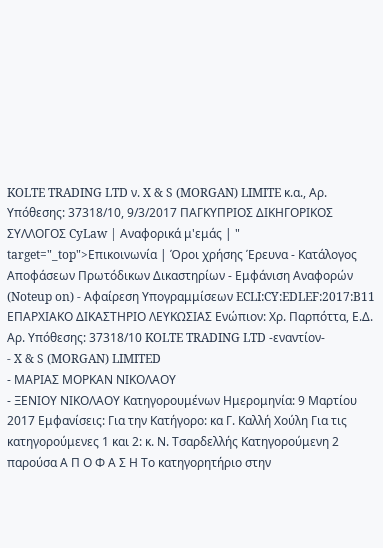KOLTE TRADING LTD ν. X & S (MORGAN) LIMITE κ.α., Αρ. Υπόθεσης: 37318/10, 9/3/2017 ΠΑΓΚΥΠΡΙΟΣ ΔΙΚΗΓΟΡΙΚΟΣ ΣΥΛΛΟΓΟΣ CyLaw | Αναφορικά μ'εμάς | " target="_top">Επικοινωνία | Όροι χρήσης Έρευνα - Κατάλογος Αποφάσεων Πρωτόδικων Δικαστηρίων - Εμφάνιση Αναφορών (Noteup on) - Αφαίρεση Υπογραμμίσεων ECLI:CY:EDLEF:2017:B11 ΕΠΑΡΧΙΑΚΟ ΔΙΚΑΣΤΗΡΙΟ ΛΕΥΚΩΣΙΑΣ Ενώπιον: Χρ. Παρπόττα, Ε.Δ. Αρ. Υπόθεσης: 37318/10 KOLTE TRADING LTD -εναντίον-
- X & S (MORGAN) LIMITED
- ΜΑΡΙΑΣ ΜΟΡΚΑΝ ΝΙΚΟΛΑΟΥ
- ΞΕΝΙΟΥ ΝΙΚΟΛΑΟΥ Κατηγορουμένων Ημερομηνία: 9 Μαρτίου 2017 Εμφανίσεις: Για την Κατήγορο: κα Γ. Καλλή Χούλη Για τις κατηγορούμενες 1 και 2: κ. Ν. Τσαρδελλής Κατηγορούμενη 2 παρούσα Α Π Ο Φ Α Σ Η Το κατηγορητήριο στην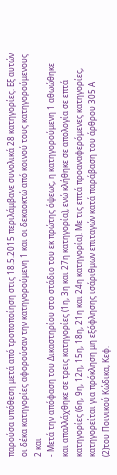παρούσα υπόθεση μετά από τροποποίηση στις 18.5.2015 περιλάμβανε συνολικά 28 κατηγορίες. Εξ αυτών οι δέκα κατηγορίες αφορούσαν την κατηγορούμενη 1 και οι δεκαοκτώ από κοινού τους κατηγορούμενους 2 και
- Μετά την απόφαση του Δικαστηρίου στο στάδιο του εκ πρώτης όψεως, η κατηγορούμενη 1 αθωώθηκε και απαλλάχθηκε σε τρεις κατηγορίες (1η, 3η και 27η κατηγορία), ενώ κλήθηκε σε απολογία σε επτά κατηγορίες (6η, 9η, 12η, 15η, 18η, 21η και 24η κατηγορία). Με τις επτά προαναφερόμενες κατηγορίες, κατηγορείται για πρόκληση μη εξόφλησης ισάριθμων επιταγών κατά παράβαση του άρθρου 305 Α
(2)του Ποινικού Κώδικα, Κεφ.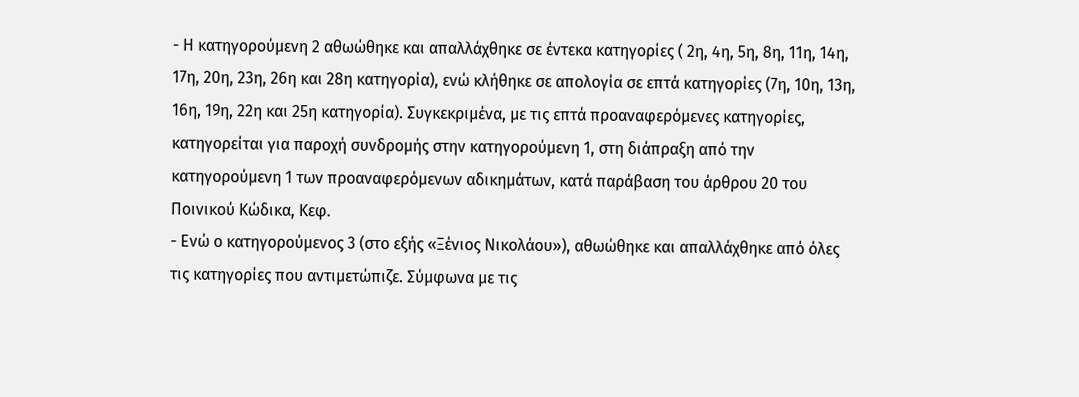- Η κατηγορούμενη 2 αθωώθηκε και απαλλάχθηκε σε έντεκα κατηγορίες ( 2η, 4η, 5η, 8η, 11η, 14η, 17η, 20η, 23η, 26η και 28η κατηγορία), ενώ κλήθηκε σε απολογία σε επτά κατηγορίες (7η, 10η, 13η, 16η, 19η, 22η και 25η κατηγορία). Συγκεκριμένα, με τις επτά προαναφερόμενες κατηγορίες, κατηγορείται για παροχή συνδρομής στην κατηγορούμενη 1, στη διάπραξη από την κατηγορούμενη 1 των προαναφερόμενων αδικημάτων, κατά παράβαση του άρθρου 20 του Ποινικού Κώδικα, Κεφ.
- Ενώ ο κατηγορούμενος 3 (στο εξής «Ξένιος Νικολάου»), αθωώθηκε και απαλλάχθηκε από όλες τις κατηγορίες που αντιμετώπιζε. Σύμφωνα με τις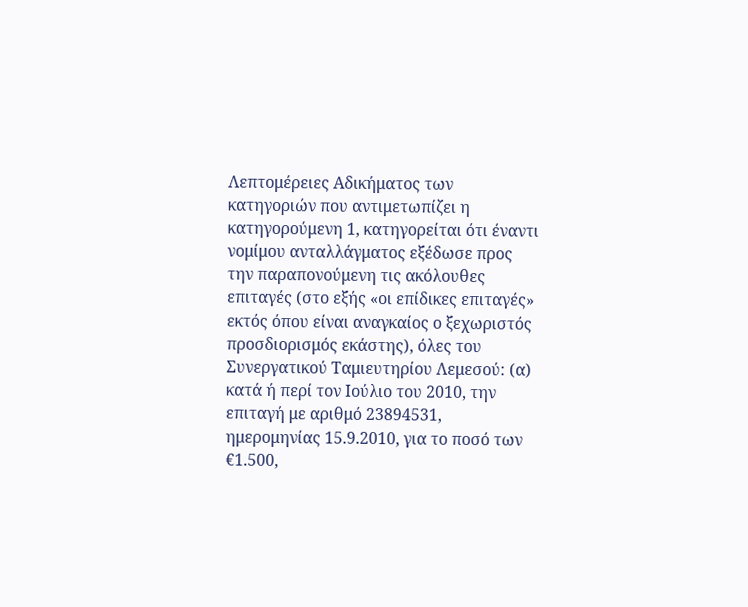Λεπτομέρειες Αδικήματος των κατηγοριών που αντιμετωπίζει η κατηγορούμενη 1, κατηγορείται ότι έναντι νομίμου ανταλλάγματος εξέδωσε προς την παραπονούμενη τις ακόλουθες επιταγές (στο εξής «οι επίδικες επιταγές» εκτός όπου είναι αναγκαίος ο ξεχωριστός προσδιορισμός εκάστης), όλες του Συνεργατικού Ταμιευτηρίου Λεμεσού: (α) κατά ή περί τον Ιούλιο του 2010, την επιταγή με αριθμό 23894531, ημερομηνίας 15.9.2010, για το ποσό των €1.500,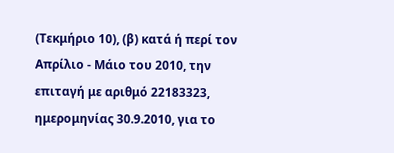(Τεκμήριο 10), (β) κατά ή περί τον Απρίλιο - Μάιο του 2010, την επιταγή με αριθμό 22183323, ημερομηνίας 30.9.2010, για το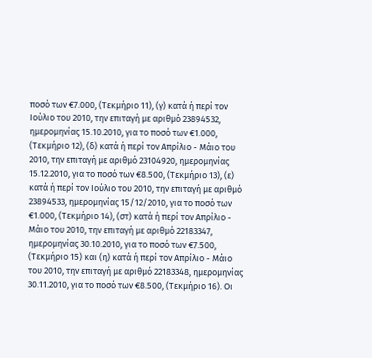ποσό των €7.000, (Τεκμήριο 11), (γ) κατά ή περί τον Ιούλιο του 2010, την επιταγή με αριθμό 23894532, ημερομηνίας 15.10.2010, για το ποσό των €1.000, (Τεκμήριο 12), (δ) κατά ή περί τον Απρίλιο - Μάιο του 2010, την επιταγή με αριθμό 23104920, ημερομηνίας 15.12.2010, για το ποσό των €8.500, (Τεκμήριο 13), (ε) κατά ή περί τον Ιούλιο του 2010, την επιταγή με αριθμό 23894533, ημερομηνίας 15/12/2010, για το ποσό των €1.000, (Τεκμήριο 14), (στ) κατά ή περί τον Απρίλιο - Μάιο του 2010, την επιταγή με αριθμό 22183347, ημερομηνίας 30.10.2010, για το ποσό των €7.500, (Τεκμήριο 15) και (η) κατά ή περί τον Απρίλιο - Μάιο του 2010, την επιταγή με αριθμό 22183348, ημερομηνίας 30.11.2010, για το ποσό των €8.500, (Τεκμήριο 16). Οι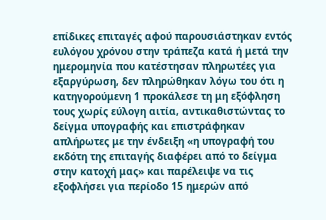επίδικες επιταγές αφού παρουσιάστηκαν εντός ευλόγου χρόνου στην τράπεζα κατά ή μετά την ημερομηνία που κατέστησαν πληρωτέες για εξαργύρωση, δεν πληρώθηκαν λόγω του ότι η κατηγορούμενη 1 προκάλεσε τη μη εξόφληση τους χωρίς εύλογη αιτία, αντικαθιστώντας το δείγμα υπογραφής και επιστράφηκαν απλήρωτες με την ένδειξη «η υπογραφή του εκδότη της επιταγής διαφέρει από το δείγμα στην κατοχή μας» και παρέλειψε να τις εξοφλήσει για περίοδο 15 ημερών από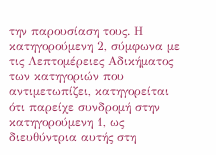την παρουσίαση τους. Η κατηγορούμενη 2, σύμφωνα με τις Λεπτομέρειες Αδικήματος των κατηγοριών που αντιμετωπίζει, κατηγορείται ότι παρείχε συνδρομή στην κατηγορούμενη 1, ως διευθύντρια αυτής στη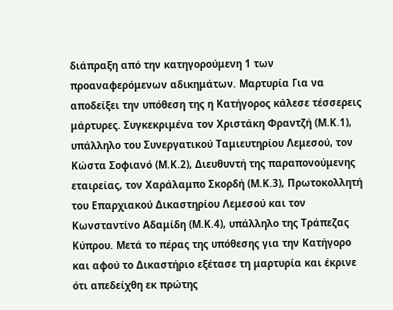διάπραξη από την κατηγορούμενη 1 των προαναφερόμενων αδικημάτων. Μαρτυρία Για να αποδείξει την υπόθεση της η Κατήγορος κάλεσε τέσσερεις μάρτυρες. Συγκεκριμένα τον Χριστάκη Φραντζή (Μ.Κ.1), υπάλληλο του Συνεργατικού Ταμιευτηρίου Λεμεσού, τον Κώστα Σοφιανό (Μ.Κ.2), Διευθυντή της παραπονούμενης εταιρείας, τον Χαράλαμπο Σκορδή (Μ.Κ.3), Πρωτοκολλητή του Επαρχιακού Δικαστηρίου Λεμεσού και τον Κωνσταντίνο Αδαμίδη (Μ.Κ.4), υπάλληλο της Τράπεζας Κύπρου. Μετά το πέρας της υπόθεσης για την Κατήγορο και αφού το Δικαστήριο εξέτασε τη μαρτυρία και έκρινε ότι απεδείχθη εκ πρώτης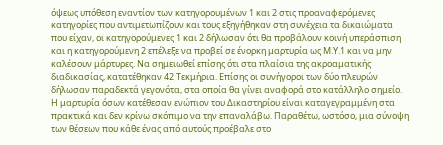όψεως υπόθεση εναντίον των κατηγορουμένων 1 και 2 στις προαναφερόμενες κατηγορίες που αντιμετωπίζουν και τους εξηγήθηκαν στη συνέχεια τα δικαιώματα που είχαν, οι κατηγορούμενες 1 και 2 δήλωσαν ότι θα προβάλουν κοινή υπεράσπιση και η κατηγορούμενη 2 επέλεξε να προβεί σε ένορκη μαρτυρία ως Μ.Υ.1 και να μην καλέσουν μάρτυρες. Να σημειωθεί επίσης ότι στα πλαίσια της ακροαματικής διαδικασίας, κατατέθηκαν 42 Τεκμήρια. Επίσης οι συνήγοροι των δύο πλευρών δήλωσαν παραδεκτά γεγονότα, στα οποία θα γίνει αναφορά στο κατάλληλο σημείο. Η μαρτυρία όσων κατέθεσαν ενώπιον του Δικαστηρίου είναι καταγεγραμμένη στα πρακτικά και δεν κρίνω σκόπιμο να την επαναλάβω. Παραθέτω, ωστόσο, μια σύνοψη των θέσεων που κάθε ένας από αυτούς προέβαλε στο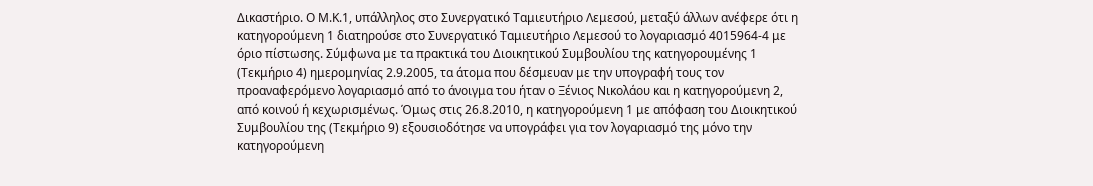Δικαστήριο. Ο Μ.Κ.1, υπάλληλος στο Συνεργατικό Ταμιευτήριο Λεμεσού, μεταξύ άλλων ανέφερε ότι η κατηγορούμενη 1 διατηρούσε στο Συνεργατικό Ταμιευτήριο Λεμεσού το λογαριασμό 4015964-4 με όριο πίστωσης. Σύμφωνα με τα πρακτικά του Διοικητικού Συμβουλίου της κατηγορουμένης 1 (Τεκμήριο 4) ημερομηνίας 2.9.2005, τα άτομα που δέσμευαν με την υπογραφή τους τον προαναφερόμενο λογαριασμό από το άνοιγμα του ήταν ο Ξένιος Νικολάου και η κατηγορούμενη 2, από κοινού ή κεχωρισμένως. Όμως στις 26.8.2010, η κατηγορούμενη 1 με απόφαση του Διοικητικού Συμβουλίου της (Τεκμήριο 9) εξουσιοδότησε να υπογράφει για τον λογαριασμό της μόνο την κατηγορούμενη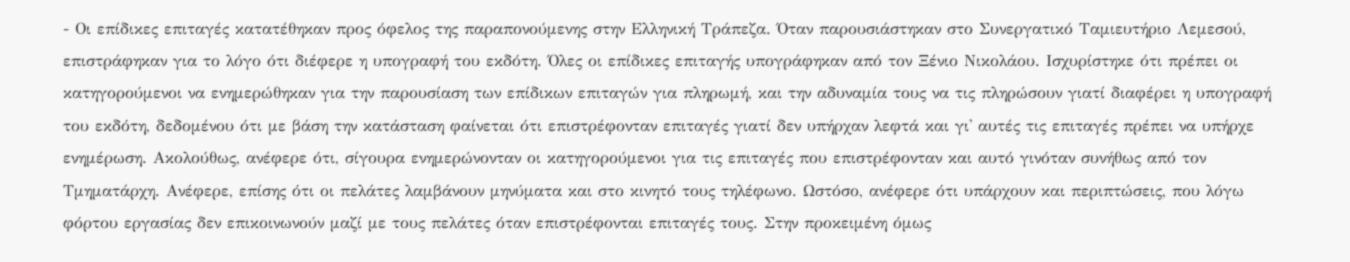- Οι επίδικες επιταγές κατατέθηκαν προς όφελος της παραπονούμενης στην Ελληνική Τράπεζα. Όταν παρουσιάστηκαν στο Συνεργατικό Ταμιευτήριο Λεμεσού, επιστράφηκαν για το λόγο ότι διέφερε η υπογραφή του εκδότη. Όλες οι επίδικες επιταγής υπογράφηκαν από τον Ξένιο Νικολάου. Ισχυρίστηκε ότι πρέπει οι κατηγορούμενοι να ενημερώθηκαν για την παρουσίαση των επίδικων επιταγών για πληρωμή, και την αδυναμία τους να τις πληρώσουν γιατί διαφέρει η υπογραφή του εκδότη, δεδομένου ότι με βάση την κατάσταση φαίνεται ότι επιστρέφονταν επιταγές γιατί δεν υπήρχαν λεφτά και γι' αυτές τις επιταγές πρέπει να υπήρχε ενημέρωση. Ακολούθως, ανέφερε ότι, σίγουρα ενημερώνονταν οι κατηγορούμενοι για τις επιταγές που επιστρέφονταν και αυτό γινόταν συνήθως από τον Τμηματάρχη. Ανέφερε, επίσης ότι οι πελάτες λαμβάνουν μηνύματα και στο κινητό τους τηλέφωνο. Ωστόσο, ανέφερε ότι υπάρχουν και περιπτώσεις, που λόγω φόρτου εργασίας δεν επικοινωνούν μαζί με τους πελάτες όταν επιστρέφονται επιταγές τους. Στην προκειμένη όμως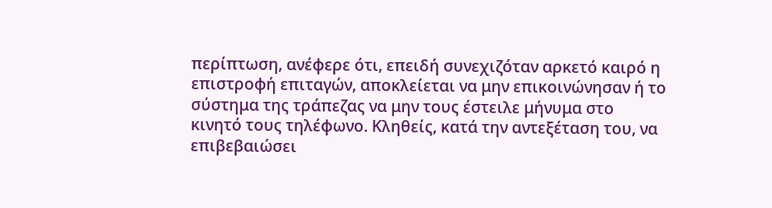περίπτωση, ανέφερε ότι, επειδή συνεχιζόταν αρκετό καιρό η επιστροφή επιταγών, αποκλείεται να μην επικοινώνησαν ή το σύστημα της τράπεζας να μην τους έστειλε μήνυμα στο κινητό τους τηλέφωνο. Κληθείς, κατά την αντεξέταση του, να επιβεβαιώσει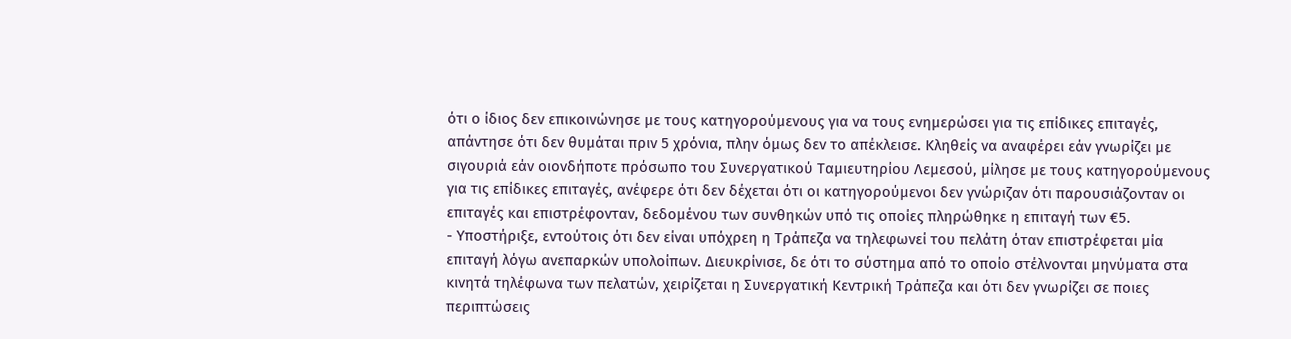ότι ο ίδιος δεν επικοινώνησε με τους κατηγορούμενους για να τους ενημερώσει για τις επίδικες επιταγές, απάντησε ότι δεν θυμάται πριν 5 χρόνια, πλην όμως δεν το απέκλεισε. Κληθείς να αναφέρει εάν γνωρίζει με σιγουριά εάν οιονδήποτε πρόσωπο του Συνεργατικού Ταμιευτηρίου Λεμεσού, μίλησε με τους κατηγορούμενους για τις επίδικες επιταγές, ανέφερε ότι δεν δέχεται ότι οι κατηγορούμενοι δεν γνώριζαν ότι παρουσιάζονταν οι επιταγές και επιστρέφονταν, δεδομένου των συνθηκών υπό τις οποίες πληρώθηκε η επιταγή των €5.
- Υποστήριξε, εντούτοις ότι δεν είναι υπόχρεη η Τράπεζα να τηλεφωνεί του πελάτη όταν επιστρέφεται μία επιταγή λόγω ανεπαρκών υπολοίπων. Διευκρίνισε, δε ότι το σύστημα από το οποίο στέλνονται μηνύματα στα κινητά τηλέφωνα των πελατών, χειρίζεται η Συνεργατική Κεντρική Τράπεζα και ότι δεν γνωρίζει σε ποιες περιπτώσεις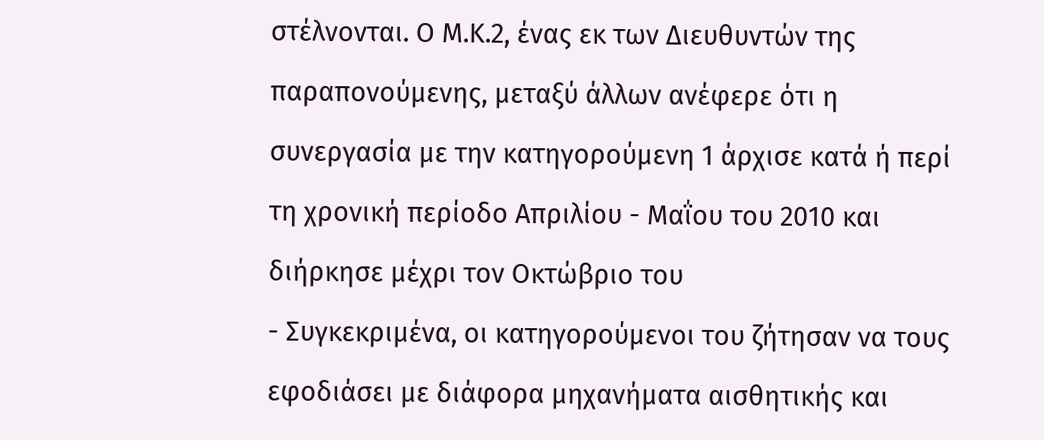στέλνονται. Ο Μ.Κ.2, ένας εκ των Διευθυντών της παραπονούμενης, μεταξύ άλλων ανέφερε ότι η συνεργασία με την κατηγορούμενη 1 άρχισε κατά ή περί τη χρονική περίοδο Απριλίου - Μαΐου του 2010 και διήρκησε μέχρι τον Οκτώβριο του
- Συγκεκριμένα, οι κατηγορούμενοι του ζήτησαν να τους εφοδιάσει με διάφορα μηχανήματα αισθητικής και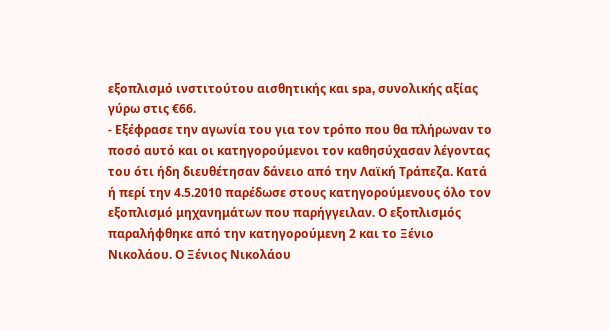εξοπλισμό ινστιτούτου αισθητικής και spa, συνολικής αξίας γύρω στις €66.
- Εξέφρασε την αγωνία του για τον τρόπο που θα πλήρωναν το ποσό αυτό και οι κατηγορούμενοι τον καθησύχασαν λέγοντας του ότι ήδη διευθέτησαν δάνειο από την Λαϊκή Τράπεζα. Κατά ή περί την 4.5.2010 παρέδωσε στους κατηγορούμενους όλο τον εξοπλισμό μηχανημάτων που παρήγγειλαν. Ο εξοπλισμός παραλήφθηκε από την κατηγορούμενη 2 και το Ξένιο Νικολάου. Ο Ξένιος Νικολάου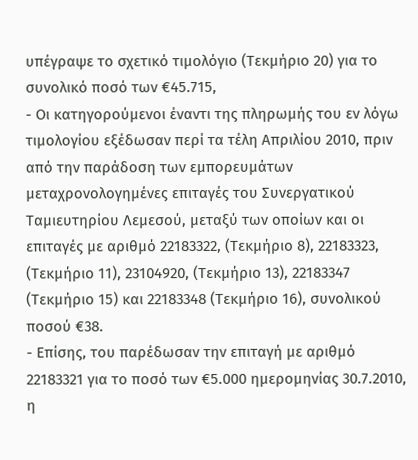υπέγραψε το σχετικό τιμολόγιο (Τεκμήριο 20) για το συνολικό ποσό των €45.715,
- Οι κατηγορούμενοι έναντι της πληρωμής του εν λόγω τιμολογίου εξέδωσαν περί τα τέλη Απριλίου 2010, πριν από την παράδοση των εμπορευμάτων μεταχρονολογημένες επιταγές του Συνεργατικού Ταμιευτηρίου Λεμεσού, μεταξύ των οποίων και οι επιταγές με αριθμό 22183322, (Τεκμήριο 8), 22183323, (Τεκμήριο 11), 23104920, (Τεκμήριο 13), 22183347 (Τεκμήριο 15) και 22183348 (Τεκμήριο 16), συνολικού ποσού €38.
- Επίσης, του παρέδωσαν την επιταγή με αριθμό 22183321 για το ποσό των €5.000 ημερομηνίας 30.7.2010, η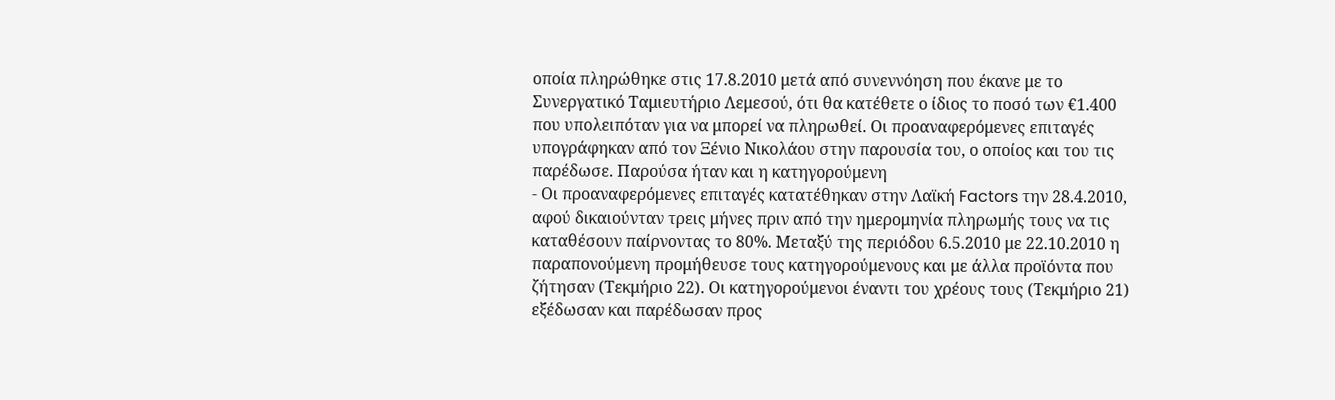οποία πληρώθηκε στις 17.8.2010 μετά από συνεννόηση που έκανε με το Συνεργατικό Ταμιευτήριο Λεμεσού, ότι θα κατέθετε ο ίδιος το ποσό των €1.400 που υπολειπόταν για να μπορεί να πληρωθεί. Οι προαναφερόμενες επιταγές υπογράφηκαν από τον Ξένιο Νικολάου στην παρουσία του, ο οποίος και του τις παρέδωσε. Παρούσα ήταν και η κατηγορούμενη
- Οι προαναφερόμενες επιταγές κατατέθηκαν στην Λαϊκή Factors την 28.4.2010, αφού δικαιούνταν τρεις μήνες πριν από την ημερομηνία πληρωμής τους να τις καταθέσουν παίρνοντας το 80%. Μεταξύ της περιόδου 6.5.2010 με 22.10.2010 η παραπονούμενη προμήθευσε τους κατηγορούμενους και με άλλα προϊόντα που ζήτησαν (Τεκμήριο 22). Οι κατηγορούμενοι έναντι του χρέους τους (Τεκμήριο 21) εξέδωσαν και παρέδωσαν προς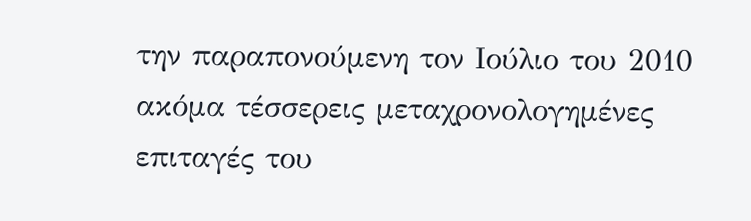την παραπονούμενη τον Ιούλιο του 2010 ακόμα τέσσερεις μεταχρονολογημένες επιταγές του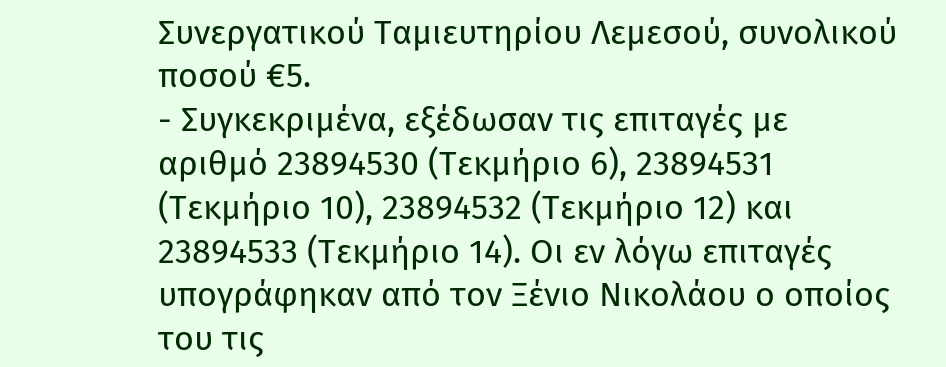Συνεργατικού Ταμιευτηρίου Λεμεσού, συνολικού ποσού €5.
- Συγκεκριμένα, εξέδωσαν τις επιταγές με αριθμό 23894530 (Τεκμήριο 6), 23894531 (Τεκμήριο 10), 23894532 (Τεκμήριο 12) και 23894533 (Τεκμήριο 14). Οι εν λόγω επιταγές υπογράφηκαν από τον Ξένιο Νικολάου ο οποίος του τις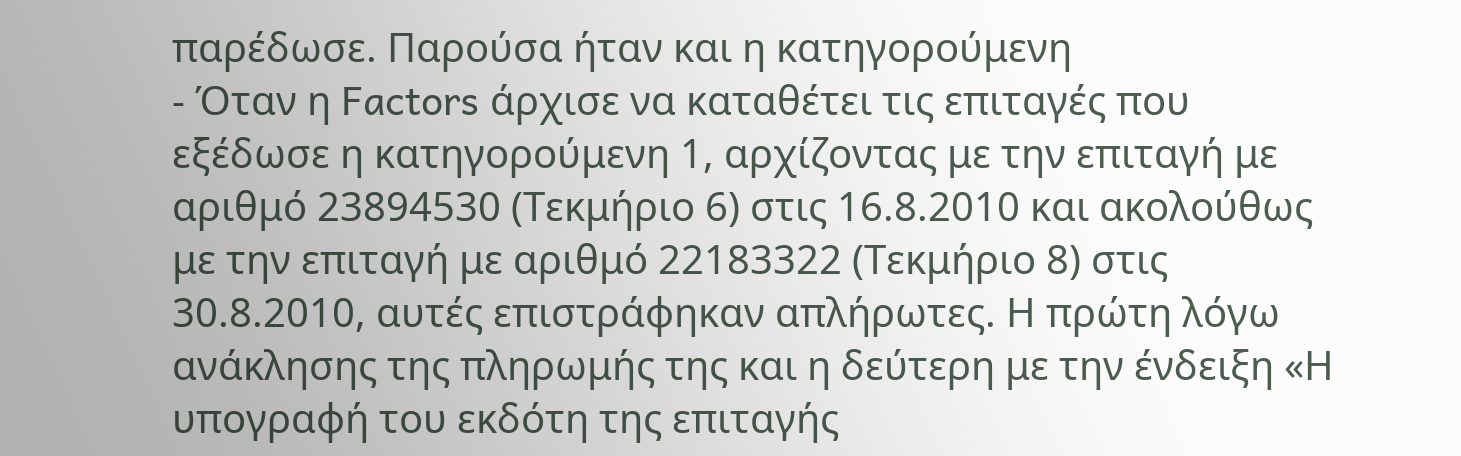παρέδωσε. Παρούσα ήταν και η κατηγορούμενη
- Όταν η Factors άρχισε να καταθέτει τις επιταγές που εξέδωσε η κατηγορούμενη 1, αρχίζοντας με την επιταγή με αριθμό 23894530 (Τεκμήριο 6) στις 16.8.2010 και ακολούθως με την επιταγή με αριθμό 22183322 (Τεκμήριο 8) στις 30.8.2010, αυτές επιστράφηκαν απλήρωτες. Η πρώτη λόγω ανάκλησης της πληρωμής της και η δεύτερη με την ένδειξη «Η υπογραφή του εκδότη της επιταγής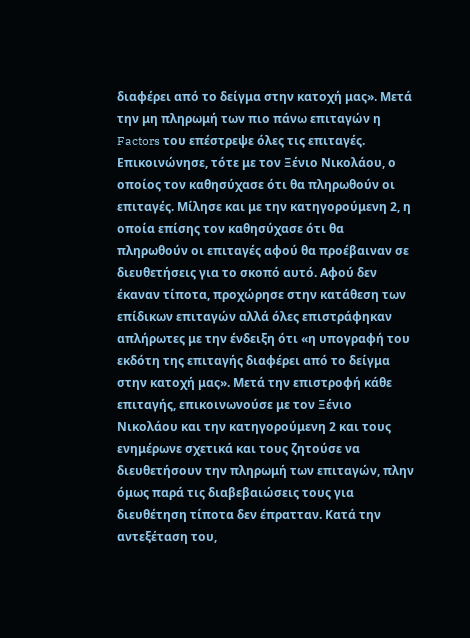διαφέρει από το δείγμα στην κατοχή μας». Μετά την μη πληρωμή των πιο πάνω επιταγών η Factors του επέστρεψε όλες τις επιταγές. Επικοινώνησε, τότε με τον Ξένιο Νικολάου, ο οποίος τον καθησύχασε ότι θα πληρωθούν οι επιταγές. Μίλησε και με την κατηγορούμενη 2, η οποία επίσης τον καθησύχασε ότι θα πληρωθούν οι επιταγές αφού θα προέβαιναν σε διευθετήσεις για το σκοπό αυτό. Αφού δεν έκαναν τίποτα, προχώρησε στην κατάθεση των επίδικων επιταγών αλλά όλες επιστράφηκαν απλήρωτες με την ένδειξη ότι «η υπογραφή του εκδότη της επιταγής διαφέρει από το δείγμα στην κατοχή μας». Μετά την επιστροφή κάθε επιταγής, επικοινωνούσε με τον Ξένιο Νικολάου και την κατηγορούμενη 2 και τους ενημέρωνε σχετικά και τους ζητούσε να διευθετήσουν την πληρωμή των επιταγών, πλην όμως παρά τις διαβεβαιώσεις τους για διευθέτηση τίποτα δεν έπρατταν. Κατά την αντεξέταση του,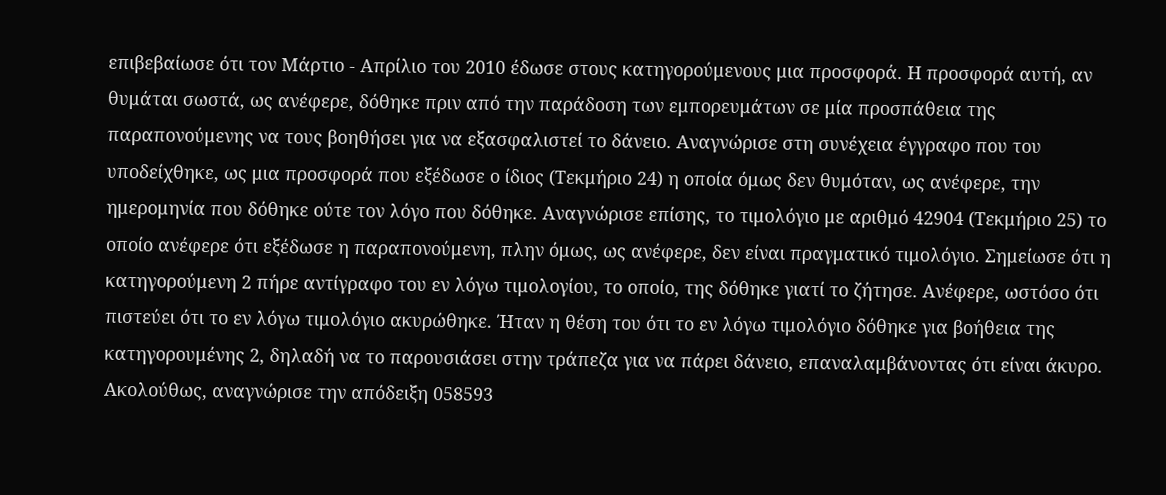επιβεβαίωσε ότι τον Μάρτιο - Απρίλιο του 2010 έδωσε στους κατηγορούμενους μια προσφορά. Η προσφορά αυτή, αν θυμάται σωστά, ως ανέφερε, δόθηκε πριν από την παράδοση των εμπορευμάτων σε μία προσπάθεια της παραπονούμενης να τους βοηθήσει για να εξασφαλιστεί το δάνειο. Αναγνώρισε στη συνέχεια έγγραφο που του υποδείχθηκε, ως μια προσφορά που εξέδωσε ο ίδιος (Τεκμήριο 24) η οποία όμως δεν θυμόταν, ως ανέφερε, την ημερομηνία που δόθηκε ούτε τον λόγο που δόθηκε. Αναγνώρισε επίσης, το τιμολόγιο με αριθμό 42904 (Τεκμήριο 25) το οποίο ανέφερε ότι εξέδωσε η παραπονούμενη, πλην όμως, ως ανέφερε, δεν είναι πραγματικό τιμολόγιο. Σημείωσε ότι η κατηγορούμενη 2 πήρε αντίγραφο του εν λόγω τιμολογίου, το οποίο, της δόθηκε γιατί το ζήτησε. Ανέφερε, ωστόσο ότι πιστεύει ότι το εν λόγω τιμολόγιο ακυρώθηκε. Ήταν η θέση του ότι το εν λόγω τιμολόγιο δόθηκε για βοήθεια της κατηγορουμένης 2, δηλαδή να το παρουσιάσει στην τράπεζα για να πάρει δάνειο, επαναλαμβάνοντας ότι είναι άκυρο. Ακολούθως, αναγνώρισε την απόδειξη 058593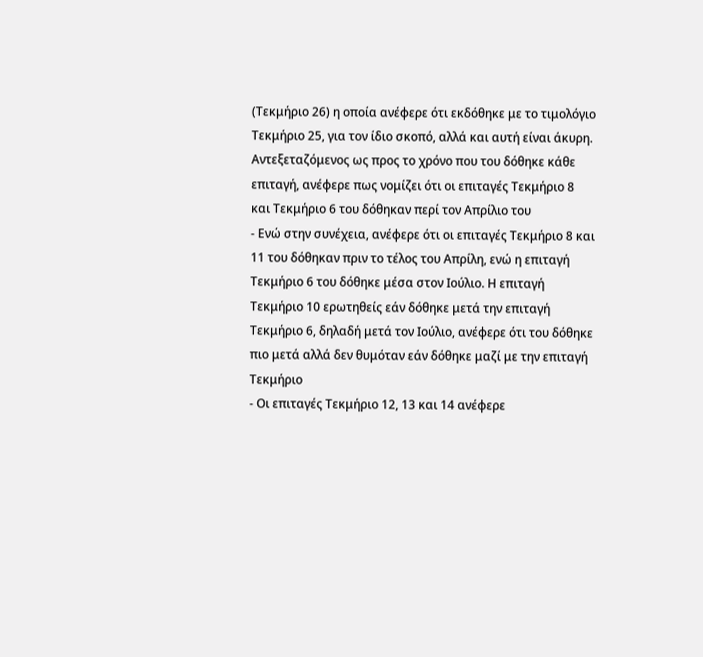(Τεκμήριο 26) η οποία ανέφερε ότι εκδόθηκε με το τιμολόγιο Τεκμήριο 25, για τον ίδιο σκοπό, αλλά και αυτή είναι άκυρη. Αντεξεταζόμενος ως προς το χρόνο που του δόθηκε κάθε επιταγή, ανέφερε πως νομίζει ότι οι επιταγές Τεκμήριο 8 και Τεκμήριο 6 του δόθηκαν περί τον Απρίλιο του
- Ενώ στην συνέχεια, ανέφερε ότι οι επιταγές Τεκμήριο 8 και 11 του δόθηκαν πριν το τέλος του Απρίλη, ενώ η επιταγή Τεκμήριο 6 του δόθηκε μέσα στον Ιούλιο. Η επιταγή Τεκμήριο 10 ερωτηθείς εάν δόθηκε μετά την επιταγή Τεκμήριο 6, δηλαδή μετά τον Ιούλιο, ανέφερε ότι του δόθηκε πιο μετά αλλά δεν θυμόταν εάν δόθηκε μαζί με την επιταγή Τεκμήριο
- Οι επιταγές Τεκμήριο 12, 13 και 14 ανέφερε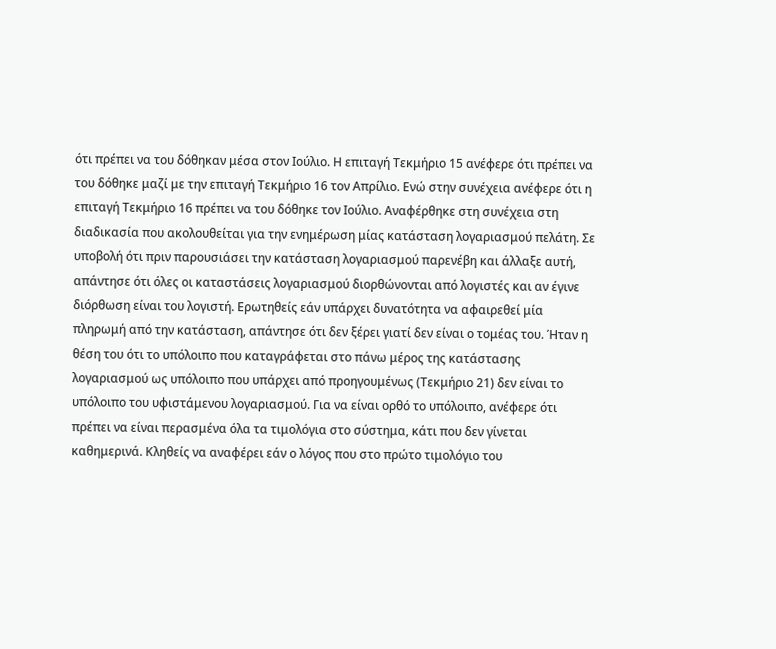ότι πρέπει να του δόθηκαν μέσα στον Ιούλιο. Η επιταγή Τεκμήριο 15 ανέφερε ότι πρέπει να του δόθηκε μαζί με την επιταγή Τεκμήριο 16 τον Απρίλιο. Ενώ στην συνέχεια ανέφερε ότι η επιταγή Τεκμήριο 16 πρέπει να του δόθηκε τον Ιούλιο. Αναφέρθηκε στη συνέχεια στη διαδικασία που ακολουθείται για την ενημέρωση μίας κατάσταση λογαριασμού πελάτη. Σε υποβολή ότι πριν παρουσιάσει την κατάσταση λογαριασμού παρενέβη και άλλαξε αυτή, απάντησε ότι όλες οι καταστάσεις λογαριασμού διορθώνονται από λογιστές και αν έγινε διόρθωση είναι του λογιστή. Ερωτηθείς εάν υπάρχει δυνατότητα να αφαιρεθεί μία πληρωμή από την κατάσταση, απάντησε ότι δεν ξέρει γιατί δεν είναι ο τομέας του. Ήταν η θέση του ότι το υπόλοιπο που καταγράφεται στο πάνω μέρος της κατάστασης λογαριασμού ως υπόλοιπο που υπάρχει από προηγουμένως (Τεκμήριο 21) δεν είναι το υπόλοιπο του υφιστάμενου λογαριασμού. Για να είναι ορθό το υπόλοιπο, ανέφερε ότι πρέπει να είναι περασμένα όλα τα τιμολόγια στο σύστημα, κάτι που δεν γίνεται καθημερινά. Κληθείς να αναφέρει εάν ο λόγος που στο πρώτο τιμολόγιο του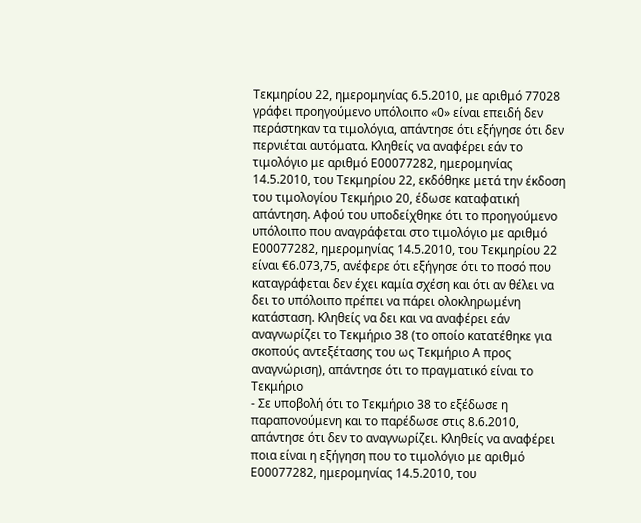Τεκμηρίου 22, ημερομηνίας 6.5.2010, με αριθμό 77028 γράφει προηγούμενο υπόλοιπο «0» είναι επειδή δεν περάστηκαν τα τιμολόγια, απάντησε ότι εξήγησε ότι δεν περνιέται αυτόματα. Κληθείς να αναφέρει εάν το τιμολόγιο με αριθμό Ε00077282, ημερομηνίας 14.5.2010, του Τεκμηρίου 22, εκδόθηκε μετά την έκδοση του τιμολογίου Τεκμήριο 20, έδωσε καταφατική απάντηση. Αφού του υποδείχθηκε ότι το προηγούμενο υπόλοιπο που αναγράφεται στο τιμολόγιο με αριθμό Ε00077282, ημερομηνίας 14.5.2010, του Τεκμηρίου 22 είναι €6.073,75, ανέφερε ότι εξήγησε ότι το ποσό που καταγράφεται δεν έχει καμία σχέση και ότι αν θέλει να δει το υπόλοιπο πρέπει να πάρει ολοκληρωμένη κατάσταση. Κληθείς να δει και να αναφέρει εάν αναγνωρίζει το Τεκμήριο 38 (το οποίο κατατέθηκε για σκοπούς αντεξέτασης του ως Τεκμήριο Α προς αναγνώριση), απάντησε ότι το πραγματικό είναι το Τεκμήριο
- Σε υποβολή ότι το Τεκμήριο 38 το εξέδωσε η παραπονούμενη και το παρέδωσε στις 8.6.2010, απάντησε ότι δεν το αναγνωρίζει. Κληθείς να αναφέρει ποια είναι η εξήγηση που το τιμολόγιο με αριθμό Ε00077282, ημερομηνίας 14.5.2010, του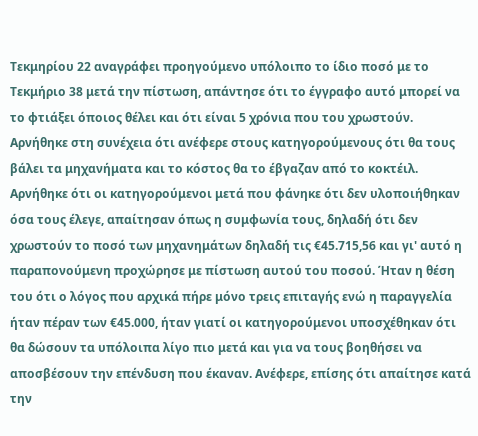Τεκμηρίου 22 αναγράφει προηγούμενο υπόλοιπο το ίδιο ποσό με το Τεκμήριο 38 μετά την πίστωση, απάντησε ότι το έγγραφο αυτό μπορεί να το φτιάξει όποιος θέλει και ότι είναι 5 χρόνια που του χρωστούν. Αρνήθηκε στη συνέχεια ότι ανέφερε στους κατηγορούμενους ότι θα τους βάλει τα μηχανήματα και το κόστος θα το έβγαζαν από το κοκτέιλ. Αρνήθηκε ότι οι κατηγορούμενοι μετά που φάνηκε ότι δεν υλοποιήθηκαν όσα τους έλεγε, απαίτησαν όπως η συμφωνία τους, δηλαδή ότι δεν χρωστούν το ποσό των μηχανημάτων δηλαδή τις €45.715,56 και γι' αυτό η παραπονούμενη προχώρησε με πίστωση αυτού του ποσού. Ήταν η θέση του ότι ο λόγος που αρχικά πήρε μόνο τρεις επιταγής ενώ η παραγγελία ήταν πέραν των €45.000, ήταν γιατί οι κατηγορούμενοι υποσχέθηκαν ότι θα δώσουν τα υπόλοιπα λίγο πιο μετά και για να τους βοηθήσει να αποσβέσουν την επένδυση που έκαναν. Ανέφερε, επίσης ότι απαίτησε κατά την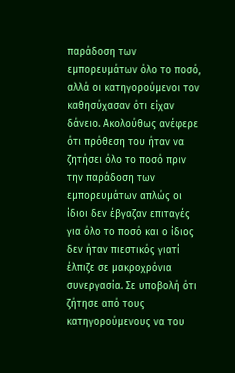παράδοση των εμπορευμάτων όλο το ποσό, αλλά οι κατηγορούμενοι τον καθησύχασαν ότι είχαν δάνειο. Ακολούθως ανέφερε ότι πρόθεση του ήταν να ζητήσει όλο το ποσό πριν την παράδοση των εμπορευμάτων απλώς οι ίδιοι δεν έβγαζαν επιταγές για όλο το ποσό και ο ίδιος δεν ήταν πιεστικός γιατί έλπιζε σε μακροχρόνια συνεργασία. Σε υποβολή ότι ζήτησε από τους κατηγορούμενους να του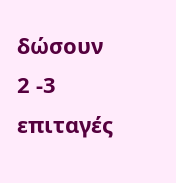δώσουν 2 -3 επιταγές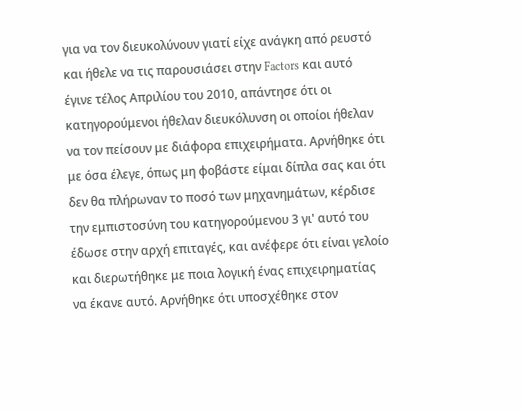για να τον διευκολύνουν γιατί είχε ανάγκη από ρευστό και ήθελε να τις παρουσιάσει στην Factors και αυτό έγινε τέλος Απριλίου του 2010, απάντησε ότι οι κατηγορούμενοι ήθελαν διευκόλυνση οι οποίοι ήθελαν να τον πείσουν με διάφορα επιχειρήματα. Αρνήθηκε ότι με όσα έλεγε, όπως μη φοβάστε είμαι δίπλα σας και ότι δεν θα πλήρωναν το ποσό των μηχανημάτων, κέρδισε την εμπιστοσύνη του κατηγορούμενου 3 γι' αυτό του έδωσε στην αρχή επιταγές, και ανέφερε ότι είναι γελοίο και διερωτήθηκε με ποια λογική ένας επιχειρηματίας να έκανε αυτό. Αρνήθηκε ότι υποσχέθηκε στον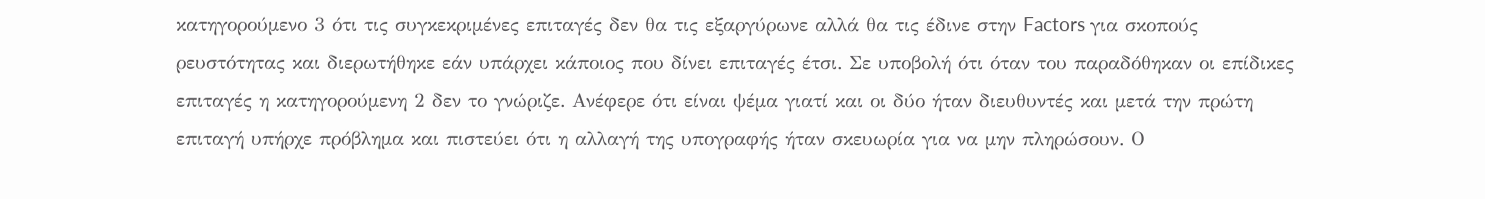κατηγορούμενο 3 ότι τις συγκεκριμένες επιταγές δεν θα τις εξαργύρωνε αλλά θα τις έδινε στην Factors για σκοπούς ρευστότητας και διερωτήθηκε εάν υπάρχει κάποιος που δίνει επιταγές έτσι. Σε υποβολή ότι όταν του παραδόθηκαν οι επίδικες επιταγές η κατηγορούμενη 2 δεν το γνώριζε. Ανέφερε ότι είναι ψέμα γιατί και οι δύο ήταν διευθυντές και μετά την πρώτη επιταγή υπήρχε πρόβλημα και πιστεύει ότι η αλλαγή της υπογραφής ήταν σκευωρία για να μην πληρώσουν. Ο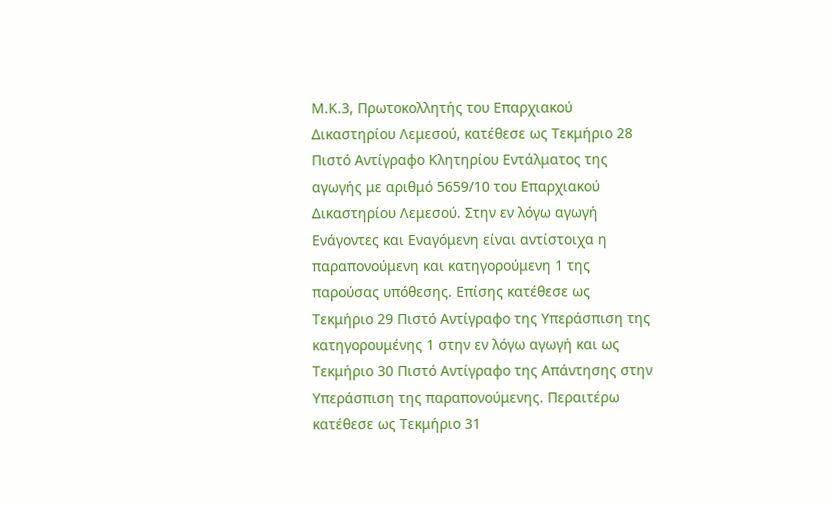Μ.Κ.3, Πρωτοκολλητής του Επαρχιακού Δικαστηρίου Λεμεσού, κατέθεσε ως Τεκμήριο 28 Πιστό Αντίγραφο Κλητηρίου Εντάλματος της αγωγής με αριθμό 5659/10 του Επαρχιακού Δικαστηρίου Λεμεσού. Στην εν λόγω αγωγή Ενάγοντες και Εναγόμενη είναι αντίστοιχα η παραπονούμενη και κατηγορούμενη 1 της παρούσας υπόθεσης. Επίσης κατέθεσε ως Τεκμήριο 29 Πιστό Αντίγραφο της Υπεράσπιση της κατηγορουμένης 1 στην εν λόγω αγωγή και ως Τεκμήριο 30 Πιστό Αντίγραφο της Απάντησης στην Υπεράσπιση της παραπονούμενης. Περαιτέρω κατέθεσε ως Τεκμήριο 31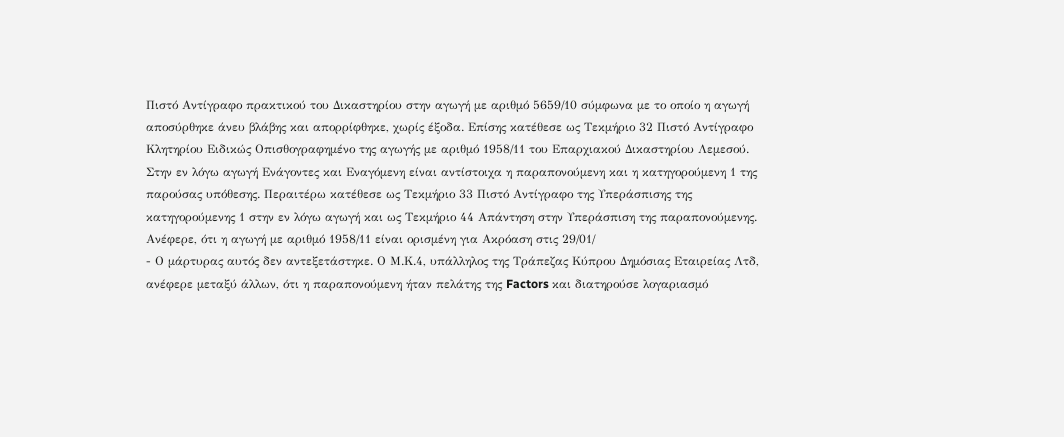Πιστό Αντίγραφο πρακτικού του Δικαστηρίου στην αγωγή με αριθμό 5659/10 σύμφωνα με το οποίο η αγωγή αποσύρθηκε άνευ βλάβης και απορρίφθηκε, χωρίς έξοδα. Επίσης κατέθεσε ως Τεκμήριο 32 Πιστό Αντίγραφο Κλητηρίου Ειδικώς Οπισθογραφημένο της αγωγής με αριθμό 1958/11 του Επαρχιακού Δικαστηρίου Λεμεσού. Στην εν λόγω αγωγή Ενάγοντες και Εναγόμενη είναι αντίστοιχα η παραπονούμενη και η κατηγορούμενη 1 της παρούσας υπόθεσης. Περαιτέρω κατέθεσε ως Τεκμήριο 33 Πιστό Αντίγραφο της Υπεράσπισης της κατηγορούμενης 1 στην εν λόγω αγωγή και ως Τεκμήριο 44 Απάντηση στην Υπεράσπιση της παραπονούμενης. Ανέφερε, ότι η αγωγή με αριθμό 1958/11 είναι ορισμένη για Ακρόαση στις 29/01/
- Ο μάρτυρας αυτός δεν αντεξετάστηκε. Ο Μ.Κ.4, υπάλληλος της Τράπεζας Κύπρου Δημόσιας Εταιρείας Λτδ, ανέφερε μεταξύ άλλων, ότι η παραπονούμενη ήταν πελάτης της Factors και διατηρούσε λογαριασμό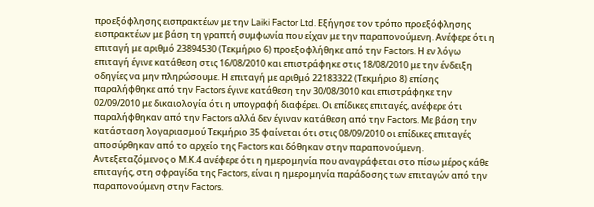προεξόφλησης εισπρακτέων με την Laiki Factor Ltd. Εξήγησε τον τρόπο προεξόφλησης εισπρακτέων με βάση τη γραπτή συμφωνία που είχαν με την παραπονούμενη. Ανέφερε ότι η επιταγή με αριθμό 23894530 (Τεκμήριο 6) προεξοφλήθηκε από την Factors. Η εν λόγω επιταγή έγινε κατάθεση στις 16/08/2010 και επιστράφηκε στις 18/08/2010 με την ένδειξη οδηγίες να μην πληρώσουμε. Η επιταγή με αριθμό 22183322 (Τεκμήριο 8) επίσης παραλήφθηκε από την Factors έγινε κατάθεση την 30/08/3010 και επιστράφηκε την 02/09/2010 με δικαιολογία ότι η υπογραφή διαφέρει. Οι επίδικες επιταγές, ανέφερε ότι παραλήφθηκαν από την Factors αλλά δεν έγιναν κατάθεση από την Factors. Με βάση την κατάσταση λογαριασμού Τεκμήριο 35 φαίνεται ότι στις 08/09/2010 οι επίδικες επιταγές αποσύρθηκαν από το αρχείο της Factors και δόθηκαν στην παραπονούμενη. Αντεξεταζόμενος ο Μ.Κ.4 ανέφερε ότι η ημερομηνία που αναγράφεται στο πίσω μέρος κάθε επιταγής, στη σφραγίδα της Factors, είναι η ημερομηνία παράδοσης των επιταγών από την παραπονούμενη στην Factors.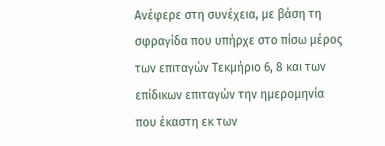Ανέφερε στη συνέχεια, με βάση τη σφραγίδα που υπήρχε στο πίσω μέρος των επιταγών Τεκμήριο 6, 8 και των επίδικων επιταγών την ημερομηνία που έκαστη εκ των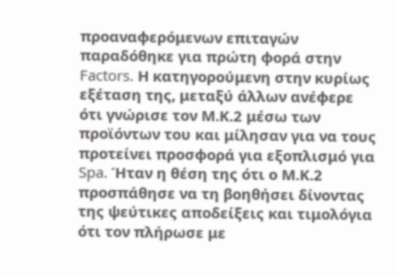προαναφερόμενων επιταγών παραδόθηκε για πρώτη φορά στην Factors. Η κατηγορούμενη στην κυρίως εξέταση της, μεταξύ άλλων ανέφερε ότι γνώρισε τον Μ.Κ.2 μέσω των προϊόντων του και μίλησαν για να τους προτείνει προσφορά για εξοπλισμό για Spa. Ήταν η θέση της ότι ο Μ.Κ.2 προσπάθησε να τη βοηθήσει δίνοντας της ψεύτικες αποδείξεις και τιμολόγια ότι τον πλήρωσε με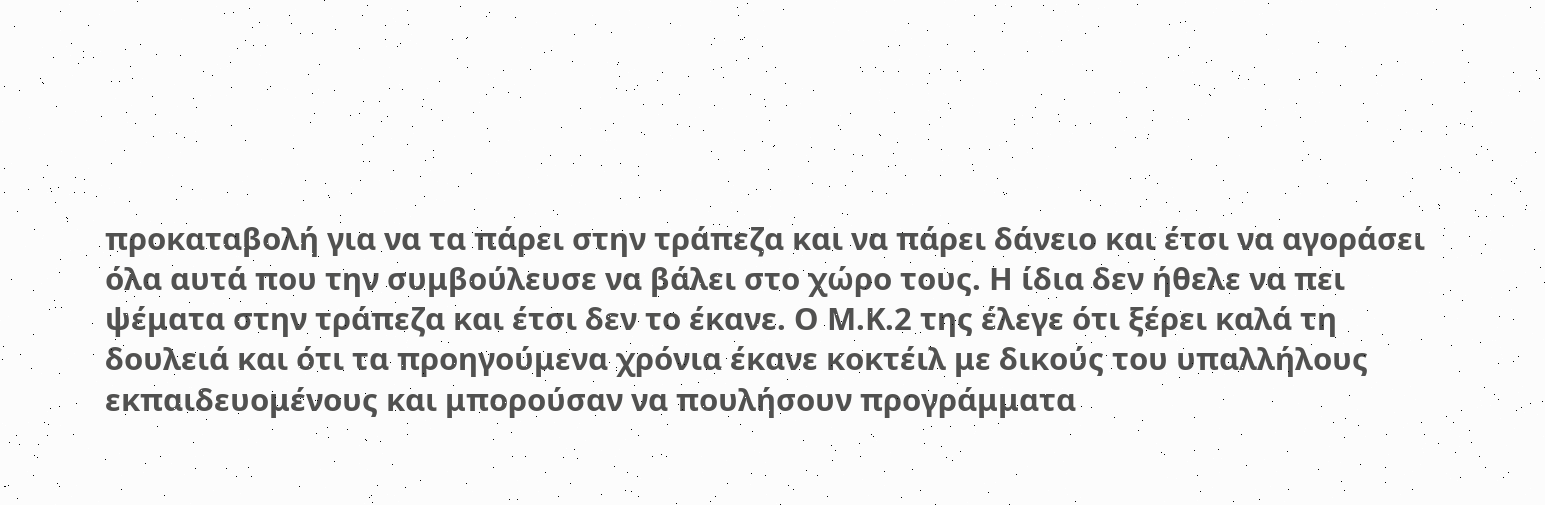προκαταβολή για να τα πάρει στην τράπεζα και να πάρει δάνειο και έτσι να αγοράσει όλα αυτά που την συμβούλευσε να βάλει στο χώρο τους. Η ίδια δεν ήθελε να πει ψέματα στην τράπεζα και έτσι δεν το έκανε. Ο Μ.Κ.2 της έλεγε ότι ξέρει καλά τη δουλειά και ότι τα προηγούμενα χρόνια έκανε κοκτέιλ με δικούς του υπαλλήλους εκπαιδευομένους και μπορούσαν να πουλήσουν προγράμματα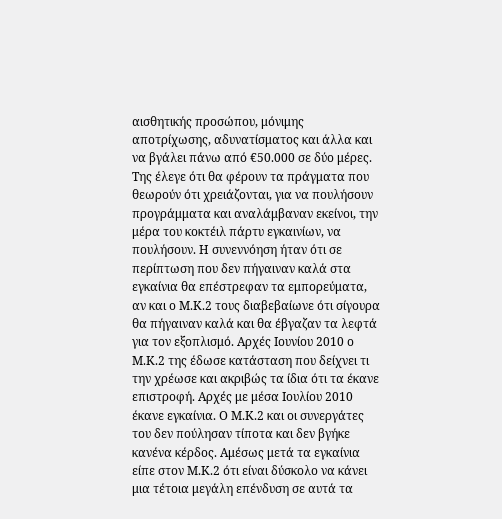αισθητικής προσώπου, μόνιμης αποτρίχωσης, αδυνατίσματος και άλλα και να βγάλει πάνω από €50.000 σε δύο μέρες. Της έλεγε ότι θα φέρουν τα πράγματα που θεωρούν ότι χρειάζονται, για να πουλήσουν προγράμματα και αναλάμβαναν εκείνοι, την μέρα του κοκτέιλ πάρτυ εγκαινίων, να πουλήσουν. Η συνεννόηση ήταν ότι σε περίπτωση που δεν πήγαιναν καλά στα εγκαίνια θα επέστρεφαν τα εμπορεύματα, αν και ο Μ.Κ.2 τους διαβεβαίωνε ότι σίγουρα θα πήγαιναν καλά και θα έβγαζαν τα λεφτά για τον εξοπλισμό. Αρχές Ιουνίου 2010 ο Μ.Κ.2 της έδωσε κατάσταση που δείχνει τι την χρέωσε και ακριβώς τα ίδια ότι τα έκανε επιστροφή. Αρχές με μέσα Ιουλίου 2010 έκανε εγκαίνια. Ο Μ.Κ.2 και οι συνεργάτες του δεν πούλησαν τίποτα και δεν βγήκε κανένα κέρδος. Αμέσως μετά τα εγκαίνια είπε στον Μ.Κ.2 ότι είναι δύσκολο να κάνει μια τέτοια μεγάλη επένδυση σε αυτά τα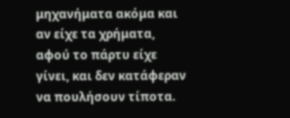μηχανήματα ακόμα και αν είχε τα χρήματα, αφού το πάρτυ είχε γίνει, και δεν κατάφεραν να πουλήσουν τίποτα.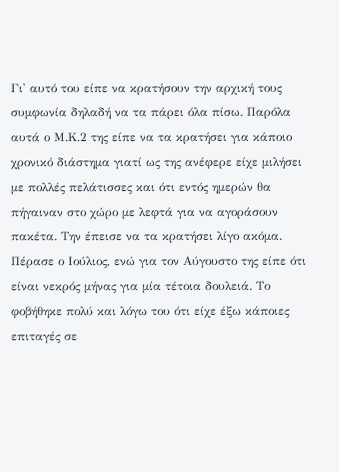Γι' αυτό του είπε να κρατήσουν την αρχική τους συμφωνία δηλαδή να τα πάρει όλα πίσω. Παρόλα αυτά ο Μ.Κ.2 της είπε να τα κρατήσει για κάποιο χρονικό διάστημα γιατί ως της ανέφερε είχε μιλήσει με πολλές πελάτισσες και ότι εντός ημερών θα πήγαιναν στο χώρο με λεφτά για να αγοράσουν πακέτα. Την έπεισε να τα κρατήσει λίγο ακόμα. Πέρασε ο Ιούλιος, ενώ για τον Αύγουστο της είπε ότι είναι νεκρός μήνας για μία τέτοια δουλειά. Το φοβήθηκε πολύ και λόγω του ότι είχε έξω κάποιες επιταγές σε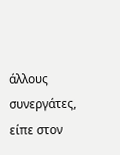άλλους συνεργάτες, είπε στον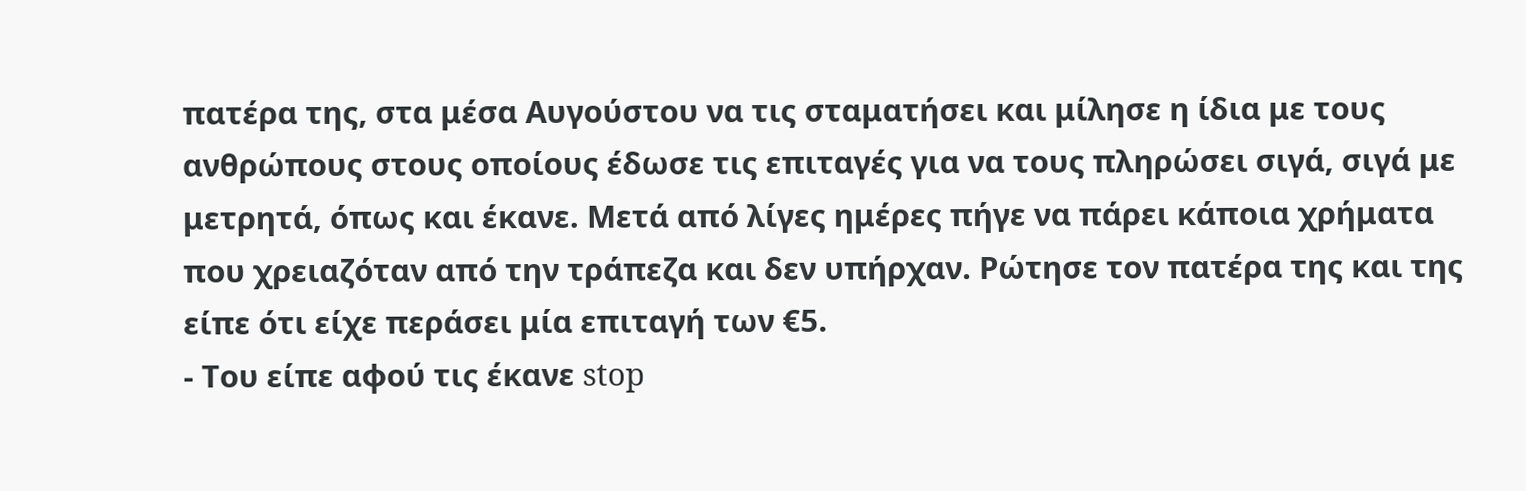πατέρα της, στα μέσα Αυγούστου να τις σταματήσει και μίλησε η ίδια με τους ανθρώπους στους οποίους έδωσε τις επιταγές για να τους πληρώσει σιγά, σιγά με μετρητά, όπως και έκανε. Μετά από λίγες ημέρες πήγε να πάρει κάποια χρήματα που χρειαζόταν από την τράπεζα και δεν υπήρχαν. Ρώτησε τον πατέρα της και της είπε ότι είχε περάσει μία επιταγή των €5.
- Του είπε αφού τις έκανε stop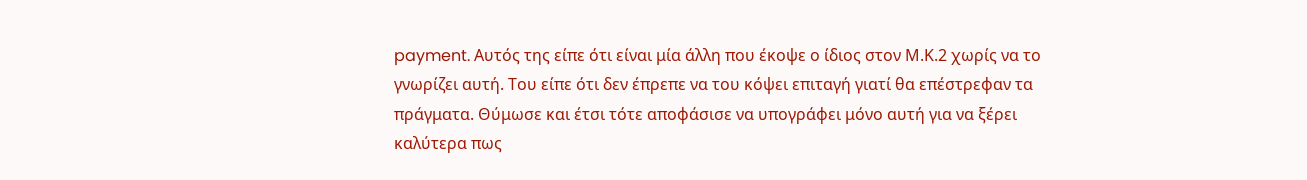payment. Αυτός της είπε ότι είναι μία άλλη που έκοψε ο ίδιος στον Μ.Κ.2 χωρίς να το γνωρίζει αυτή. Του είπε ότι δεν έπρεπε να του κόψει επιταγή γιατί θα επέστρεφαν τα πράγματα. Θύμωσε και έτσι τότε αποφάσισε να υπογράφει μόνο αυτή για να ξέρει καλύτερα πως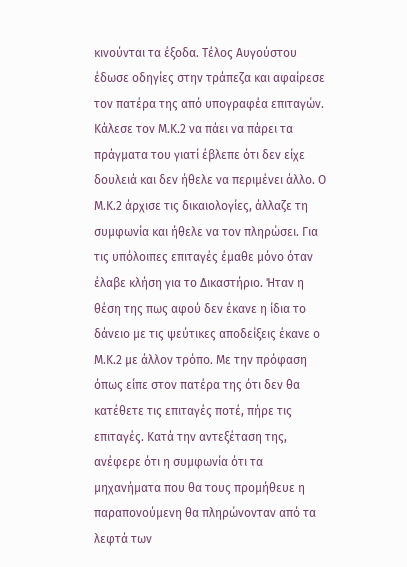κινούνται τα έξοδα. Τέλος Αυγούστου έδωσε οδηγίες στην τράπεζα και αφαίρεσε τον πατέρα της από υπογραφέα επιταγών. Κάλεσε τον Μ.Κ.2 να πάει να πάρει τα πράγματα του γιατί έβλεπε ότι δεν είχε δουλειά και δεν ήθελε να περιμένει άλλο. Ο Μ.Κ.2 άρχισε τις δικαιολογίες, άλλαζε τη συμφωνία και ήθελε να τον πληρώσει. Για τις υπόλοιπες επιταγές έμαθε μόνο όταν έλαβε κλήση για το Δικαστήριο. Ήταν η θέση της πως αφού δεν έκανε η ίδια το δάνειο με τις ψεύτικες αποδείξεις έκανε ο Μ.Κ.2 με άλλον τρόπο. Με την πρόφαση όπως είπε στον πατέρα της ότι δεν θα κατέθετε τις επιταγές ποτέ, πήρε τις επιταγές. Κατά την αντεξέταση της, ανέφερε ότι η συμφωνία ότι τα μηχανήματα που θα τους προμήθευε η παραπονούμενη θα πληρώνονταν από τα λεφτά των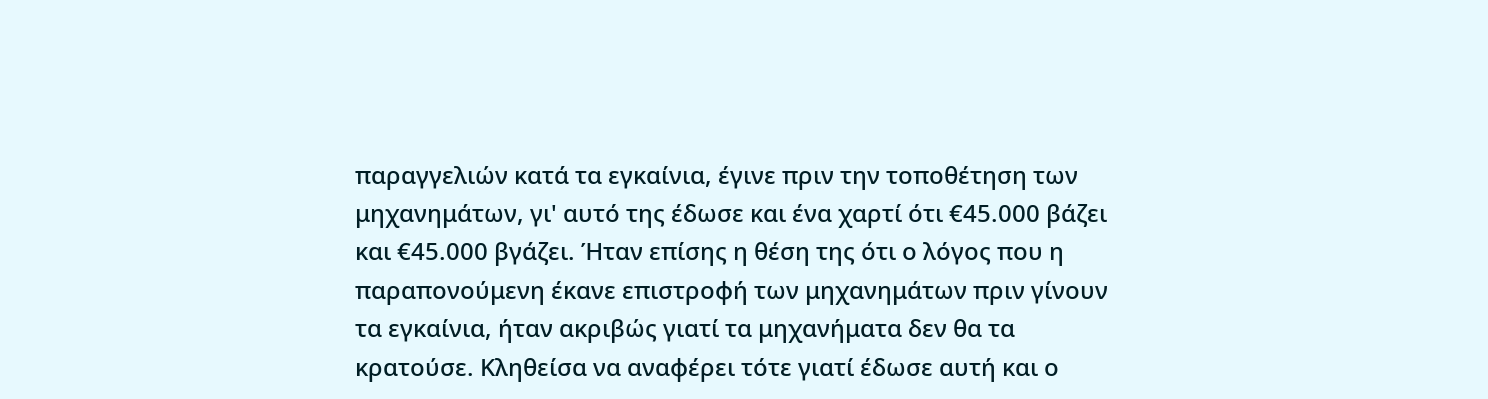παραγγελιών κατά τα εγκαίνια, έγινε πριν την τοποθέτηση των μηχανημάτων, γι' αυτό της έδωσε και ένα χαρτί ότι €45.000 βάζει και €45.000 βγάζει. Ήταν επίσης η θέση της ότι ο λόγος που η παραπονούμενη έκανε επιστροφή των μηχανημάτων πριν γίνουν τα εγκαίνια, ήταν ακριβώς γιατί τα μηχανήματα δεν θα τα κρατούσε. Κληθείσα να αναφέρει τότε γιατί έδωσε αυτή και ο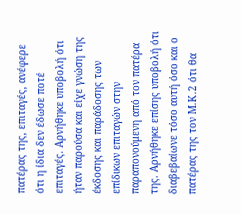πατέρας της, επιταγές, ανέφερε ότι η ίδια δεν έδωσε ποτέ επιταγές. Αρνήθηκε υποβολή ότι ήταν παρούσα και είχε γνώση της έκδοσης και παράδοσης των επίδικων επιταγών στην παραπονούμενη από τον πατέρα της. Αρνήθηκε επίσης υποβολή ότι διαβεβαίωνε τόσο αυτή όσο και ο πατέρας της τον Μ.Κ.2 ότι θα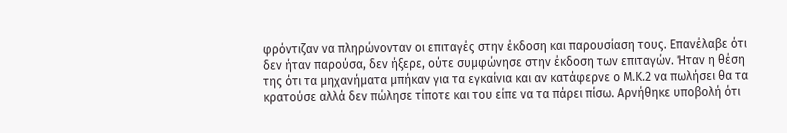φρόντιζαν να πληρώνονταν οι επιταγές στην έκδοση και παρουσίαση τους. Επανέλαβε ότι δεν ήταν παρούσα, δεν ήξερε, ούτε συμφώνησε στην έκδοση των επιταγών. Ήταν η θέση της ότι τα μηχανήματα μπήκαν για τα εγκαίνια και αν κατάφερνε ο Μ.Κ.2 να πωλήσει θα τα κρατούσε αλλά δεν πώλησε τίποτε και του είπε να τα πάρει πίσω. Αρνήθηκε υποβολή ότι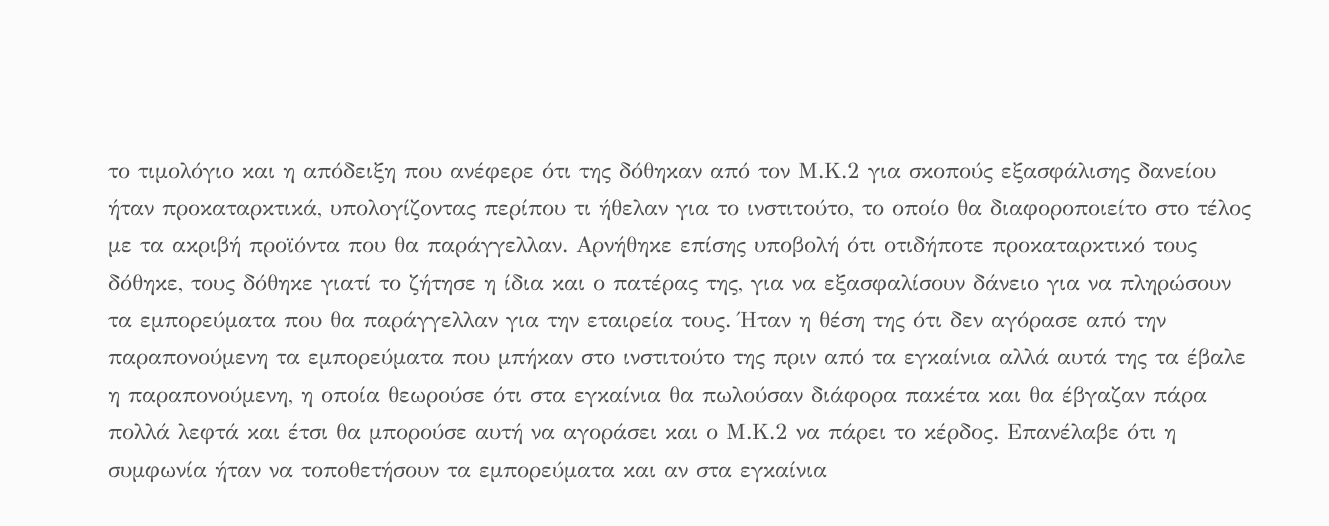το τιμολόγιο και η απόδειξη που ανέφερε ότι της δόθηκαν από τον Μ.Κ.2 για σκοπούς εξασφάλισης δανείου ήταν προκαταρκτικά, υπολογίζοντας περίπου τι ήθελαν για το ινστιτούτο, το οποίο θα διαφοροποιείτο στο τέλος με τα ακριβή προϊόντα που θα παράγγελλαν. Αρνήθηκε επίσης υποβολή ότι οτιδήποτε προκαταρκτικό τους δόθηκε, τους δόθηκε γιατί το ζήτησε η ίδια και ο πατέρας της, για να εξασφαλίσουν δάνειο για να πληρώσουν τα εμπορεύματα που θα παράγγελλαν για την εταιρεία τους. Ήταν η θέση της ότι δεν αγόρασε από την παραπονούμενη τα εμπορεύματα που μπήκαν στο ινστιτούτο της πριν από τα εγκαίνια αλλά αυτά της τα έβαλε η παραπονούμενη, η οποία θεωρούσε ότι στα εγκαίνια θα πωλούσαν διάφορα πακέτα και θα έβγαζαν πάρα πολλά λεφτά και έτσι θα μπορούσε αυτή να αγοράσει και ο Μ.Κ.2 να πάρει το κέρδος. Επανέλαβε ότι η συμφωνία ήταν να τοποθετήσουν τα εμπορεύματα και αν στα εγκαίνια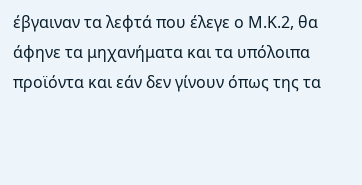έβγαιναν τα λεφτά που έλεγε ο Μ.Κ.2, θα άφηνε τα μηχανήματα και τα υπόλοιπα προϊόντα και εάν δεν γίνουν όπως της τα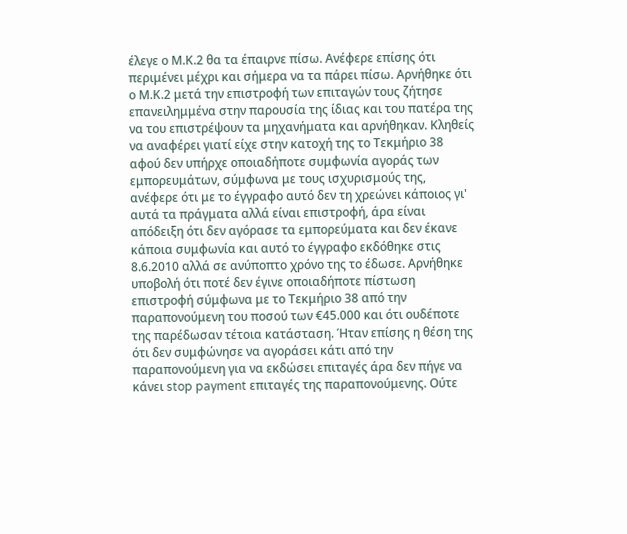έλεγε ο Μ.Κ.2 θα τα έπαιρνε πίσω. Ανέφερε επίσης ότι περιμένει μέχρι και σήμερα να τα πάρει πίσω. Αρνήθηκε ότι ο Μ.Κ.2 μετά την επιστροφή των επιταγών τους ζήτησε επανειλημμένα στην παρουσία της ίδιας και του πατέρα της να του επιστρέψουν τα μηχανήματα και αρνήθηκαν. Κληθείς να αναφέρει γιατί είχε στην κατοχή της το Τεκμήριο 38 αφού δεν υπήρχε οποιαδήποτε συμφωνία αγοράς των εμπορευμάτων, σύμφωνα με τους ισχυρισμούς της, ανέφερε ότι με το έγγραφο αυτό δεν τη χρεώνει κάποιος γι' αυτά τα πράγματα αλλά είναι επιστροφή, άρα είναι απόδειξη ότι δεν αγόρασε τα εμπορεύματα και δεν έκανε κάποια συμφωνία και αυτό το έγγραφο εκδόθηκε στις 8.6.2010 αλλά σε ανύποπτο χρόνο της το έδωσε. Αρνήθηκε υποβολή ότι ποτέ δεν έγινε οποιαδήποτε πίστωση επιστροφή σύμφωνα με το Τεκμήριο 38 από την παραπονούμενη του ποσού των €45.000 και ότι ουδέποτε της παρέδωσαν τέτοια κατάσταση. Ήταν επίσης η θέση της ότι δεν συμφώνησε να αγοράσει κάτι από την παραπονούμενη για να εκδώσει επιταγές άρα δεν πήγε να κάνει stop payment επιταγές της παραπονούμενης. Ούτε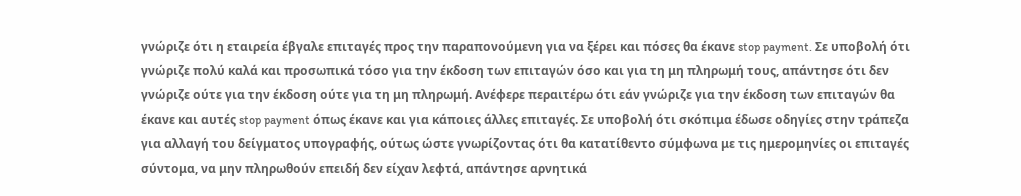γνώριζε ότι η εταιρεία έβγαλε επιταγές προς την παραπονούμενη για να ξέρει και πόσες θα έκανε stop payment. Σε υποβολή ότι γνώριζε πολύ καλά και προσωπικά τόσο για την έκδοση των επιταγών όσο και για τη μη πληρωμή τους, απάντησε ότι δεν γνώριζε ούτε για την έκδοση ούτε για τη μη πληρωμή. Ανέφερε περαιτέρω ότι εάν γνώριζε για την έκδοση των επιταγών θα έκανε και αυτές stop payment όπως έκανε και για κάποιες άλλες επιταγές. Σε υποβολή ότι σκόπιμα έδωσε οδηγίες στην τράπεζα για αλλαγή του δείγματος υπογραφής, ούτως ώστε γνωρίζοντας ότι θα κατατίθεντο σύμφωνα με τις ημερομηνίες οι επιταγές σύντομα, να μην πληρωθούν επειδή δεν είχαν λεφτά, απάντησε αρνητικά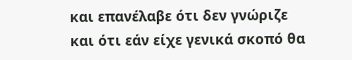και επανέλαβε ότι δεν γνώριζε και ότι εάν είχε γενικά σκοπό θα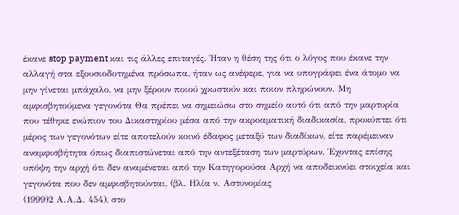έκανε stop payment και τις άλλες επιταγές. Ήταν η θέση της ότι ο λόγος που έκανε την αλλαγή στα εξουσιοδοτημένα πρόσωπα, ήταν ως ανέφερε, για να υπογράφει ένα άτομο να μην γίνεται μπάχαλο, να μην ξέρουν ποιού χρωστούν και ποιον πληρώνουν. Μη αμφισβητούμενα γεγονότα Θα πρέπει να σημειώσω στο σημείο αυτό ότι από την μαρτυρία που τέθηκε ενώπιον του Δικαστηρίου μέσα από την ακροαματική διαδικασία, προκύπτει ότι μέρος των γεγονότων είτε αποτελούν κοινό έδαφος μεταξύ των διαδίκων, είτε παρέμειναν αναμφισβήτητα όπως διαπιστώνεται από την αντεξέταση των μαρτύρων. Έχοντας επίσης υπόψη την αρχή ότι δεν αναμένεται από την Κατηγορούσα Αρχή να αποδεικνύει στοιχεία και γεγονότα που δεν αμφισβητούνται, (βλ. Ηλία ν. Αστυνομίας
(1999)2 Α.Α.Δ. 454), στο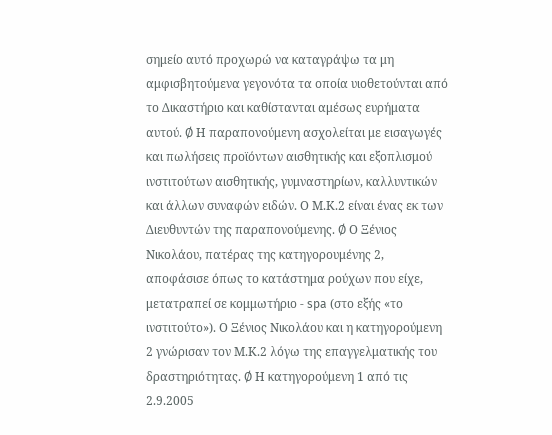σημείο αυτό προχωρώ να καταγράψω τα μη αμφισβητούμενα γεγονότα τα οποία υιοθετούνται από το Δικαστήριο και καθίστανται αμέσως ευρήματα αυτού. Ø Η παραπονούμενη ασχολείται με εισαγωγές και πωλήσεις προϊόντων αισθητικής και εξοπλισμού ινστιτούτων αισθητικής, γυμναστηρίων, καλλυντικών και άλλων συναφών ειδών. Ο Μ.Κ.2 είναι ένας εκ των Διευθυντών της παραπονούμενης. Ø Ο Ξένιος Νικολάου, πατέρας της κατηγορουμένης 2, αποφάσισε όπως το κατάστημα ρούχων που είχε, μετατραπεί σε κομμωτήριο - spa (στο εξής «το ινστιτούτο»). Ο Ξένιος Νικολάου και η κατηγορούμενη 2 γνώρισαν τον Μ.Κ.2 λόγω της επαγγελματικής του δραστηριότητας. Ø Η κατηγορούμενη 1 από τις 2.9.2005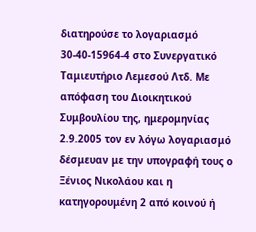διατηρούσε το λογαριασμό 30-40-15964-4 στο Συνεργατικό Ταμιευτήριο Λεμεσού Λτδ. Με απόφαση του Διοικητικού Συμβουλίου της, ημερομηνίας 2.9.2005 τον εν λόγω λογαριασμό δέσμευαν με την υπογραφή τους ο Ξένιος Νικολάου και η κατηγορουμένη 2 από κοινού ή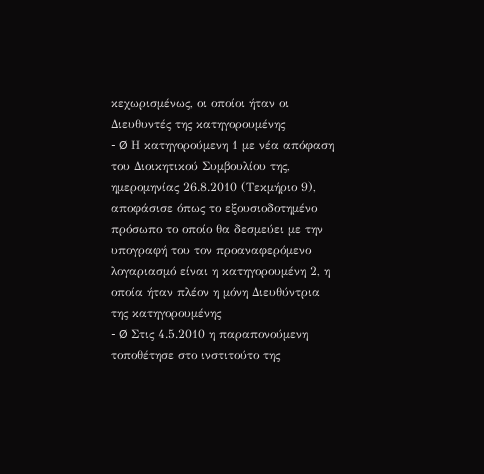κεχωρισμένως, οι οποίοι ήταν οι Διευθυντές της κατηγορουμένης
- Ø Η κατηγορούμενη 1 με νέα απόφαση του Διοικητικού Συμβουλίου της, ημερομηνίας 26.8.2010 (Τεκμήριο 9), αποφάσισε όπως το εξουσιοδοτημένο πρόσωπο το οποίο θα δεσμεύει με την υπογραφή του τον προαναφερόμενο λογαριασμό είναι η κατηγορουμένη 2, η οποία ήταν πλέον η μόνη Διευθύντρια της κατηγορουμένης
- Ø Στις 4.5.2010 η παραπονούμενη τοποθέτησε στο ινστιτούτο της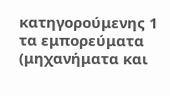κατηγορούμενης 1 τα εμπορεύματα (μηχανήματα και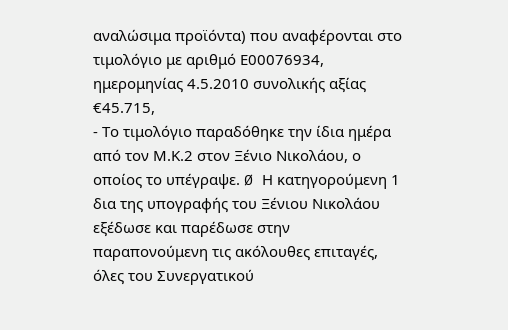αναλώσιμα προϊόντα) που αναφέρονται στο τιμολόγιο με αριθμό Ε00076934, ημερομηνίας 4.5.2010 συνολικής αξίας €45.715,
- Το τιμολόγιο παραδόθηκε την ίδια ημέρα από τον Μ.Κ.2 στον Ξένιο Νικολάου, ο οποίος το υπέγραψε. Ø Η κατηγορούμενη 1 δια της υπογραφής του Ξένιου Νικολάου εξέδωσε και παρέδωσε στην παραπονούμενη τις ακόλουθες επιταγές, όλες του Συνεργατικού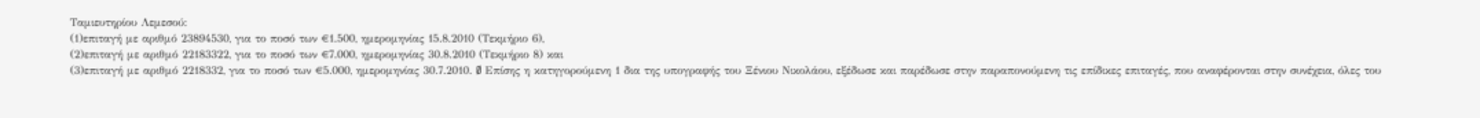Ταμιευτηρίου Λεμεσού:
(1)επιταγή με αριθμό 23894530, για το ποσό των €1.500, ημερομηνίας 15.8.2010 (Τεκμήριο 6),
(2)επιταγή με αριθμό 22183322, για το ποσό των €7.000, ημερομηνίας 30.8.2010 (Τεκμήριο 8) και
(3)επιταγή με αριθμό 2218332, για το ποσό των €5.000, ημερομηνίας 30.7.2010. Ø Επίσης η κατηγορούμενη 1 δια της υπογραφής του Ξένιου Νικολάου, εξέδωσε και παρέδωσε στην παραπονούμενη τις επίδικες επιταγές, που αναφέρονται στην συνέχεια, όλες του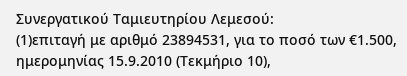Συνεργατικού Ταμιευτηρίου Λεμεσού:
(1)επιταγή με αριθμό 23894531, για το ποσό των €1.500, ημερομηνίας 15.9.2010 (Τεκμήριο 10),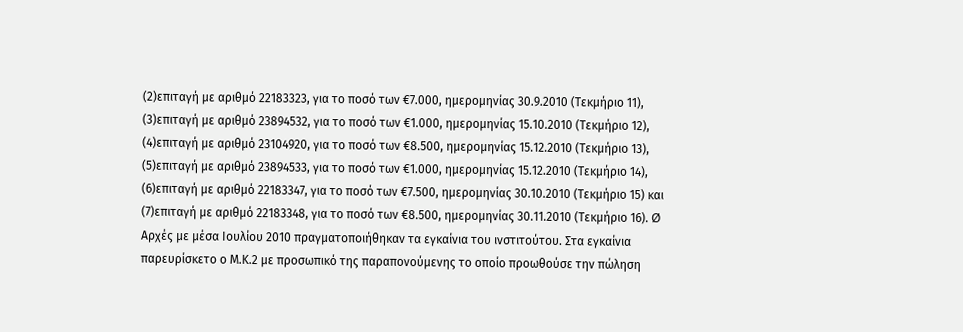(2)επιταγή με αριθμό 22183323, για το ποσό των €7.000, ημερομηνίας 30.9.2010 (Τεκμήριο 11),
(3)επιταγή με αριθμό 23894532, για το ποσό των €1.000, ημερομηνίας 15.10.2010 (Τεκμήριο 12),
(4)επιταγή με αριθμό 23104920, για το ποσό των €8.500, ημερομηνίας 15.12.2010 (Τεκμήριο 13),
(5)επιταγή με αριθμό 23894533, για το ποσό των €1.000, ημερομηνίας 15.12.2010 (Τεκμήριο 14),
(6)επιταγή με αριθμό 22183347, για το ποσό των €7.500, ημερομηνίας 30.10.2010 (Τεκμήριο 15) και
(7)επιταγή με αριθμό 22183348, για το ποσό των €8.500, ημερομηνίας 30.11.2010 (Τεκμήριο 16). Ø Αρχές με μέσα Ιουλίου 2010 πραγματοποιήθηκαν τα εγκαίνια του ινστιτούτου. Στα εγκαίνια παρευρίσκετο ο Μ.Κ.2 με προσωπικό της παραπονούμενης το οποίο προωθούσε την πώληση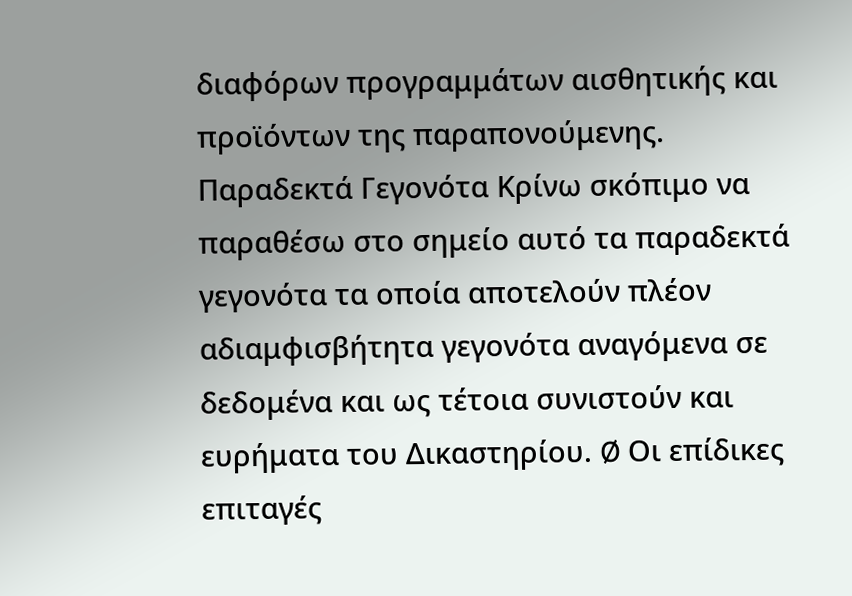διαφόρων προγραμμάτων αισθητικής και προϊόντων της παραπονούμενης. Παραδεκτά Γεγονότα Κρίνω σκόπιμο να παραθέσω στο σημείο αυτό τα παραδεκτά γεγονότα τα οποία αποτελούν πλέον αδιαμφισβήτητα γεγονότα αναγόμενα σε δεδομένα και ως τέτοια συνιστούν και ευρήματα του Δικαστηρίου. Ø Οι επίδικες επιταγές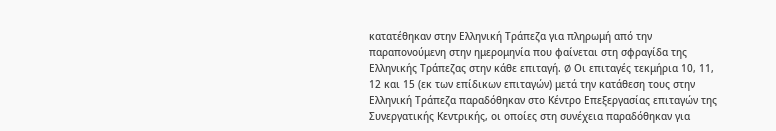κατατέθηκαν στην Ελληνική Τράπεζα για πληρωμή από την παραπονούμενη στην ημερομηνία που φαίνεται στη σφραγίδα της Ελληνικής Τράπεζας στην κάθε επιταγή. Ø Οι επιταγές τεκμήρια 10, 11, 12 και 15 (εκ των επίδικων επιταγών) μετά την κατάθεση τους στην Ελληνική Τράπεζα παραδόθηκαν στο Κέντρο Επεξεργασίας επιταγών της Συνεργατικής Κεντρικής, οι οποίες στη συνέχεια παραδόθηκαν για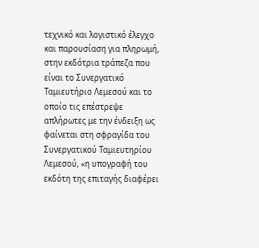τεχνικό και λογιστικό έλεγχο και παρουσίαση για πληρωμή, στην εκδότρια τράπεζα που είναι το Συνεργατικό Ταμιευτήριο Λεμεσού και το οποίο τις επέστρεψε απλήρωτες με την ένδειξη ως φαίνεται στη σφραγίδα του Συνεργατικού Ταμιευτηρίου Λεμεσού, «η υπογραφή του εκδότη της επιταγής διαφέρει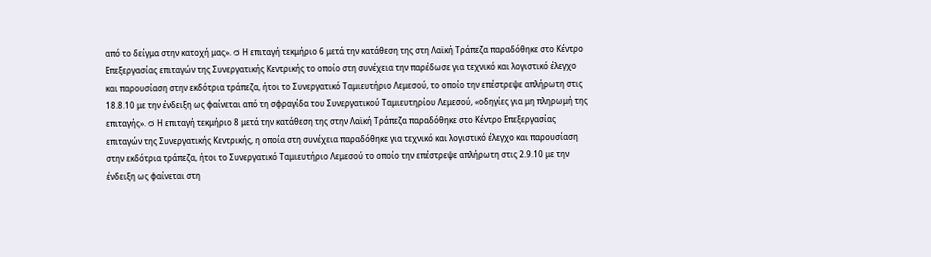από το δείγμα στην κατοχή μας». Ø Η επιταγή τεκμήριο 6 μετά την κατάθεση της στη Λαϊκή Τράπεζα παραδόθηκε στο Κέντρο Επεξεργασίας επιταγών της Συνεργατικής Κεντρικής το οποίο στη συνέχεια την παρέδωσε για τεχνικό και λογιστικό έλεγχο και παρουσίαση στην εκδότρια τράπεζα, ήτοι το Συνεργατικό Ταμιευτήριο Λεμεσού, το οποίο την επέστρεψε απλήρωτη στις 18.8.10 με την ένδειξη ως φαίνεται από τη σφραγίδα του Συνεργατικού Ταμιευτηρίου Λεμεσού, «οδηγίες για μη πληρωμή της επιταγής». Ø Η επιταγή τεκμήριο 8 μετά την κατάθεση της στην Λαϊκή Τράπεζα παραδόθηκε στο Κέντρο Επεξεργασίας επιταγών της Συνεργατικής Κεντρικής, η οποία στη συνέχεια παραδόθηκε για τεχνικό και λογιστικό έλεγχο και παρουσίαση στην εκδότρια τράπεζα, ήτοι το Συνεργατικό Ταμιευτήριο Λεμεσού το οποίο την επέστρεψε απλήρωτη στις 2.9.10 με την ένδειξη ως φαίνεται στη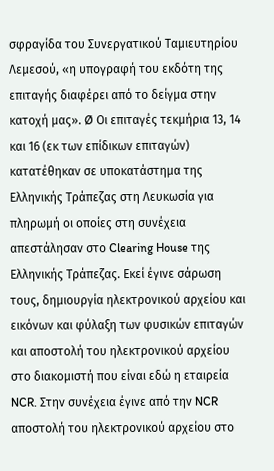σφραγίδα του Συνεργατικού Ταμιευτηρίου Λεμεσού, «η υπογραφή του εκδότη της επιταγής διαφέρει από το δείγμα στην κατοχή μας». Ø Οι επιταγές τεκμήρια 13, 14 και 16 (εκ των επίδικων επιταγών) κατατέθηκαν σε υποκατάστημα της Ελληνικής Τράπεζας στη Λευκωσία για πληρωμή οι οποίες στη συνέχεια απεστάλησαν στο Clearing House της Ελληνικής Τράπεζας. Εκεί έγινε σάρωση τους, δημιουργία ηλεκτρονικού αρχείου και εικόνων και φύλαξη των φυσικών επιταγών και αποστολή του ηλεκτρονικού αρχείου στο διακομιστή που είναι εδώ η εταιρεία NCR. Στην συνέχεια έγινε από την NCR αποστολή του ηλεκτρονικού αρχείου στο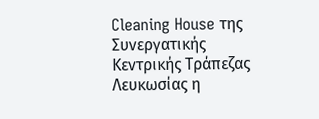Cleaning House της Συνεργατικής Κεντρικής Τράπεζας Λευκωσίας η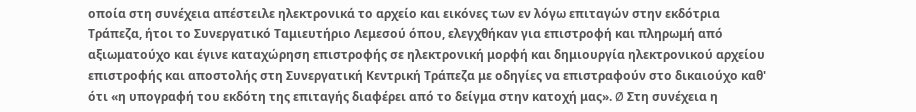οποία στη συνέχεια απέστειλε ηλεκτρονικά το αρχείο και εικόνες των εν λόγω επιταγών στην εκδότρια Τράπεζα, ήτοι το Συνεργατικό Ταμιευτήριο Λεμεσού όπου, ελεγχθήκαν για επιστροφή και πληρωμή από αξιωματούχο και έγινε καταχώρηση επιστροφής σε ηλεκτρονική μορφή και δημιουργία ηλεκτρονικού αρχείου επιστροφής και αποστολής στη Συνεργατική Κεντρική Τράπεζα με οδηγίες να επιστραφούν στο δικαιούχο καθ' ότι «η υπογραφή του εκδότη της επιταγής διαφέρει από το δείγμα στην κατοχή μας». Ø Στη συνέχεια η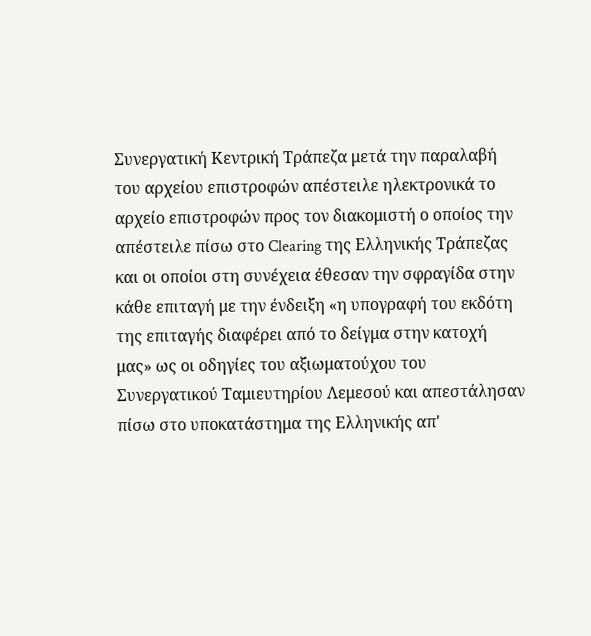Συνεργατική Κεντρική Τράπεζα μετά την παραλαβή του αρχείου επιστροφών απέστειλε ηλεκτρονικά το αρχείο επιστροφών προς τον διακομιστή ο οποίος την απέστειλε πίσω στο Clearing της Ελληνικής Τράπεζας και οι οποίοι στη συνέχεια έθεσαν την σφραγίδα στην κάθε επιταγή με την ένδειξη «η υπογραφή του εκδότη της επιταγής διαφέρει από το δείγμα στην κατοχή μας» ως οι οδηγίες του αξιωματούχου του Συνεργατικού Ταμιευτηρίου Λεμεσού και απεστάλησαν πίσω στο υποκατάστημα της Ελληνικής απ'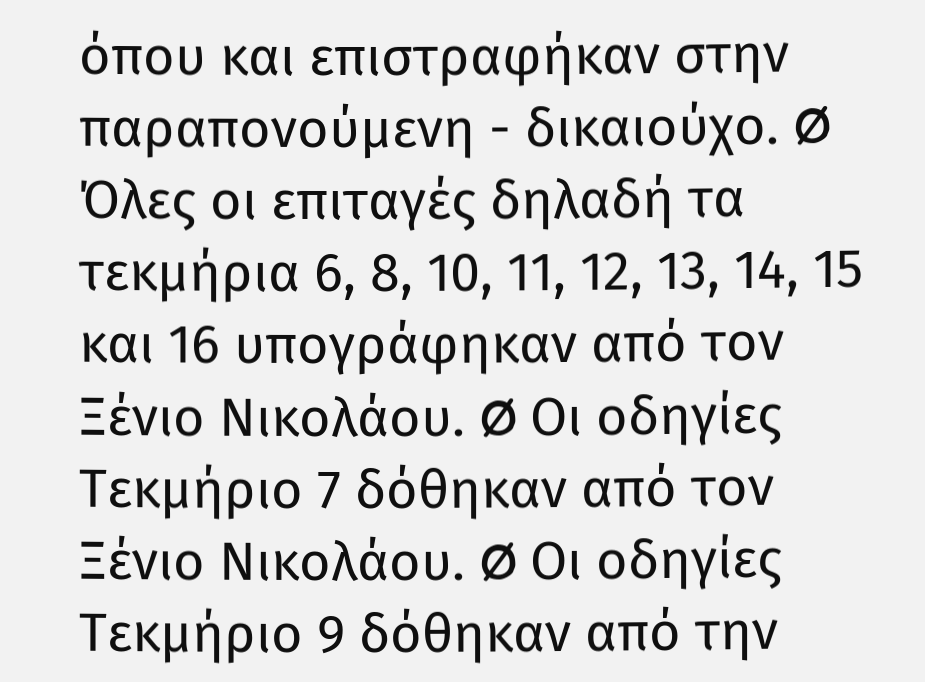όπου και επιστραφήκαν στην παραπονούμενη - δικαιούχο. Ø Όλες οι επιταγές δηλαδή τα τεκμήρια 6, 8, 10, 11, 12, 13, 14, 15 και 16 υπογράφηκαν από τον Ξένιο Νικολάου. Ø Οι οδηγίες Τεκμήριο 7 δόθηκαν από τον Ξένιο Νικολάου. Ø Οι οδηγίες Τεκμήριο 9 δόθηκαν από την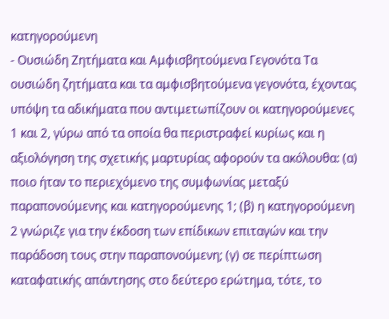κατηγορούμενη
- Ουσιώδη Ζητήματα και Αμφισβητούμενα Γεγονότα Τα ουσιώδη ζητήματα και τα αμφισβητούμενα γεγονότα, έχοντας υπόψη τα αδικήματα που αντιμετωπίζουν οι κατηγορούμενες 1 και 2, γύρω από τα οποία θα περιστραφεί κυρίως και η αξιολόγηση της σχετικής μαρτυρίας αφορούν τα ακόλουθα: (α) ποιο ήταν το περιεχόμενο της συμφωνίας μεταξύ παραπονούμενης και κατηγορούμενης 1; (β) η κατηγορούμενη 2 γνώριζε για την έκδοση των επίδικων επιταγών και την παράδοση τους στην παραπονούμενη; (γ) σε περίπτωση καταφατικής απάντησης στο δεύτερο ερώτημα, τότε, το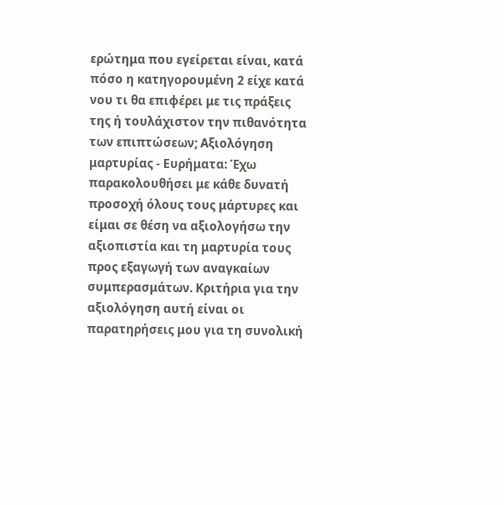ερώτημα που εγείρεται είναι, κατά πόσο η κατηγορουμένη 2 είχε κατά νου τι θα επιφέρει με τις πράξεις της ή τουλάχιστον την πιθανότητα των επιπτώσεων; Αξιολόγηση μαρτυρίας - Ευρήματα: Έχω παρακολουθήσει με κάθε δυνατή προσοχή όλους τους μάρτυρες και είμαι σε θέση να αξιολογήσω την αξιοπιστία και τη μαρτυρία τους προς εξαγωγή των αναγκαίων συμπερασμάτων. Κριτήρια για την αξιολόγηση αυτή είναι οι παρατηρήσεις μου για τη συνολική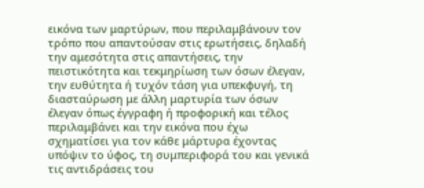εικόνα των μαρτύρων, που περιλαμβάνουν τον τρόπο που απαντούσαν στις ερωτήσεις, δηλαδή την αμεσότητα στις απαντήσεις, την πειστικότητα και τεκμηρίωση των όσων έλεγαν, την ευθύτητα ή τυχόν τάση για υπεκφυγή, τη διασταύρωση με άλλη μαρτυρία των όσων έλεγαν όπως έγγραφη ή προφορική και τέλος περιλαμβάνει και την εικόνα που έχω σχηματίσει για τον κάθε μάρτυρα έχοντας υπόψιν το ύφος, τη συμπεριφορά του και γενικά τις αντιδράσεις του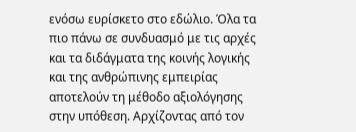ενόσω ευρίσκετο στο εδώλιο. Όλα τα πιο πάνω σε συνδυασμό με τις αρχές και τα διδάγματα της κοινής λογικής και της ανθρώπινης εμπειρίας αποτελούν τη μέθοδο αξιολόγησης στην υπόθεση. Αρχίζοντας από τον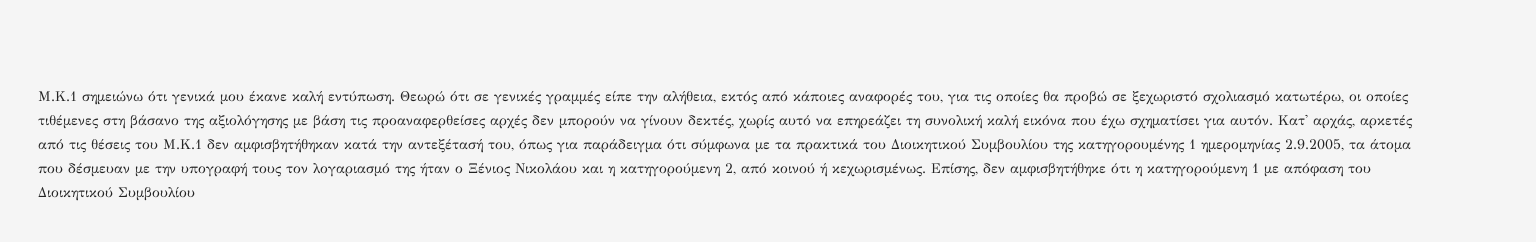Μ.Κ.1 σημειώνω ότι γενικά μου έκανε καλή εντύπωση. Θεωρώ ότι σε γενικές γραμμές είπε την αλήθεια, εκτός από κάποιες αναφορές του, για τις οποίες θα προβώ σε ξεχωριστό σχολιασμό κατωτέρω, οι οποίες τιθέμενες στη βάσανο της αξιολόγησης με βάση τις προαναφερθείσες αρχές δεν μπορούν να γίνουν δεκτές, χωρίς αυτό να επηρεάζει τη συνολική καλή εικόνα που έχω σχηματίσει για αυτόν. Κατ' αρχάς, αρκετές από τις θέσεις του Μ.Κ.1 δεν αμφισβητήθηκαν κατά την αντεξέτασή του, όπως για παράδειγμα ότι σύμφωνα με τα πρακτικά του Διοικητικού Συμβουλίου της κατηγορουμένης 1 ημερομηνίας 2.9.2005, τα άτομα που δέσμευαν με την υπογραφή τους τον λογαριασμό της ήταν ο Ξένιος Νικολάου και η κατηγορούμενη 2, από κοινού ή κεχωρισμένως. Επίσης, δεν αμφισβητήθηκε ότι η κατηγορούμενη 1 με απόφαση του Διοικητικού Συμβουλίου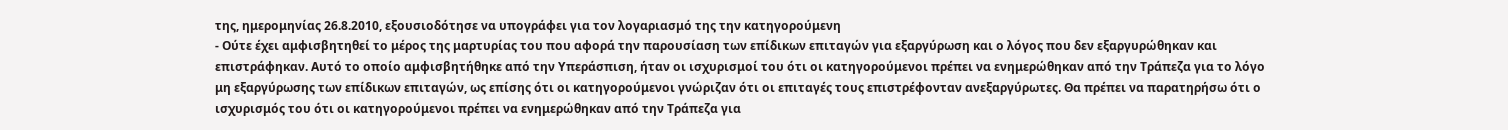της, ημερομηνίας 26.8.2010, εξουσιοδότησε να υπογράφει για τον λογαριασμό της την κατηγορούμενη
- Ούτε έχει αμφισβητηθεί το μέρος της μαρτυρίας του που αφορά την παρουσίαση των επίδικων επιταγών για εξαργύρωση και ο λόγος που δεν εξαργυρώθηκαν και επιστράφηκαν. Αυτό το οποίο αμφισβητήθηκε από την Υπεράσπιση, ήταν οι ισχυρισμοί του ότι οι κατηγορούμενοι πρέπει να ενημερώθηκαν από την Τράπεζα για το λόγο μη εξαργύρωσης των επίδικων επιταγών, ως επίσης ότι οι κατηγορούμενοι γνώριζαν ότι οι επιταγές τους επιστρέφονταν ανεξαργύρωτες. Θα πρέπει να παρατηρήσω ότι ο ισχυρισμός του ότι οι κατηγορούμενοι πρέπει να ενημερώθηκαν από την Τράπεζα για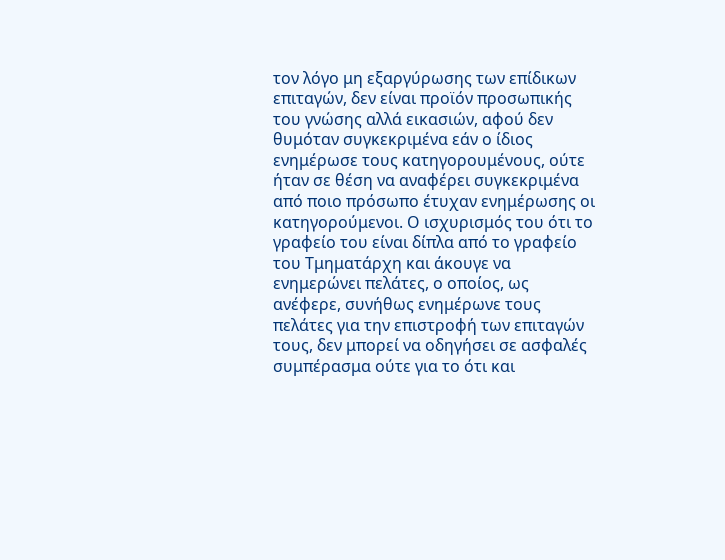τον λόγο μη εξαργύρωσης των επίδικων επιταγών, δεν είναι προϊόν προσωπικής του γνώσης αλλά εικασιών, αφού δεν θυμόταν συγκεκριμένα εάν ο ίδιος ενημέρωσε τους κατηγορουμένους, ούτε ήταν σε θέση να αναφέρει συγκεκριμένα από ποιο πρόσωπο έτυχαν ενημέρωσης οι κατηγορούμενοι. Ο ισχυρισμός του ότι το γραφείο του είναι δίπλα από το γραφείο του Τμηματάρχη και άκουγε να ενημερώνει πελάτες, ο οποίος, ως ανέφερε, συνήθως ενημέρωνε τους πελάτες για την επιστροφή των επιταγών τους, δεν μπορεί να οδηγήσει σε ασφαλές συμπέρασμα ούτε για το ότι και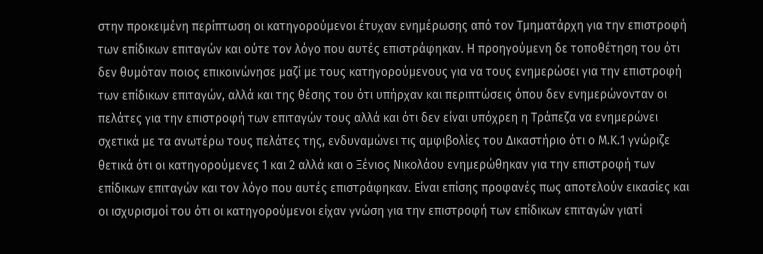στην προκειμένη περίπτωση οι κατηγορούμενοι έτυχαν ενημέρωσης από τον Τμηματάρχη για την επιστροφή των επίδικων επιταγών και ούτε τον λόγο που αυτές επιστράφηκαν. Η προηγούμενη δε τοποθέτηση του ότι δεν θυμόταν ποιος επικοινώνησε μαζί με τους κατηγορούμενους για να τους ενημερώσει για την επιστροφή των επίδικων επιταγών, αλλά και της θέσης του ότι υπήρχαν και περιπτώσεις όπου δεν ενημερώνονταν οι πελάτες για την επιστροφή των επιταγών τους αλλά και ότι δεν είναι υπόχρεη η Τράπεζα να ενημερώνει σχετικά με τα ανωτέρω τους πελάτες της, ενδυναμώνει τις αμφιβολίες του Δικαστήριο ότι ο Μ.Κ.1 γνώριζε θετικά ότι οι κατηγορούμενες 1 και 2 αλλά και ο Ξένιος Νικολάου ενημερώθηκαν για την επιστροφή των επίδικων επιταγών και τον λόγο που αυτές επιστράφηκαν. Είναι επίσης προφανές πως αποτελούν εικασίες και οι ισχυρισμοί του ότι οι κατηγορούμενοι είχαν γνώση για την επιστροφή των επίδικων επιταγών γιατί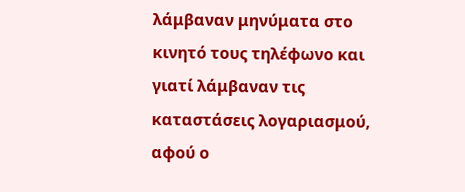λάμβαναν μηνύματα στο κινητό τους τηλέφωνο και γιατί λάμβαναν τις καταστάσεις λογαριασμού, αφού ο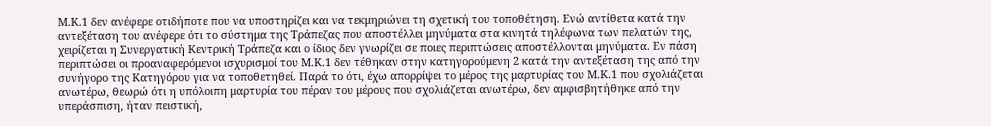Μ.Κ.1 δεν ανέφερε οτιδήποτε που να υποστηρίζει και να τεκμηριώνει τη σχετική του τοποθέτηση. Ενώ αντίθετα κατά την αντεξέταση του ανέφερε ότι το σύστημα της Τράπεζας που αποστέλλει μηνύματα στα κινητά τηλέφωνα των πελατών της, χειρίζεται η Συνεργατική Κεντρική Τράπεζα και ο ίδιος δεν γνωρίζει σε ποιες περιπτώσεις αποστέλλονται μηνύματα. Εν πάση περιπτώσει οι προαναφερόμενοι ισχυρισμοί του Μ.Κ.1 δεν τέθηκαν στην κατηγορούμενη 2 κατά την αντεξέταση της από την συνήγορο της Κατηγόρου για να τοποθετηθεί. Παρά το ότι, έχω απορρίψει το μέρος της μαρτυρίας του Μ.Κ.1 που σχολιάζεται ανωτέρω, θεωρώ ότι η υπόλοιπη μαρτυρία του πέραν του μέρους που σχολιάζεται ανωτέρω, δεν αμφισβητήθηκε από την υπεράσπιση, ήταν πειστική,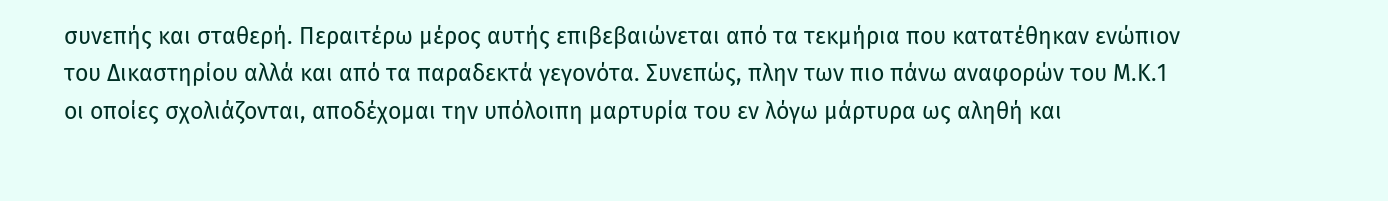συνεπής και σταθερή. Περαιτέρω μέρος αυτής επιβεβαιώνεται από τα τεκμήρια που κατατέθηκαν ενώπιον του Δικαστηρίου αλλά και από τα παραδεκτά γεγονότα. Συνεπώς, πλην των πιο πάνω αναφορών του Μ.Κ.1 οι οποίες σχολιάζονται, αποδέχομαι την υπόλοιπη μαρτυρία του εν λόγω μάρτυρα ως αληθή και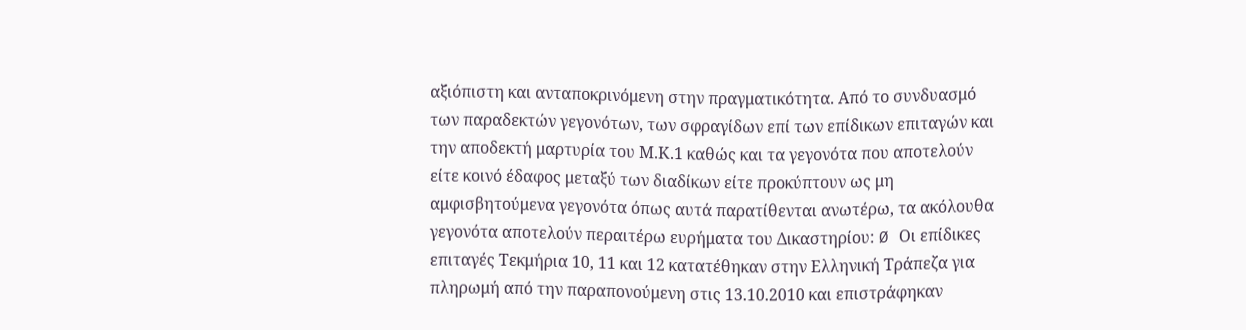αξιόπιστη και ανταποκρινόμενη στην πραγματικότητα. Από το συνδυασμό των παραδεκτών γεγονότων, των σφραγίδων επί των επίδικων επιταγών και την αποδεκτή μαρτυρία του Μ.Κ.1 καθώς και τα γεγονότα που αποτελούν είτε κοινό έδαφος μεταξύ των διαδίκων είτε προκύπτουν ως μη αμφισβητούμενα γεγονότα όπως αυτά παρατίθενται ανωτέρω, τα ακόλουθα γεγονότα αποτελούν περαιτέρω ευρήματα του Δικαστηρίου: Ø Οι επίδικες επιταγές Τεκμήρια 10, 11 και 12 κατατέθηκαν στην Ελληνική Τράπεζα για πληρωμή από την παραπονούμενη στις 13.10.2010 και επιστράφηκαν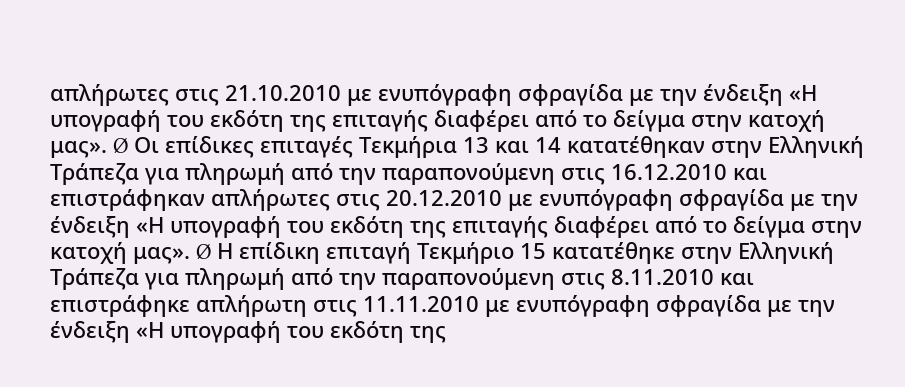απλήρωτες στις 21.10.2010 με ενυπόγραφη σφραγίδα με την ένδειξη «Η υπογραφή του εκδότη της επιταγής διαφέρει από το δείγμα στην κατοχή μας». Ø Οι επίδικες επιταγές Τεκμήρια 13 και 14 κατατέθηκαν στην Ελληνική Τράπεζα για πληρωμή από την παραπονούμενη στις 16.12.2010 και επιστράφηκαν απλήρωτες στις 20.12.2010 με ενυπόγραφη σφραγίδα με την ένδειξη «Η υπογραφή του εκδότη της επιταγής διαφέρει από το δείγμα στην κατοχή μας». Ø Η επίδικη επιταγή Τεκμήριο 15 κατατέθηκε στην Ελληνική Τράπεζα για πληρωμή από την παραπονούμενη στις 8.11.2010 και επιστράφηκε απλήρωτη στις 11.11.2010 με ενυπόγραφη σφραγίδα με την ένδειξη «Η υπογραφή του εκδότη της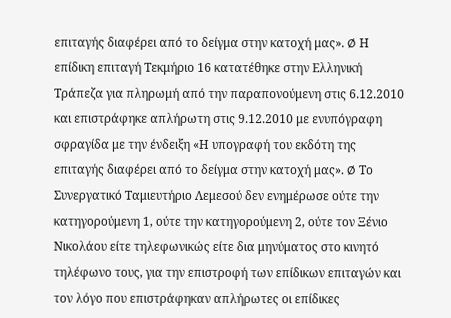επιταγής διαφέρει από το δείγμα στην κατοχή μας». Ø Η επίδικη επιταγή Τεκμήριο 16 κατατέθηκε στην Ελληνική Τράπεζα για πληρωμή από την παραπονούμενη στις 6.12.2010 και επιστράφηκε απλήρωτη στις 9.12.2010 με ενυπόγραφη σφραγίδα με την ένδειξη «Η υπογραφή του εκδότη της επιταγής διαφέρει από το δείγμα στην κατοχή μας». Ø Το Συνεργατικό Ταμιευτήριο Λεμεσού δεν ενημέρωσε ούτε την κατηγορούμενη 1, ούτε την κατηγορούμενη 2, ούτε τον Ξένιο Νικολάου είτε τηλεφωνικώς είτε δια μηνύματος στο κινητό τηλέφωνο τους, για την επιστροφή των επίδικων επιταγών και τον λόγο που επιστράφηκαν απλήρωτες οι επίδικες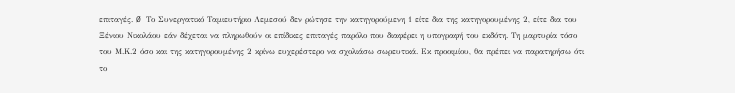επιταγές. Ø Το Συνεργατικό Ταμιευτήριο Λεμεσού δεν ρώτησε την κατηγορούμενη 1 είτε δια της κατηγορουμένης 2, είτε δια του Ξένιου Νικολάου εάν δέχεται να πληρωθούν οι επίδικες επιταγές παρόλο που διαφέρει η υπογραφή του εκδότη. Τη μαρτυρία τόσο του Μ.Κ.2 όσο και της κατηγορουμένης 2 κρίνω ευχερέστερο να σχολιάσω σωρευτικά. Εκ προοιμίου, θα πρέπει να παρατηρήσω ότι το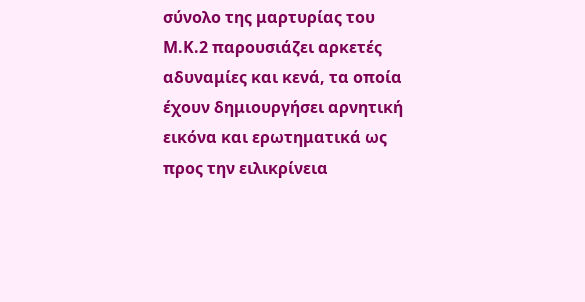σύνολο της μαρτυρίας του Μ.Κ.2 παρουσιάζει αρκετές αδυναμίες και κενά, τα οποία έχουν δημιουργήσει αρνητική εικόνα και ερωτηματικά ως προς την ειλικρίνεια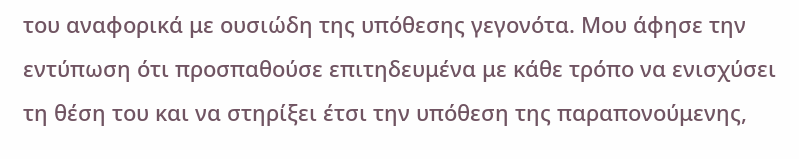του αναφορικά με ουσιώδη της υπόθεσης γεγονότα. Μου άφησε την εντύπωση ότι προσπαθούσε επιτηδευμένα με κάθε τρόπο να ενισχύσει τη θέση του και να στηρίξει έτσι την υπόθεση της παραπονούμενης,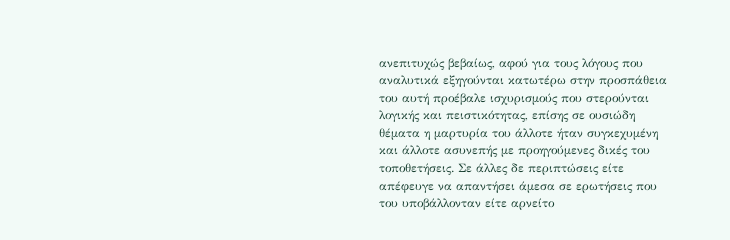ανεπιτυχώς βεβαίως, αφού για τους λόγους που αναλυτικά εξηγούνται κατωτέρω στην προσπάθεια του αυτή προέβαλε ισχυρισμούς που στερούνται λογικής και πειστικότητας, επίσης σε ουσιώδη θέματα η μαρτυρία του άλλοτε ήταν συγκεχυμένη και άλλοτε ασυνεπής με προηγούμενες δικές του τοποθετήσεις. Σε άλλες δε περιπτώσεις είτε απέφευγε να απαντήσει άμεσα σε ερωτήσεις που του υποβάλλονταν είτε αρνείτο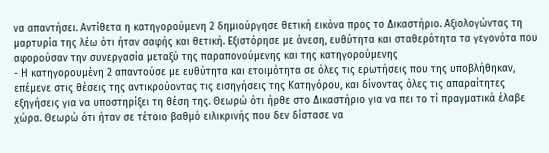να απαντήσει. Αντίθετα η κατηγορούμενη 2 δημιούργησε θετική εικόνα προς το Δικαστήριο. Αξιολογώντας τη μαρτυρία της λέω ότι ήταν σαφής και θετική. Εξιστόρησε με άνεση, ευθύτητα και σταθερότητα τα γεγονότα που αφορούσαν την συνεργασία μεταξύ της παραπονούμενης και της κατηγορούμενης
- Η κατηγορουμένη 2 απαντούσε με ευθύτητα και ετοιμότητα σε όλες τις ερωτήσεις που της υποβλήθηκαν, επέμενε στις θέσεις της αντικρούοντας τις εισηγήσεις της Κατηγόρου, και δίνοντας όλες τις απαραίτητες εξηγήσεις για να υποστηρίξει τη θέση της. Θεωρώ ότι ήρθε στο Δικαστήριο για να πει το τί πραγματικά έλαβε χώρα. Θεωρώ ότι ήταν σε τέτοιο βαθμό ειλικρινής που δεν δίστασε να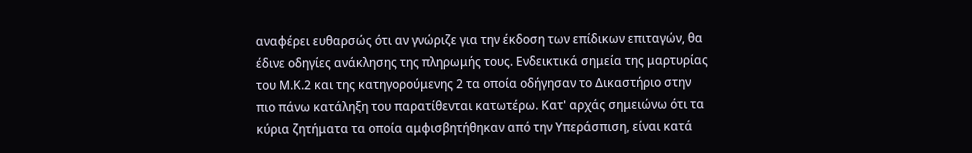αναφέρει ευθαρσώς ότι αν γνώριζε για την έκδοση των επίδικων επιταγών, θα έδινε οδηγίες ανάκλησης της πληρωμής τους. Ενδεικτικά σημεία της μαρτυρίας του Μ.Κ.2 και της κατηγορούμενης 2 τα οποία οδήγησαν το Δικαστήριο στην πιο πάνω κατάληξη του παρατίθενται κατωτέρω. Κατ' αρχάς σημειώνω ότι τα κύρια ζητήματα τα οποία αμφισβητήθηκαν από την Υπεράσπιση, είναι κατά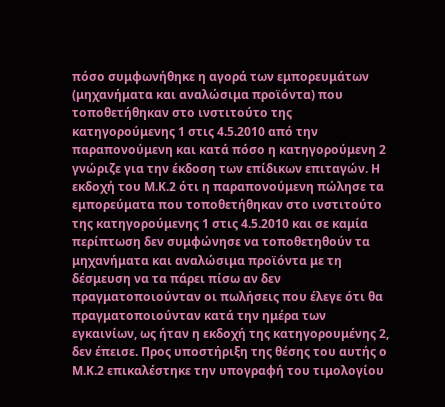πόσο συμφωνήθηκε η αγορά των εμπορευμάτων (μηχανήματα και αναλώσιμα προϊόντα) που τοποθετήθηκαν στο ινστιτούτο της κατηγορούμενης 1 στις 4.5.2010 από την παραπονούμενη και κατά πόσο η κατηγορούμενη 2 γνώριζε για την έκδοση των επίδικων επιταγών. Η εκδοχή του Μ.Κ.2 ότι η παραπονούμενη πώλησε τα εμπορεύματα που τοποθετήθηκαν στο ινστιτούτο της κατηγορούμενης 1 στις 4.5.2010 και σε καμία περίπτωση δεν συμφώνησε να τοποθετηθούν τα μηχανήματα και αναλώσιμα προϊόντα με τη δέσμευση να τα πάρει πίσω αν δεν πραγματοποιούνταν οι πωλήσεις που έλεγε ότι θα πραγματοποιούνταν κατά την ημέρα των εγκαινίων, ως ήταν η εκδοχή της κατηγορουμένης 2, δεν έπεισε. Προς υποστήριξη της θέσης του αυτής ο Μ.Κ.2 επικαλέστηκε την υπογραφή του τιμολογίου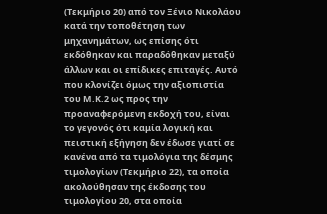(Τεκμήριο 20) από τον Ξένιο Νικολάου κατά την τοποθέτηση των μηχανημάτων, ως επίσης ότι εκδόθηκαν και παραδόθηκαν μεταξύ άλλων και οι επίδικες επιταγές. Αυτό που κλονίζει όμως την αξιοπιστία του Μ.Κ.2 ως προς την προαναφερόμενη εκδοχή του, είναι το γεγονός ότι καμία λογική και πειστική εξήγηση δεν έδωσε γιατί σε κανένα από τα τιμολόγια της δέσμης τιμολογίων (Τεκμήριο 22), τα οποία ακολούθησαν της έκδοσης του τιμολογίου 20, στα οποία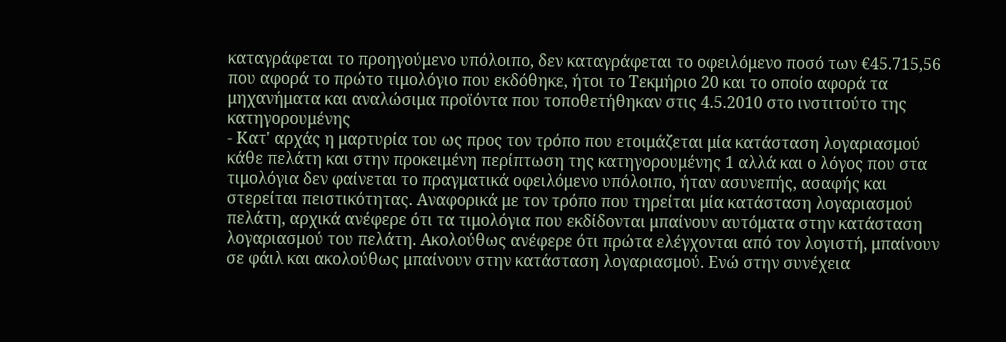καταγράφεται το προηγούμενο υπόλοιπο, δεν καταγράφεται το οφειλόμενο ποσό των €45.715,56 που αφορά το πρώτο τιμολόγιο που εκδόθηκε, ήτοι το Τεκμήριο 20 και το οποίο αφορά τα μηχανήματα και αναλώσιμα προϊόντα που τοποθετήθηκαν στις 4.5.2010 στο ινστιτούτο της κατηγορουμένης
- Κατ' αρχάς η μαρτυρία του ως προς τον τρόπο που ετοιμάζεται μία κατάσταση λογαριασμού κάθε πελάτη και στην προκειμένη περίπτωση της κατηγορουμένης 1 αλλά και ο λόγος που στα τιμολόγια δεν φαίνεται το πραγματικά οφειλόμενο υπόλοιπο, ήταν ασυνεπής, ασαφής και στερείται πειστικότητας. Αναφορικά με τον τρόπο που τηρείται μία κατάσταση λογαριασμού πελάτη, αρχικά ανέφερε ότι τα τιμολόγια που εκδίδονται μπαίνουν αυτόματα στην κατάσταση λογαριασμού του πελάτη. Ακολούθως ανέφερε ότι πρώτα ελέγχονται από τον λογιστή, μπαίνουν σε φάιλ και ακολούθως μπαίνουν στην κατάσταση λογαριασμού. Ενώ στην συνέχεια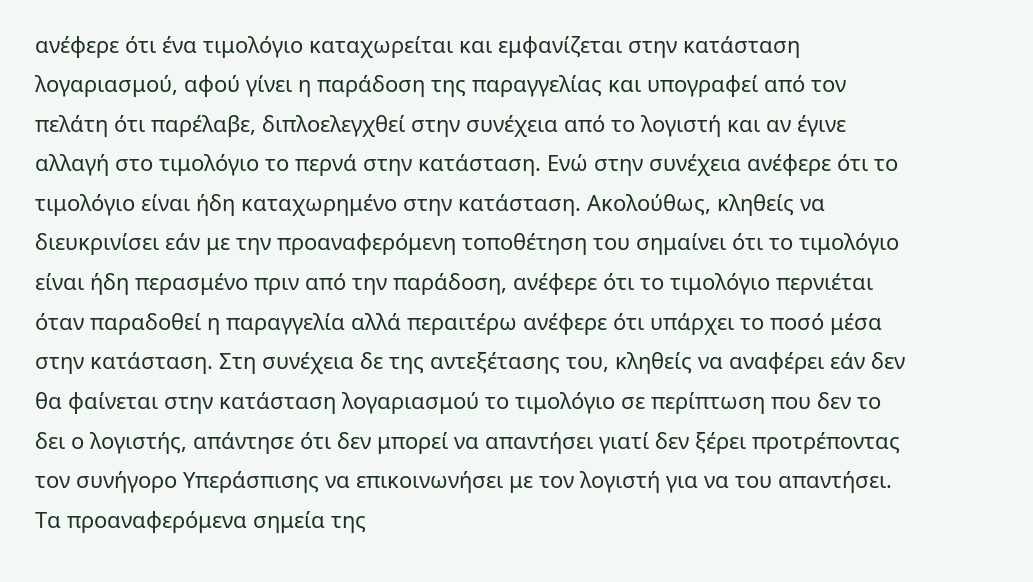ανέφερε ότι ένα τιμολόγιο καταχωρείται και εμφανίζεται στην κατάσταση λογαριασμού, αφού γίνει η παράδοση της παραγγελίας και υπογραφεί από τον πελάτη ότι παρέλαβε, διπλοελεγχθεί στην συνέχεια από το λογιστή και αν έγινε αλλαγή στο τιμολόγιο το περνά στην κατάσταση. Ενώ στην συνέχεια ανέφερε ότι το τιμολόγιο είναι ήδη καταχωρημένο στην κατάσταση. Ακολούθως, κληθείς να διευκρινίσει εάν με την προαναφερόμενη τοποθέτηση του σημαίνει ότι το τιμολόγιο είναι ήδη περασμένο πριν από την παράδοση, ανέφερε ότι το τιμολόγιο περνιέται όταν παραδοθεί η παραγγελία αλλά περαιτέρω ανέφερε ότι υπάρχει το ποσό μέσα στην κατάσταση. Στη συνέχεια δε της αντεξέτασης του, κληθείς να αναφέρει εάν δεν θα φαίνεται στην κατάσταση λογαριασμού το τιμολόγιο σε περίπτωση που δεν το δει ο λογιστής, απάντησε ότι δεν μπορεί να απαντήσει γιατί δεν ξέρει προτρέποντας τον συνήγορο Υπεράσπισης να επικοινωνήσει με τον λογιστή για να του απαντήσει. Τα προαναφερόμενα σημεία της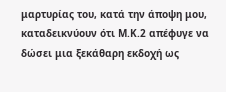μαρτυρίας του, κατά την άποψη μου, καταδεικνύουν ότι Μ.Κ.2 απέφυγε να δώσει μια ξεκάθαρη εκδοχή ως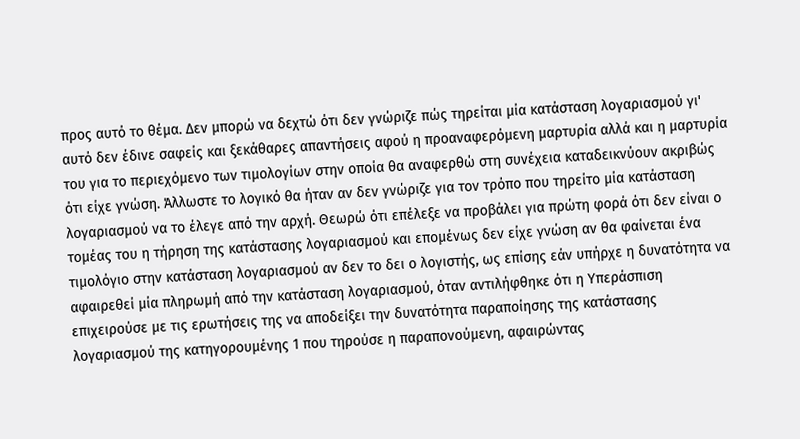προς αυτό το θέμα. Δεν μπορώ να δεχτώ ότι δεν γνώριζε πώς τηρείται μία κατάσταση λογαριασμού γι' αυτό δεν έδινε σαφείς και ξεκάθαρες απαντήσεις αφού η προαναφερόμενη μαρτυρία αλλά και η μαρτυρία του για το περιεχόμενο των τιμολογίων στην οποία θα αναφερθώ στη συνέχεια καταδεικνύουν ακριβώς ότι είχε γνώση. Άλλωστε το λογικό θα ήταν αν δεν γνώριζε για τον τρόπο που τηρείτο μία κατάσταση λογαριασμού να το έλεγε από την αρχή. Θεωρώ ότι επέλεξε να προβάλει για πρώτη φορά ότι δεν είναι ο τομέας του η τήρηση της κατάστασης λογαριασμού και επομένως δεν είχε γνώση αν θα φαίνεται ένα τιμολόγιο στην κατάσταση λογαριασμού αν δεν το δει ο λογιστής, ως επίσης εάν υπήρχε η δυνατότητα να αφαιρεθεί μία πληρωμή από την κατάσταση λογαριασμού, όταν αντιλήφθηκε ότι η Υπεράσπιση επιχειρούσε με τις ερωτήσεις της να αποδείξει την δυνατότητα παραποίησης της κατάστασης λογαριασμού της κατηγορουμένης 1 που τηρούσε η παραπονούμενη, αφαιρώντας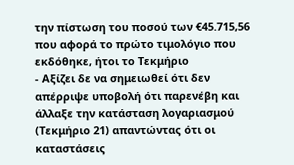την πίστωση του ποσού των €45.715,56 που αφορά το πρώτο τιμολόγιο που εκδόθηκε, ήτοι το Τεκμήριο
- Αξίζει δε να σημειωθεί ότι δεν απέρριψε υποβολή ότι παρενέβη και άλλαξε την κατάσταση λογαριασμού (Τεκμήριο 21) απαντώντας ότι οι καταστάσεις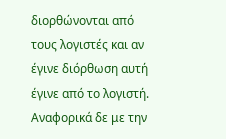διορθώνονται από τους λογιστές και αν έγινε διόρθωση αυτή έγινε από το λογιστή. Αναφορικά δε με την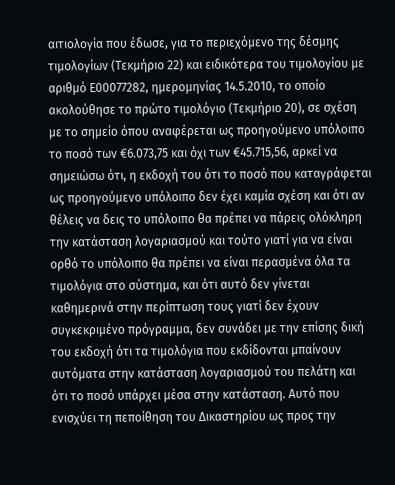αιτιολογία που έδωσε, για το περιεχόμενο της δέσμης τιμολογίων (Τεκμήριο 22) και ειδικότερα του τιμολογίου με αριθμό Ε00077282, ημερομηνίας 14.5.2010, το οποίο ακολούθησε το πρώτο τιμολόγιο (Τεκμήριο 20), σε σχέση με το σημείο όπου αναφέρεται ως προηγούμενο υπόλοιπο το ποσό των €6.073,75 και όχι των €45.715,56, αρκεί να σημειώσω ότι, η εκδοχή του ότι το ποσό που καταγράφεται ως προηγούμενο υπόλοιπο δεν έχει καμία σχέση και ότι αν θέλεις να δεις το υπόλοιπο θα πρέπει να πάρεις ολόκληρη την κατάσταση λογαριασμού και τούτο γιατί για να είναι ορθό το υπόλοιπο θα πρέπει να είναι περασμένα όλα τα τιμολόγια στο σύστημα, και ότι αυτό δεν γίνεται καθημερινά στην περίπτωση τους γιατί δεν έχουν συγκεκριμένο πρόγραμμα, δεν συνάδει με την επίσης δική του εκδοχή ότι τα τιμολόγια που εκδίδονται μπαίνουν αυτόματα στην κατάσταση λογαριασμού του πελάτη και ότι το ποσό υπάρχει μέσα στην κατάσταση. Αυτό που ενισχύει τη πεποίθηση του Δικαστηρίου ως προς την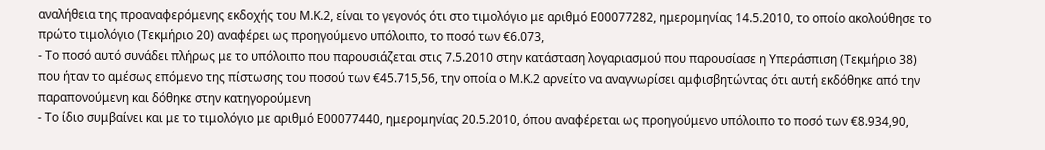αναλήθεια της προαναφερόμενης εκδοχής του Μ.Κ.2, είναι το γεγονός ότι στο τιμολόγιο με αριθμό Ε00077282, ημερομηνίας 14.5.2010, το οποίο ακολούθησε το πρώτο τιμολόγιο (Τεκμήριο 20) αναφέρει ως προηγούμενο υπόλοιπο, το ποσό των €6.073,
- Το ποσό αυτό συνάδει πλήρως με το υπόλοιπο που παρουσιάζεται στις 7.5.2010 στην κατάσταση λογαριασμού που παρουσίασε η Υπεράσπιση (Τεκμήριο 38) που ήταν το αμέσως επόμενο της πίστωσης του ποσού των €45.715,56, την οποία ο Μ.Κ.2 αρνείτο να αναγνωρίσει αμφισβητώντας ότι αυτή εκδόθηκε από την παραπονούμενη και δόθηκε στην κατηγορούμενη
- Το ίδιο συμβαίνει και με το τιμολόγιο με αριθμό Ε00077440, ημερομηνίας 20.5.2010, όπου αναφέρεται ως προηγούμενο υπόλοιπο το ποσό των €8.934,90,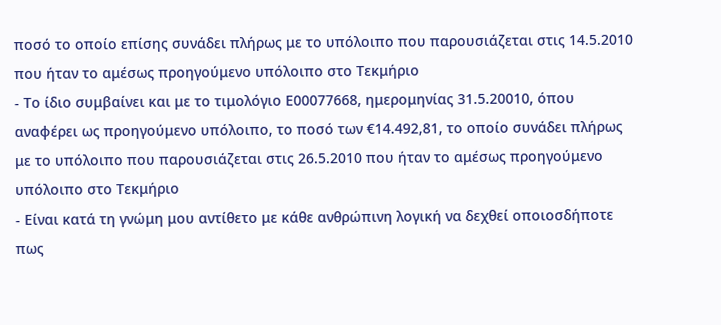ποσό το οποίο επίσης συνάδει πλήρως με το υπόλοιπο που παρουσιάζεται στις 14.5.2010 που ήταν το αμέσως προηγούμενο υπόλοιπο στο Τεκμήριο
- Το ίδιο συμβαίνει και με το τιμολόγιο Ε00077668, ημερομηνίας 31.5.20010, όπου αναφέρει ως προηγούμενο υπόλοιπο, το ποσό των €14.492,81, το οποίο συνάδει πλήρως με το υπόλοιπο που παρουσιάζεται στις 26.5.2010 που ήταν το αμέσως προηγούμενο υπόλοιπο στο Τεκμήριο
- Είναι κατά τη γνώμη μου αντίθετο με κάθε ανθρώπινη λογική να δεχθεί οποιοσδήποτε πως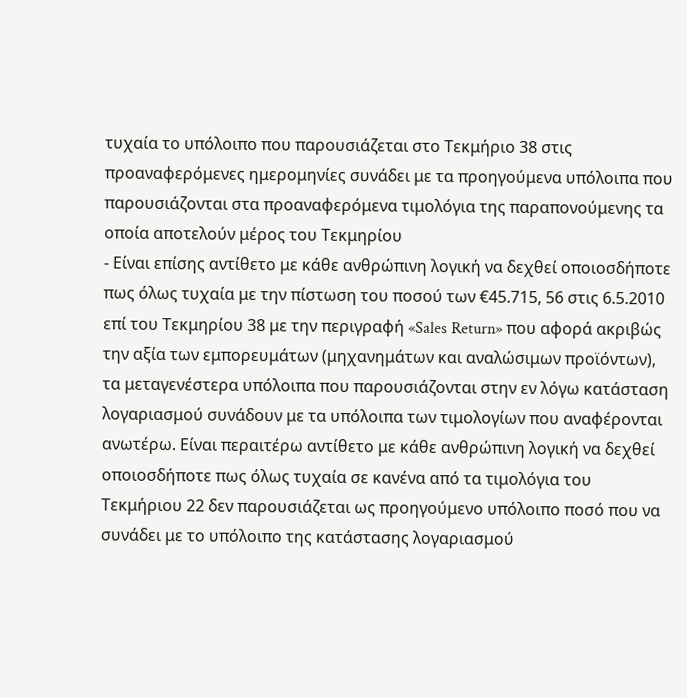τυχαία το υπόλοιπο που παρουσιάζεται στο Τεκμήριο 38 στις προαναφερόμενες ημερομηνίες συνάδει με τα προηγούμενα υπόλοιπα που παρουσιάζονται στα προαναφερόμενα τιμολόγια της παραπονούμενης τα οποία αποτελούν μέρος του Τεκμηρίου
- Είναι επίσης αντίθετο με κάθε ανθρώπινη λογική να δεχθεί οποιοσδήποτε πως όλως τυχαία με την πίστωση του ποσού των €45.715, 56 στις 6.5.2010 επί του Τεκμηρίου 38 με την περιγραφή «Sales Return» που αφορά ακριβώς την αξία των εμπορευμάτων (μηχανημάτων και αναλώσιμων προϊόντων), τα μεταγενέστερα υπόλοιπα που παρουσιάζονται στην εν λόγω κατάσταση λογαριασμού συνάδουν με τα υπόλοιπα των τιμολογίων που αναφέρονται ανωτέρω. Είναι περαιτέρω αντίθετο με κάθε ανθρώπινη λογική να δεχθεί οποιοσδήποτε πως όλως τυχαία σε κανένα από τα τιμολόγια του Τεκμήριου 22 δεν παρουσιάζεται ως προηγούμενο υπόλοιπο ποσό που να συνάδει με το υπόλοιπο της κατάστασης λογαριασμού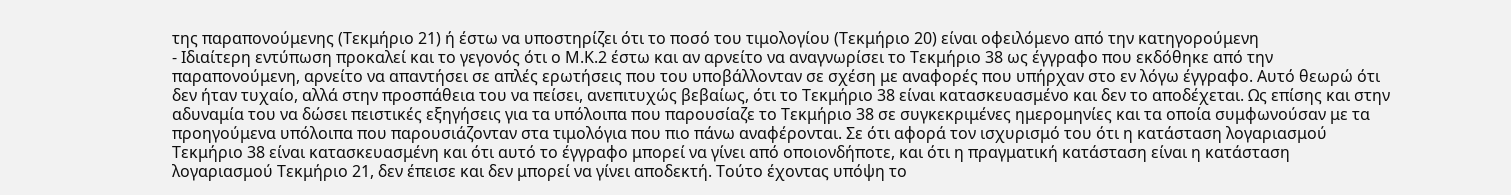της παραπονούμενης (Τεκμήριο 21) ή έστω να υποστηρίζει ότι το ποσό του τιμολογίου (Τεκμήριο 20) είναι οφειλόμενο από την κατηγορούμενη
- Ιδιαίτερη εντύπωση προκαλεί και το γεγονός ότι ο Μ.Κ.2 έστω και αν αρνείτο να αναγνωρίσει το Τεκμήριο 38 ως έγγραφο που εκδόθηκε από την παραπονούμενη, αρνείτο να απαντήσει σε απλές ερωτήσεις που του υποβάλλονταν σε σχέση με αναφορές που υπήρχαν στο εν λόγω έγγραφο. Αυτό θεωρώ ότι δεν ήταν τυχαίο, αλλά στην προσπάθεια του να πείσει, ανεπιτυχώς βεβαίως, ότι το Τεκμήριο 38 είναι κατασκευασμένο και δεν το αποδέχεται. Ως επίσης και στην αδυναμία του να δώσει πειστικές εξηγήσεις για τα υπόλοιπα που παρουσίαζε το Τεκμήριο 38 σε συγκεκριμένες ημερομηνίες και τα οποία συμφωνούσαν με τα προηγούμενα υπόλοιπα που παρουσιάζονταν στα τιμολόγια που πιο πάνω αναφέρονται. Σε ότι αφορά τον ισχυρισμό του ότι η κατάσταση λογαριασμού Τεκμήριο 38 είναι κατασκευασμένη και ότι αυτό το έγγραφο μπορεί να γίνει από οποιονδήποτε, και ότι η πραγματική κατάσταση είναι η κατάσταση λογαριασμού Τεκμήριο 21, δεν έπεισε και δεν μπορεί να γίνει αποδεκτή. Τούτο έχοντας υπόψη το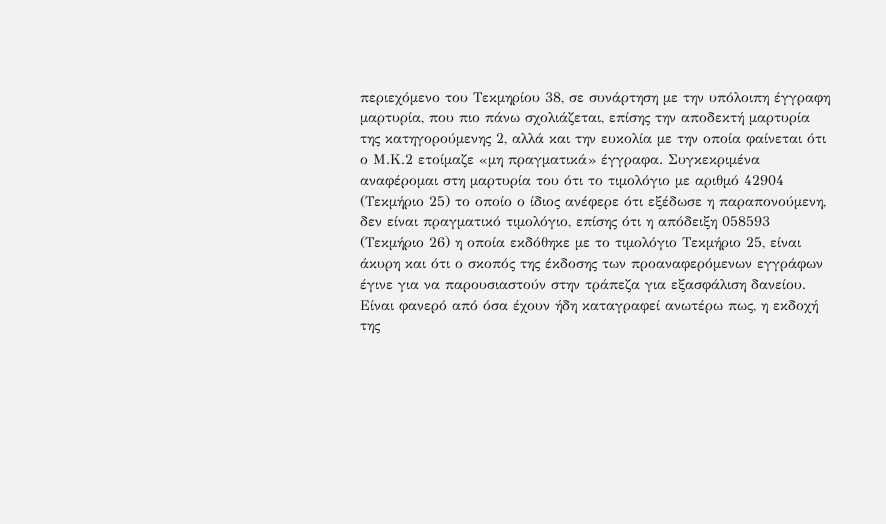περιεχόμενο του Τεκμηρίου 38, σε συνάρτηση με την υπόλοιπη έγγραφη μαρτυρία, που πιο πάνω σχολιάζεται, επίσης την αποδεκτή μαρτυρία της κατηγορούμενης 2, αλλά και την ευκολία με την οποία φαίνεται ότι ο Μ.Κ.2 ετοίμαζε «μη πραγματικά» έγγραφα. Συγκεκριμένα αναφέρομαι στη μαρτυρία του ότι το τιμολόγιο με αριθμό 42904 (Τεκμήριο 25) το οποίο ο ίδιος ανέφερε ότι εξέδωσε η παραπονούμενη, δεν είναι πραγματικό τιμολόγιο, επίσης ότι η απόδειξη 058593 (Τεκμήριο 26) η οποία εκδόθηκε με το τιμολόγιο Τεκμήριο 25, είναι άκυρη και ότι ο σκοπός της έκδοσης των προαναφερόμενων εγγράφων έγινε για να παρουσιαστούν στην τράπεζα για εξασφάλιση δανείου. Είναι φανερό από όσα έχουν ήδη καταγραφεί ανωτέρω πως, η εκδοχή της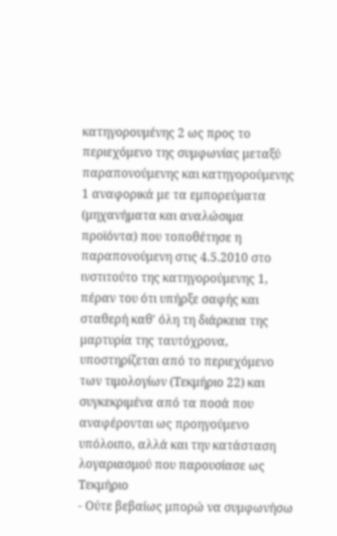κατηγορουμένης 2 ως προς το περιεχόμενο της συμφωνίας μεταξύ παραπονούμενης και κατηγορούμενης 1 αναφορικά με τα εμπορεύματα (μηχανήματα και αναλώσιμα προϊόντα) που τοποθέτησε η παραπονούμενη στις 4.5.2010 στο ινστιτούτο της κατηγορούμενης 1, πέραν του ότι υπήρξε σαφής και σταθερή καθ' όλη τη διάρκεια της μαρτυρία της ταυτόχρονα, υποστηρίζεται από το περιεχόμενο των τιμολογίων (Τεκμήριο 22) και συγκεκριμένα από τα ποσά που αναφέρονται ως προηγούμενο υπόλοιπο, αλλά και την κατάσταση λογαριασμού που παρουσίασε ως Τεκμήριο
- Ούτε βεβαίως μπορώ να συμφωνήσω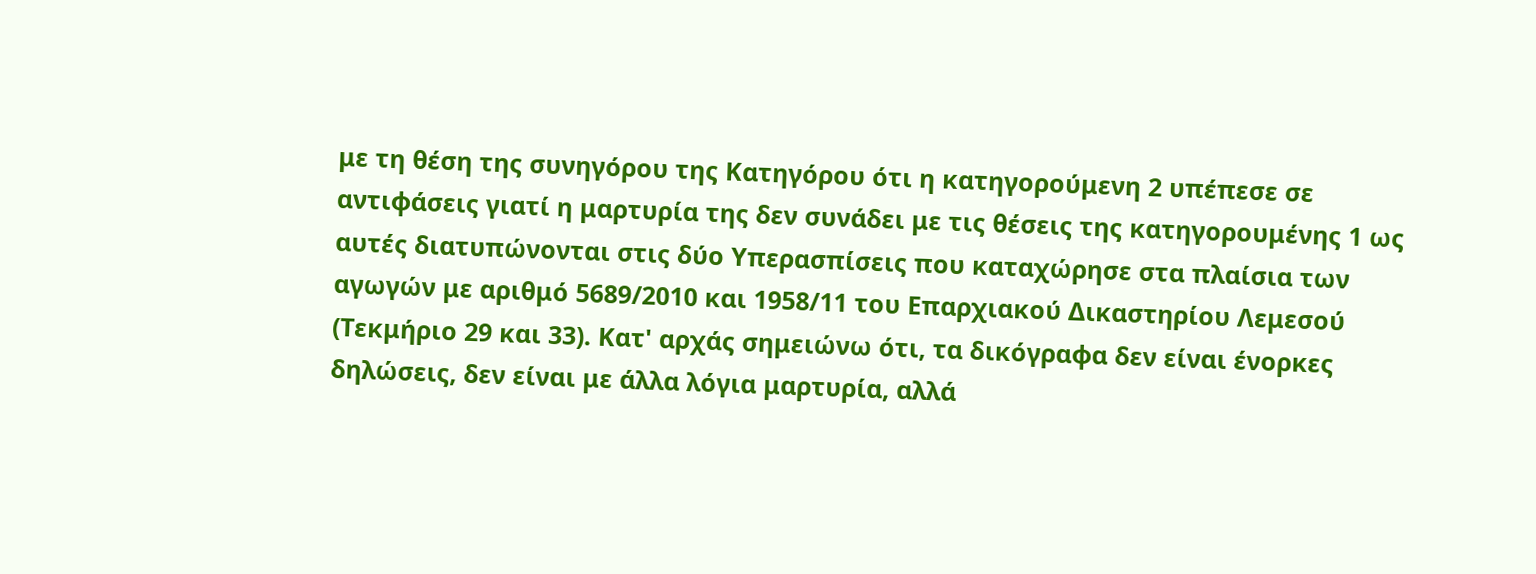με τη θέση της συνηγόρου της Κατηγόρου ότι η κατηγορούμενη 2 υπέπεσε σε αντιφάσεις γιατί η μαρτυρία της δεν συνάδει με τις θέσεις της κατηγορουμένης 1 ως αυτές διατυπώνονται στις δύο Υπερασπίσεις που καταχώρησε στα πλαίσια των αγωγών με αριθμό 5689/2010 και 1958/11 του Επαρχιακού Δικαστηρίου Λεμεσού (Τεκμήριο 29 και 33). Κατ' αρχάς σημειώνω ότι, τα δικόγραφα δεν είναι ένορκες δηλώσεις, δεν είναι με άλλα λόγια μαρτυρία, αλλά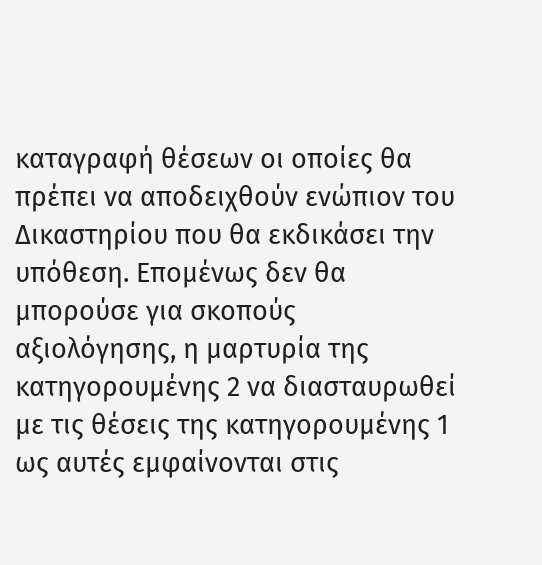καταγραφή θέσεων οι οποίες θα πρέπει να αποδειχθούν ενώπιον του Δικαστηρίου που θα εκδικάσει την υπόθεση. Επομένως δεν θα μπορούσε για σκοπούς αξιολόγησης, η μαρτυρία της κατηγορουμένης 2 να διασταυρωθεί με τις θέσεις της κατηγορουμένης 1 ως αυτές εμφαίνονται στις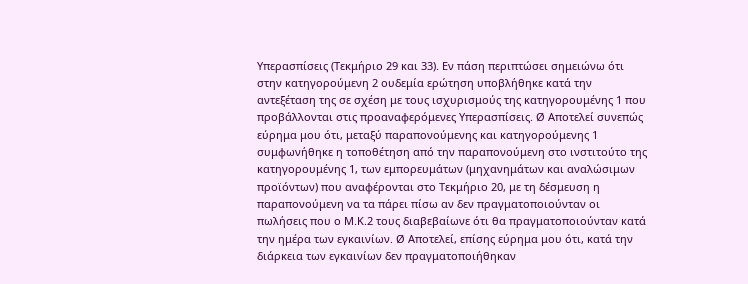Υπερασπίσεις (Τεκμήριο 29 και 33). Εν πάση περιπτώσει σημειώνω ότι στην κατηγορούμενη 2 ουδεμία ερώτηση υποβλήθηκε κατά την αντεξέταση της σε σχέση με τους ισχυρισμούς της κατηγορουμένης 1 που προβάλλονται στις προαναφερόμενες Υπερασπίσεις. Ø Αποτελεί συνεπώς εύρημα μου ότι, μεταξύ παραπονούμενης και κατηγορούμενης 1 συμφωνήθηκε η τοποθέτηση από την παραπονούμενη στο ινστιτούτο της κατηγορουμένης 1, των εμπορευμάτων (μηχανημάτων και αναλώσιμων προϊόντων) που αναφέρονται στο Τεκμήριο 20, με τη δέσμευση η παραπονούμενη να τα πάρει πίσω αν δεν πραγματοποιούνταν οι πωλήσεις που ο Μ.Κ.2 τους διαβεβαίωνε ότι θα πραγματοποιούνταν κατά την ημέρα των εγκαινίων. Ø Αποτελεί, επίσης εύρημα μου ότι, κατά την διάρκεια των εγκαινίων δεν πραγματοποιήθηκαν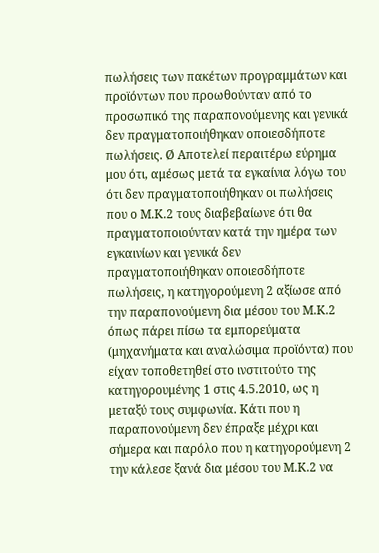πωλήσεις των πακέτων προγραμμάτων και προϊόντων που προωθούνταν από το προσωπικό της παραπονούμενης και γενικά δεν πραγματοποιήθηκαν οποιεσδήποτε πωλήσεις. Ø Αποτελεί περαιτέρω εύρημα μου ότι, αμέσως μετά τα εγκαίνια λόγω του ότι δεν πραγματοποιήθηκαν οι πωλήσεις που ο Μ.Κ.2 τους διαβεβαίωνε ότι θα πραγματοποιούνταν κατά την ημέρα των εγκαινίων και γενικά δεν πραγματοποιήθηκαν οποιεσδήποτε πωλήσεις, η κατηγορούμενη 2 αξίωσε από την παραπονούμενη δια μέσου του Μ.Κ.2 όπως πάρει πίσω τα εμπορεύματα (μηχανήματα και αναλώσιμα προϊόντα) που είχαν τοποθετηθεί στο ινστιτούτο της κατηγορουμένης 1 στις 4.5.2010, ως η μεταξύ τους συμφωνία. Κάτι που η παραπονούμενη δεν έπραξε μέχρι και σήμερα και παρόλο που η κατηγορούμενη 2 την κάλεσε ξανά δια μέσου του Μ.Κ.2 να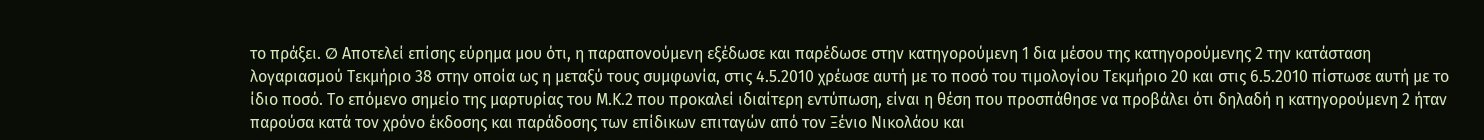το πράξει. Ø Αποτελεί επίσης εύρημα μου ότι, η παραπονούμενη εξέδωσε και παρέδωσε στην κατηγορούμενη 1 δια μέσου της κατηγορούμενης 2 την κατάσταση λογαριασμού Τεκμήριο 38 στην οποία ως η μεταξύ τους συμφωνία, στις 4.5.2010 χρέωσε αυτή με το ποσό του τιμολογίου Τεκμήριο 20 και στις 6.5.2010 πίστωσε αυτή με το ίδιο ποσό. Το επόμενο σημείο της μαρτυρίας του Μ.Κ.2 που προκαλεί ιδιαίτερη εντύπωση, είναι η θέση που προσπάθησε να προβάλει ότι δηλαδή η κατηγορούμενη 2 ήταν παρούσα κατά τον χρόνο έκδοσης και παράδοσης των επίδικων επιταγών από τον Ξένιο Νικολάου και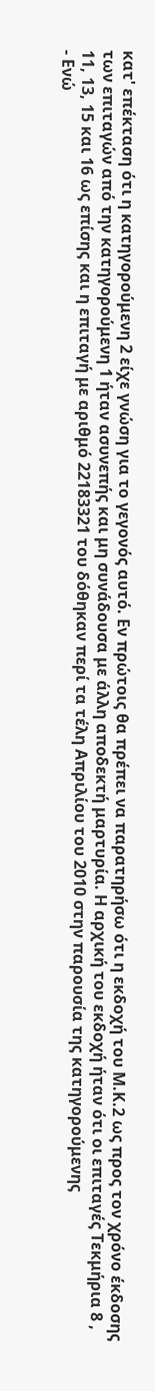κατ' επέκταση ότι η κατηγορούμενη 2 είχε γνώση για το γεγονός αυτό. Εν πρώτοις θα πρέπει να παρατηρήσω ότι η εκδοχή του Μ.Κ.2 ως προς τον χρόνο έκδοσης των επιταγών από την κατηγορούμενη 1 ήταν ασυνεπής και μη συνάδουσα με άλλη αποδεκτή μαρτυρία. Η αρχική του εκδοχή ήταν ότι οι επιταγές Τεκμήρια 8 , 11, 13, 15 και 16 ως επίσης και η επιταγή με αριθμό 22183321 του δόθηκαν περί τα τέλη Απριλίου του 2010 στην παρουσία της κατηγορούμενης
- Ενώ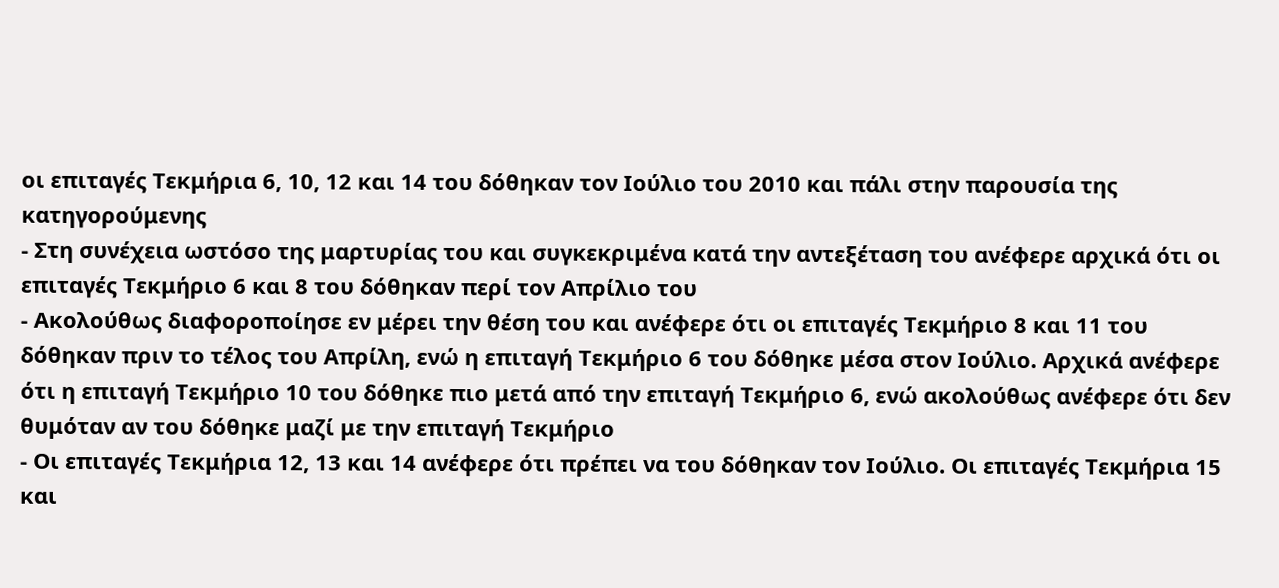οι επιταγές Τεκμήρια 6, 10, 12 και 14 του δόθηκαν τον Ιούλιο του 2010 και πάλι στην παρουσία της κατηγορούμενης
- Στη συνέχεια ωστόσο της μαρτυρίας του και συγκεκριμένα κατά την αντεξέταση του ανέφερε αρχικά ότι οι επιταγές Τεκμήριο 6 και 8 του δόθηκαν περί τον Απρίλιο του
- Ακολούθως διαφοροποίησε εν μέρει την θέση του και ανέφερε ότι οι επιταγές Τεκμήριο 8 και 11 του δόθηκαν πριν το τέλος του Απρίλη, ενώ η επιταγή Τεκμήριο 6 του δόθηκε μέσα στον Ιούλιο. Αρχικά ανέφερε ότι η επιταγή Τεκμήριο 10 του δόθηκε πιο μετά από την επιταγή Τεκμήριο 6, ενώ ακολούθως ανέφερε ότι δεν θυμόταν αν του δόθηκε μαζί με την επιταγή Τεκμήριο
- Οι επιταγές Τεκμήρια 12, 13 και 14 ανέφερε ότι πρέπει να του δόθηκαν τον Ιούλιο. Οι επιταγές Τεκμήρια 15 και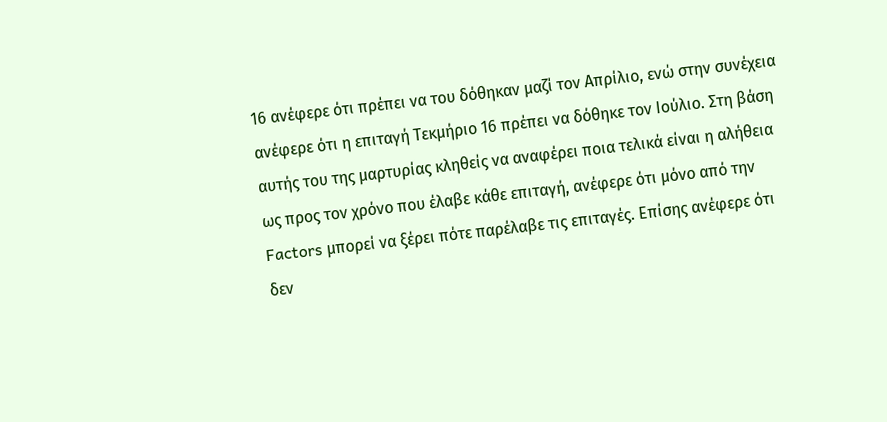16 ανέφερε ότι πρέπει να του δόθηκαν μαζί τον Απρίλιο, ενώ στην συνέχεια ανέφερε ότι η επιταγή Τεκμήριο 16 πρέπει να δόθηκε τον Ιούλιο. Στη βάση αυτής του της μαρτυρίας κληθείς να αναφέρει ποια τελικά είναι η αλήθεια ως προς τον χρόνο που έλαβε κάθε επιταγή, ανέφερε ότι μόνο από την Factors μπορεί να ξέρει πότε παρέλαβε τις επιταγές. Επίσης ανέφερε ότι δεν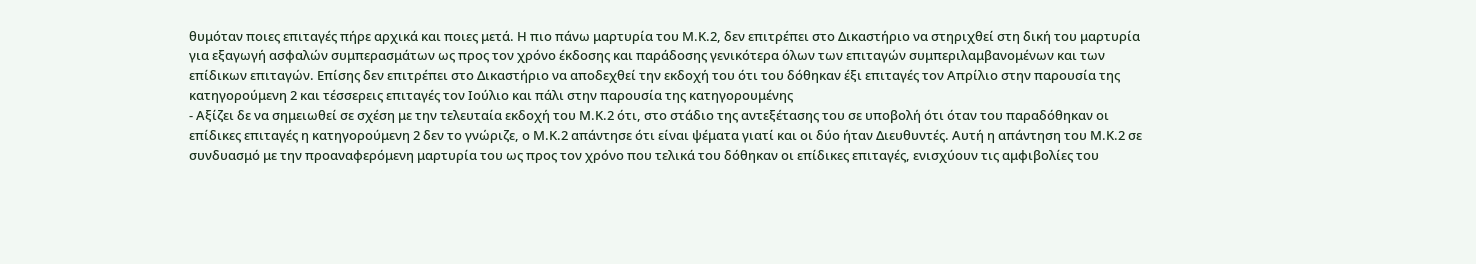θυμόταν ποιες επιταγές πήρε αρχικά και ποιες μετά. Η πιο πάνω μαρτυρία του Μ.Κ.2, δεν επιτρέπει στο Δικαστήριο να στηριχθεί στη δική του μαρτυρία για εξαγωγή ασφαλών συμπερασμάτων ως προς τον χρόνο έκδοσης και παράδοσης γενικότερα όλων των επιταγών συμπεριλαμβανομένων και των επίδικων επιταγών. Επίσης δεν επιτρέπει στο Δικαστήριο να αποδεχθεί την εκδοχή του ότι του δόθηκαν έξι επιταγές τον Απρίλιο στην παρουσία της κατηγορούμενη 2 και τέσσερεις επιταγές τον Ιούλιο και πάλι στην παρουσία της κατηγορουμένης
- Αξίζει δε να σημειωθεί σε σχέση με την τελευταία εκδοχή του Μ.Κ.2 ότι, στο στάδιο της αντεξέτασης του σε υποβολή ότι όταν του παραδόθηκαν οι επίδικες επιταγές η κατηγορούμενη 2 δεν το γνώριζε, ο Μ.Κ.2 απάντησε ότι είναι ψέματα γιατί και οι δύο ήταν Διευθυντές. Αυτή η απάντηση του Μ.Κ.2 σε συνδυασμό με την προαναφερόμενη μαρτυρία του ως προς τον χρόνο που τελικά του δόθηκαν οι επίδικες επιταγές, ενισχύουν τις αμφιβολίες του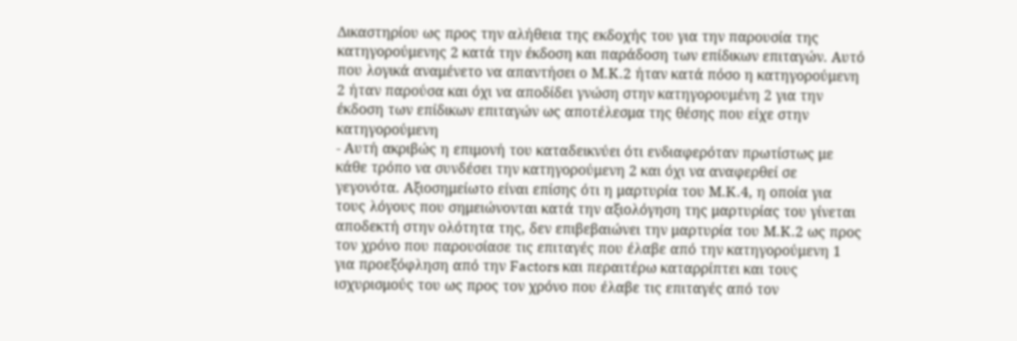Δικαστηρίου ως προς την αλήθεια της εκδοχής του για την παρουσία της κατηγορούμενης 2 κατά την έκδοση και παράδοση των επίδικων επιταγών. Αυτό που λογικά αναμένετο να απαντήσει ο Μ.Κ.2 ήταν κατά πόσο η κατηγορούμενη 2 ήταν παρούσα και όχι να αποδίδει γνώση στην κατηγορουμένη 2 για την έκδοση των επίδικων επιταγών ως αποτέλεσμα της θέσης που είχε στην κατηγορούμενη
- Αυτή ακριβώς η επιμονή του καταδεικνύει ότι ενδιαφερόταν πρωτίστως με κάθε τρόπο να συνδέσει την κατηγορούμενη 2 και όχι να αναφερθεί σε γεγονότα. Αξιοσημείωτο είναι επίσης ότι η μαρτυρία του Μ.Κ.4, η οποία για τους λόγους που σημειώνονται κατά την αξιολόγηση της μαρτυρίας του γίνεται αποδεκτή στην ολότητα της, δεν επιβεβαιώνει την μαρτυρία του Μ.Κ.2 ως προς τον χρόνο που παρουσίασε τις επιταγές που έλαβε από την κατηγορούμενη 1 για προεξόφληση από την Factors και περαιτέρω καταρρίπτει και τους ισχυρισμούς του ως προς τον χρόνο που έλαβε τις επιταγές από τον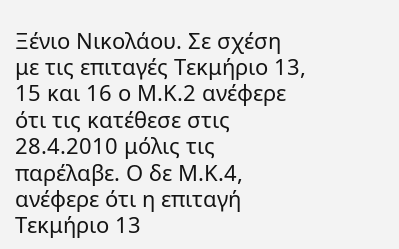Ξένιο Νικολάου. Σε σχέση με τις επιταγές Τεκμήριο 13, 15 και 16 ο Μ.Κ.2 ανέφερε ότι τις κατέθεσε στις 28.4.2010 μόλις τις παρέλαβε. Ο δε Μ.Κ.4, ανέφερε ότι η επιταγή Τεκμήριο 13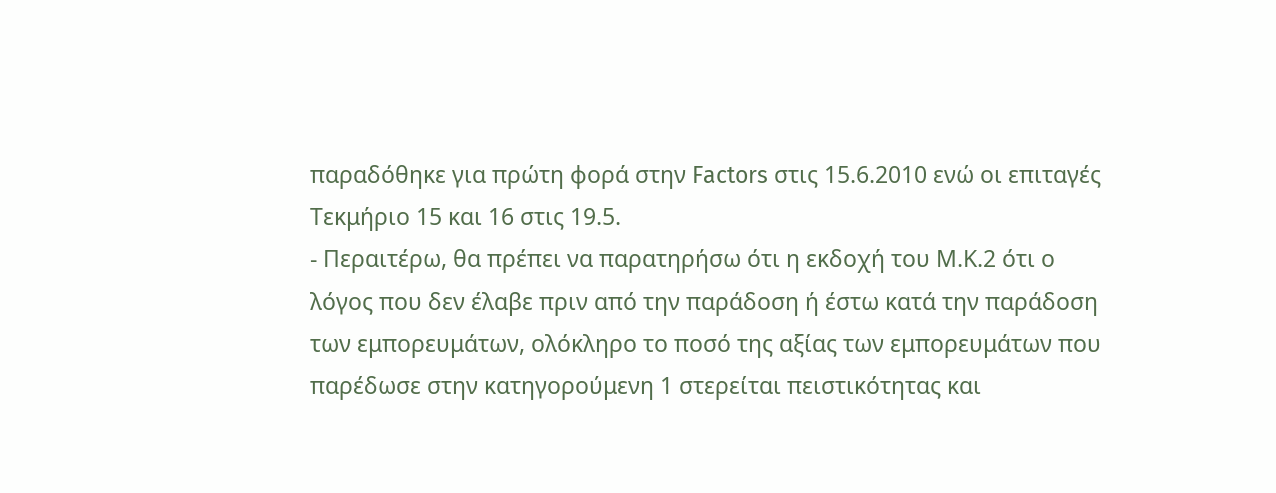παραδόθηκε για πρώτη φορά στην Factors στις 15.6.2010 ενώ οι επιταγές Τεκμήριο 15 και 16 στις 19.5.
- Περαιτέρω, θα πρέπει να παρατηρήσω ότι η εκδοχή του Μ.Κ.2 ότι ο λόγος που δεν έλαβε πριν από την παράδοση ή έστω κατά την παράδοση των εμπορευμάτων, ολόκληρο το ποσό της αξίας των εμπορευμάτων που παρέδωσε στην κατηγορούμενη 1 στερείται πειστικότητας και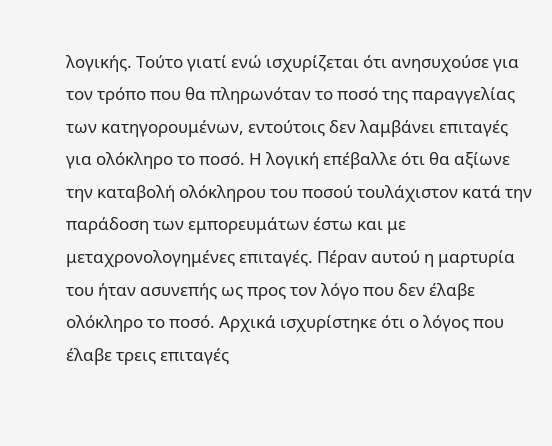λογικής. Τούτο γιατί ενώ ισχυρίζεται ότι ανησυχούσε για τον τρόπο που θα πληρωνόταν το ποσό της παραγγελίας των κατηγορουμένων, εντούτοις δεν λαμβάνει επιταγές για ολόκληρο το ποσό. Η λογική επέβαλλε ότι θα αξίωνε την καταβολή ολόκληρου του ποσού τουλάχιστον κατά την παράδοση των εμπορευμάτων έστω και με μεταχρονολογημένες επιταγές. Πέραν αυτού η μαρτυρία του ήταν ασυνεπής ως προς τον λόγο που δεν έλαβε ολόκληρο το ποσό. Αρχικά ισχυρίστηκε ότι ο λόγος που έλαβε τρεις επιταγές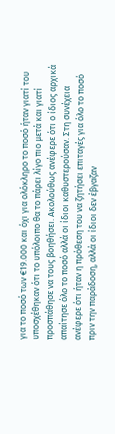για το ποσό των €19.000 και όχι για ολόκληρο το ποσό ήταν γιατί του υποσχέθηκαν ότι το υπόλοιπο θα το πάρει λίγο πιο μετά και γιατί προσπάθησε να τους βοηθήσει. Ακολούθως ανέφερε ότι ο ίδιος αρχικά απαίτησε όλο το ποσό αλλά οι ίδιοι καθυστερούσαν. Στη συνέχεια ανέφερε ότι ήταν η πρόθεση του να ζητήσει επιταγές για όλο το ποσό πριν την παράδοση, αλλά οι ίδιοι δεν έβγαζαν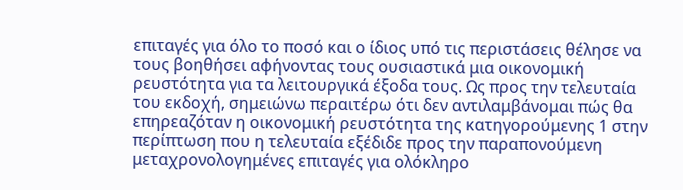επιταγές για όλο το ποσό και ο ίδιος υπό τις περιστάσεις θέλησε να τους βοηθήσει αφήνοντας τους ουσιαστικά μια οικονομική ρευστότητα για τα λειτουργικά έξοδα τους. Ως προς την τελευταία του εκδοχή, σημειώνω περαιτέρω ότι δεν αντιλαμβάνομαι πώς θα επηρεαζόταν η οικονομική ρευστότητα της κατηγορούμενης 1 στην περίπτωση που η τελευταία εξέδιδε προς την παραπονούμενη μεταχρονολογημένες επιταγές για ολόκληρο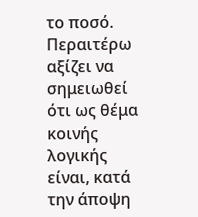το ποσό. Περαιτέρω αξίζει να σημειωθεί ότι ως θέμα κοινής λογικής είναι, κατά την άποψη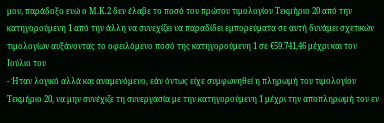μου, παράδοξο ενώ ο Μ.Κ.2 δεν έλαβε το ποσό του πρώτου τιμολογίου Τεκμήριο 20 από την κατηγορούμενη 1 από την άλλη να συνεχίζει να παραδίδει εμπορεύματα σε αυτή δυνάμει σχετικών τιμολογίων αυξάνοντας το οφειλόμενο ποσό της κατηγορούμενη 1 σε €59.741,46 μέχρι και τον Ιούλιο του
- Ήταν λογικό αλλά και αναμενόμενο, εάν όντως είχε συμφωνηθεί η πληρωμή του τιμολογίου Τεκμήριο 20, να μην συνέχιζε τη συνεργασία με την κατηγορούμενη 1 μέχρι την αποπληρωμή του εν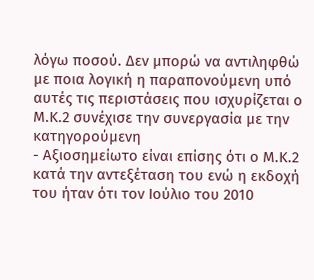λόγω ποσού. Δεν μπορώ να αντιληφθώ με ποια λογική η παραπονούμενη υπό αυτές τις περιστάσεις που ισχυρίζεται ο Μ.Κ.2 συνέχισε την συνεργασία με την κατηγορούμενη
- Αξιοσημείωτο είναι επίσης ότι ο Μ.Κ.2 κατά την αντεξέταση του ενώ η εκδοχή του ήταν ότι τον Ιούλιο του 2010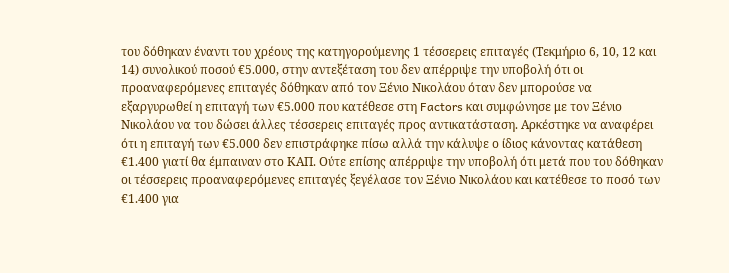του δόθηκαν έναντι του χρέους της κατηγορούμενης 1 τέσσερεις επιταγές (Τεκμήριο 6, 10, 12 και 14) συνολικού ποσού €5.000, στην αντεξέταση του δεν απέρριψε την υποβολή ότι οι προαναφερόμενες επιταγές δόθηκαν από τον Ξένιο Νικολάου όταν δεν μπορούσε να εξαργυρωθεί η επιταγή των €5.000 που κατέθεσε στη Factors και συμφώνησε με τον Ξένιο Νικολάου να του δώσει άλλες τέσσερεις επιταγές προς αντικατάσταση. Αρκέστηκε να αναφέρει ότι η επιταγή των €5.000 δεν επιστράφηκε πίσω αλλά την κάλυψε ο ίδιος κάνοντας κατάθεση €1.400 γιατί θα έμπαιναν στο ΚΑΠ. Ούτε επίσης απέρριψε την υποβολή ότι μετά που του δόθηκαν οι τέσσερεις προαναφερόμενες επιταγές ξεγέλασε τον Ξένιο Νικολάου και κατέθεσε το ποσό των €1.400 για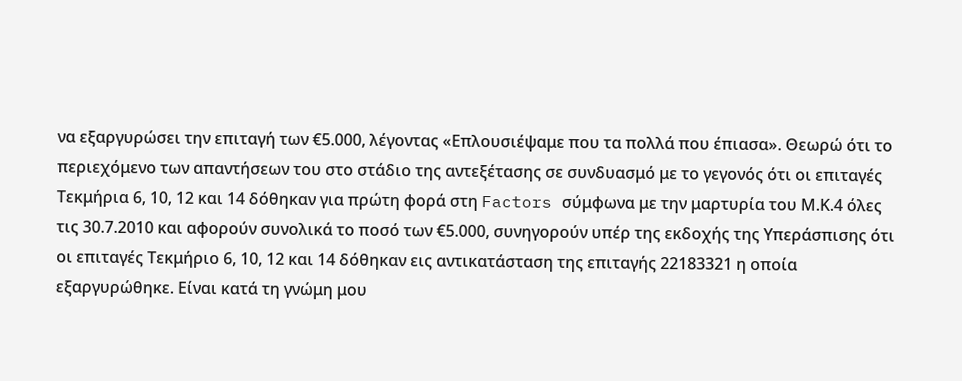να εξαργυρώσει την επιταγή των €5.000, λέγοντας «Επλουσιέψαμε που τα πολλά που έπιασα». Θεωρώ ότι το περιεχόμενο των απαντήσεων του στο στάδιο της αντεξέτασης σε συνδυασμό με το γεγονός ότι οι επιταγές Τεκμήρια 6, 10, 12 και 14 δόθηκαν για πρώτη φορά στη Factors σύμφωνα με την μαρτυρία του Μ.Κ.4 όλες τις 30.7.2010 και αφορούν συνολικά το ποσό των €5.000, συνηγορούν υπέρ της εκδοχής της Υπεράσπισης ότι οι επιταγές Τεκμήριο 6, 10, 12 και 14 δόθηκαν εις αντικατάσταση της επιταγής 22183321 η οποία εξαργυρώθηκε. Είναι κατά τη γνώμη μου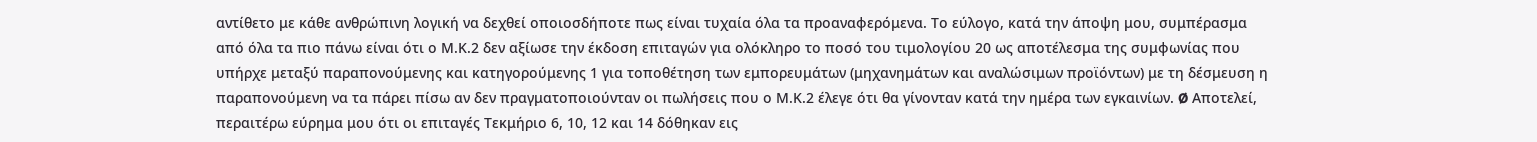αντίθετο με κάθε ανθρώπινη λογική να δεχθεί οποιοσδήποτε πως είναι τυχαία όλα τα προαναφερόμενα. Το εύλογο, κατά την άποψη μου, συμπέρασμα από όλα τα πιο πάνω είναι ότι ο Μ.Κ.2 δεν αξίωσε την έκδοση επιταγών για ολόκληρο το ποσό του τιμολογίου 20 ως αποτέλεσμα της συμφωνίας που υπήρχε μεταξύ παραπονούμενης και κατηγορούμενης 1 για τοποθέτηση των εμπορευμάτων (μηχανημάτων και αναλώσιμων προϊόντων) με τη δέσμευση η παραπονούμενη να τα πάρει πίσω αν δεν πραγματοποιούνταν οι πωλήσεις που ο Μ.Κ.2 έλεγε ότι θα γίνονταν κατά την ημέρα των εγκαινίων. Ø Αποτελεί, περαιτέρω εύρημα μου ότι οι επιταγές Τεκμήριο 6, 10, 12 και 14 δόθηκαν εις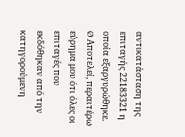αντικατάσταση της επιταγής 22183321 η οποία εξαργυρώθηκε. Ø Αποτελεί, περαιτέρω εύρημα μου ότι όλες οι επιταγές που εκδόθηκαν από την κατηγορούμενη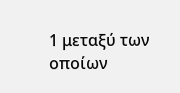1 μεταξύ των οποίων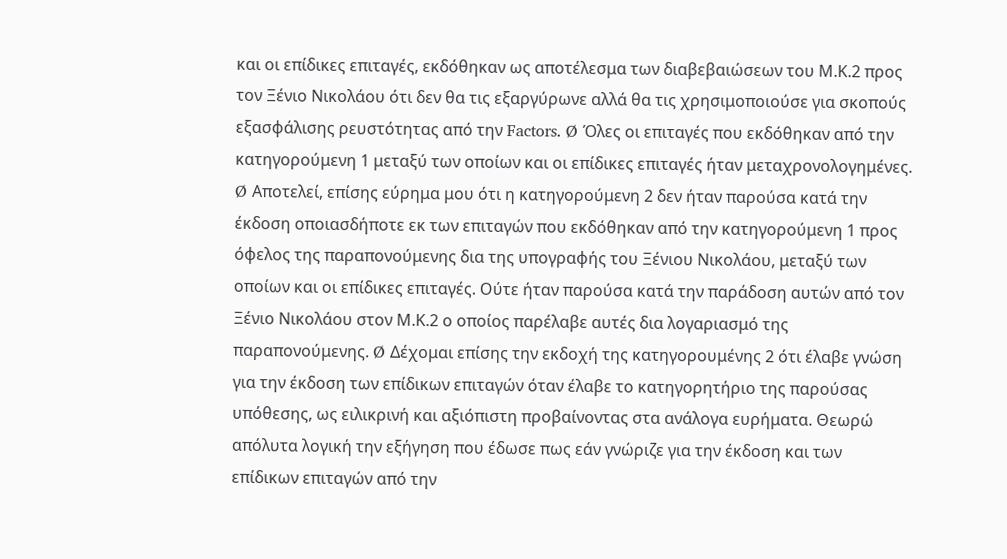και οι επίδικες επιταγές, εκδόθηκαν ως αποτέλεσμα των διαβεβαιώσεων του Μ.Κ.2 προς τον Ξένιο Νικολάου ότι δεν θα τις εξαργύρωνε αλλά θα τις χρησιμοποιούσε για σκοπούς εξασφάλισης ρευστότητας από την Factors. Ø Όλες οι επιταγές που εκδόθηκαν από την κατηγορούμενη 1 μεταξύ των οποίων και οι επίδικες επιταγές ήταν μεταχρονολογημένες. Ø Αποτελεί, επίσης εύρημα μου ότι η κατηγορούμενη 2 δεν ήταν παρούσα κατά την έκδοση οποιασδήποτε εκ των επιταγών που εκδόθηκαν από την κατηγορούμενη 1 προς όφελος της παραπονούμενης δια της υπογραφής του Ξένιου Νικολάου, μεταξύ των οποίων και οι επίδικες επιταγές. Ούτε ήταν παρούσα κατά την παράδοση αυτών από τον Ξένιο Νικολάου στον Μ.Κ.2 ο οποίος παρέλαβε αυτές δια λογαριασμό της παραπονούμενης. Ø Δέχομαι επίσης την εκδοχή της κατηγορουμένης 2 ότι έλαβε γνώση για την έκδοση των επίδικων επιταγών όταν έλαβε το κατηγορητήριο της παρούσας υπόθεσης, ως ειλικρινή και αξιόπιστη προβαίνοντας στα ανάλογα ευρήματα. Θεωρώ απόλυτα λογική την εξήγηση που έδωσε πως εάν γνώριζε για την έκδοση και των επίδικων επιταγών από την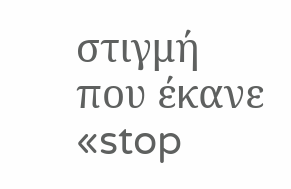στιγμή που έκανε «stop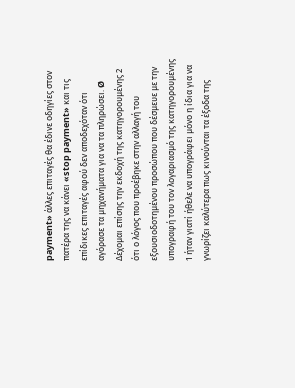payment» άλλες επιταγές θα έδινε οδηγίες στον πατέρα της να κάνει «stop payment» και τις επίδικες επιταγές αφού δεν αποδεχόταν ότι αγόρασε τα μηχανήματα για να τα πληρώσει. Ø Δέχομαι επίσης την εκδοχή της κατηγορουμένης 2 ότι ο λόγος που προέβηκε στην αλλαγή του εξουσιοδοτημένου προσώπου που δέσμευε με την υπογραφή του τον λογαριασμό της κατηγορουμένης 1 ήταν γιατί ήθελε να υπογράφει μόνο η ίδια για να γνωρίζει καλύτερα πως κινούνται τα έξοδα της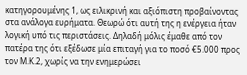κατηγορουμένης 1, ως ειλικρινή και αξιόπιστη προβαίνοντας στα ανάλογα ευρήματα. Θεωρώ ότι αυτή της η ενέργεια ήταν λογική υπό τις περιστάσεις. Δηλαδή μόλις έμαθε από τον πατέρα της ότι εξέδωσε μία επιταγή για το ποσό €5.000 προς τον Μ.Κ.2, χωρίς να την ενημερώσει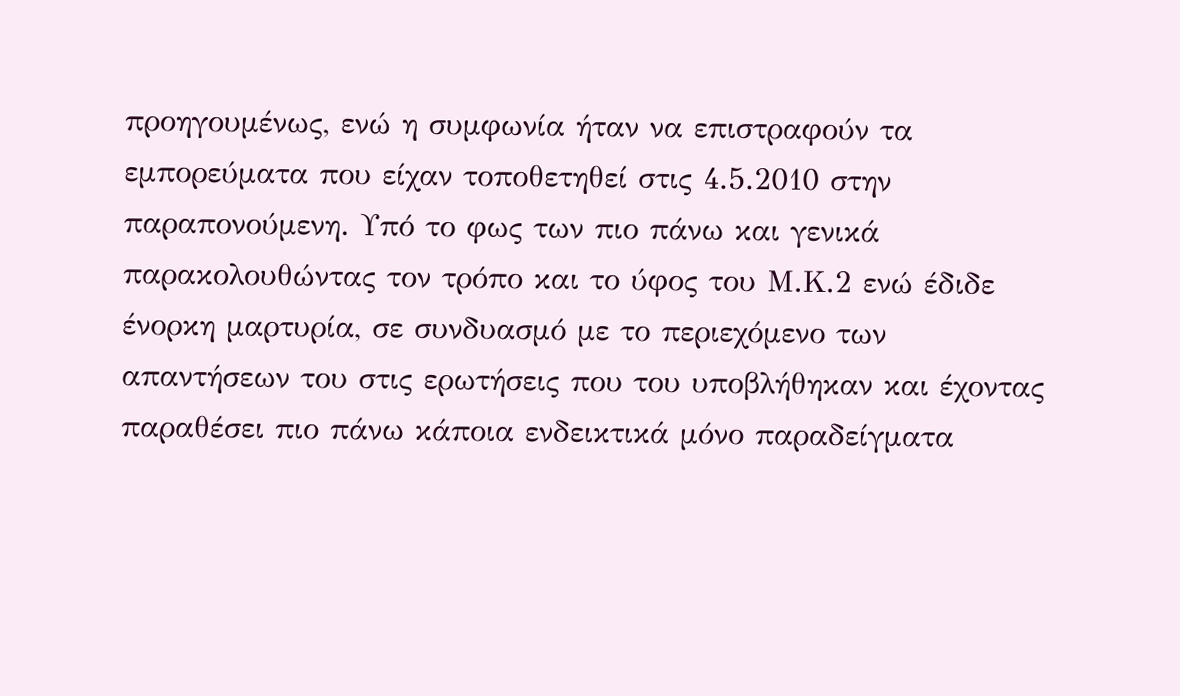προηγουμένως, ενώ η συμφωνία ήταν να επιστραφούν τα εμπορεύματα που είχαν τοποθετηθεί στις 4.5.2010 στην παραπονούμενη. Υπό το φως των πιο πάνω και γενικά παρακολουθώντας τον τρόπο και το ύφος του Μ.Κ.2 ενώ έδιδε ένορκη μαρτυρία, σε συνδυασμό με το περιεχόμενο των απαντήσεων του στις ερωτήσεις που του υποβλήθηκαν και έχοντας παραθέσει πιο πάνω κάποια ενδεικτικά μόνο παραδείγματα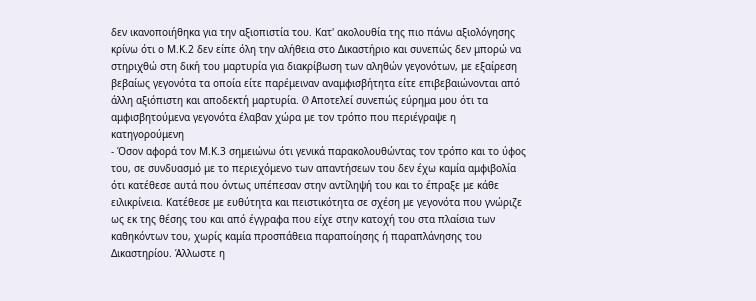δεν ικανοποιήθηκα για την αξιοπιστία του. Κατ' ακολουθία της πιο πάνω αξιολόγησης κρίνω ότι ο Μ.Κ.2 δεν είπε όλη την αλήθεια στο Δικαστήριο και συνεπώς δεν μπορώ να στηριχθώ στη δική του μαρτυρία για διακρίβωση των αληθών γεγονότων, με εξαίρεση βεβαίως γεγονότα τα οποία είτε παρέμειναν αναμφισβήτητα είτε επιβεβαιώνονται από άλλη αξιόπιστη και αποδεκτή μαρτυρία. Ø Αποτελεί συνεπώς εύρημα μου ότι τα αμφισβητούμενα γεγονότα έλαβαν χώρα με τον τρόπο που περιέγραψε η κατηγορούμενη
- Όσον αφορά τον Μ.Κ.3 σημειώνω ότι γενικά παρακολουθώντας τον τρόπο και το ύφος του, σε συνδυασμό με το περιεχόμενο των απαντήσεων του δεν έχω καμία αμφιβολία ότι κατέθεσε αυτά που όντως υπέπεσαν στην αντίληψή του και το έπραξε με κάθε ειλικρίνεια. Κατέθεσε με ευθύτητα και πειστικότητα σε σχέση με γεγονότα που γνώριζε ως εκ της θέσης του και από έγγραφα που είχε στην κατοχή του στα πλαίσια των καθηκόντων του, χωρίς καμία προσπάθεια παραποίησης ή παραπλάνησης του Δικαστηρίου. Άλλωστε η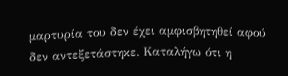μαρτυρία του δεν έχει αμφισβητηθεί αφού δεν αντεξετάστηκε. Καταλήγω ότι η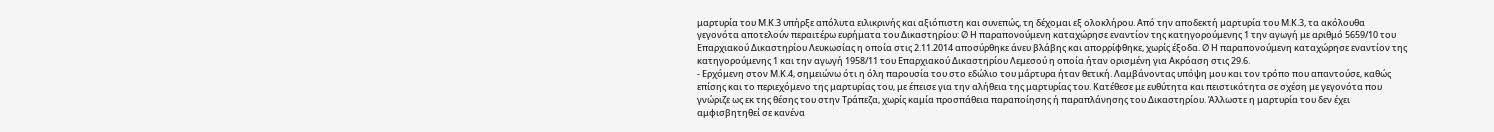μαρτυρία του Μ.Κ.3 υπήρξε απόλυτα ειλικρινής και αξιόπιστη και συνεπώς, τη δέχομαι εξ ολοκλήρου. Από την αποδεκτή μαρτυρία του Μ.Κ.3, τα ακόλουθα γεγονότα αποτελούν περαιτέρω ευρήματα του Δικαστηρίου: Ø Η παραπονούμενη καταχώρησε εναντίον της κατηγορούμενης 1 την αγωγή με αριθμό 5659/10 του Επαρχιακού Δικαστηρίου Λευκωσίας η οποία στις 2.11.2014 αποσύρθηκε άνευ βλάβης και απορρίφθηκε, χωρίς έξοδα. Ø Η παραπονούμενη καταχώρησε εναντίον της κατηγορούμενης 1 και την αγωγή 1958/11 του Επαρχιακού Δικαστηρίου Λεμεσού η οποία ήταν ορισμένη για Ακρόαση στις 29.6.
- Ερχόμενη στον Μ.Κ.4, σημειώνω ότι η όλη παρουσία του στο εδώλιο του μάρτυρα ήταν θετική. Λαμβάνοντας υπόψη μου και τον τρόπο που απαντούσε, καθώς επίσης και το περιεχόμενο της μαρτυρίας του, με έπεισε για την αλήθεια της μαρτυρίας του. Κατέθεσε με ευθύτητα και πειστικότητα σε σχέση με γεγονότα που γνώριζε ως εκ της θέσης του στην Τράπεζα, χωρίς καμία προσπάθεια παραποίησης ή παραπλάνησης του Δικαστηρίου. Άλλωστε η μαρτυρία του δεν έχει αμφισβητηθεί σε κανένα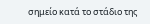σημείο κατά το στάδιο της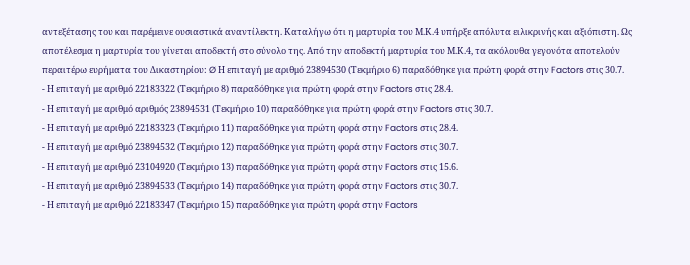αντεξέτασης του και παρέμεινε ουσιαστικά αναντίλεκτη. Καταλήγω ότι η μαρτυρία του Μ.Κ.4 υπήρξε απόλυτα ειλικρινής και αξιόπιστη. Ως αποτέλεσμα η μαρτυρία του γίνεται αποδεκτή στο σύνολο της. Από την αποδεκτή μαρτυρία του Μ.Κ.4, τα ακόλουθα γεγονότα αποτελούν περαιτέρω ευρήματα του Δικαστηρίου: Ø Η επιταγή με αριθμό 23894530 (Τεκμήριο 6) παραδόθηκε για πρώτη φορά στην Factors στις 30.7.
- Η επιταγή με αριθμό 22183322 (Τεκμήριο 8) παραδόθηκε για πρώτη φορά στην Factors στις 28.4.
- Η επιταγή με αριθμό αριθμός 23894531 (Τεκμήριο 10) παραδόθηκε για πρώτη φορά στην Factors στις 30.7.
- Η επιταγή με αριθμό 22183323 (Τεκμήριο 11) παραδόθηκε για πρώτη φορά στην Factors στις 28.4.
- Η επιταγή με αριθμό 23894532 (Τεκμήριο 12) παραδόθηκε για πρώτη φορά στην Factors στις 30.7.
- Η επιταγή με αριθμό 23104920 (Τεκμήριο 13) παραδόθηκε για πρώτη φορά στην Factors στις 15.6.
- Η επιταγή με αριθμό 23894533 (Τεκμήριο 14) παραδόθηκε για πρώτη φορά στην Factors στις 30.7.
- Η επιταγή με αριθμό 22183347 (Τεκμήριο 15) παραδόθηκε για πρώτη φορά στην Factors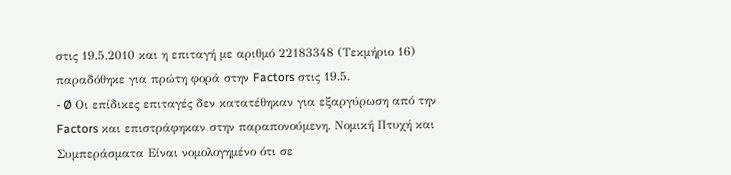στις 19.5.2010 και η επιταγή με αριθμό 22183348 (Τεκμήριο 16) παραδόθηκε για πρώτη φορά στην Factors στις 19.5.
- Ø Οι επίδικες επιταγές δεν κατατέθηκαν για εξαργύρωση από την Factors και επιστράφηκαν στην παραπονούμενη. Νομική Πτυχή και Συμπεράσματα Είναι νομολογημένο ότι σε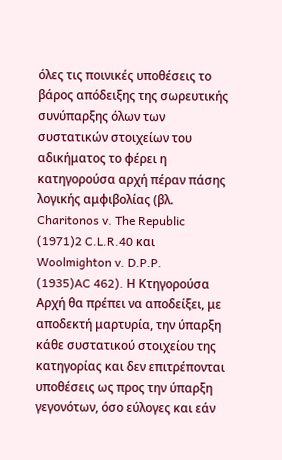όλες τις ποινικές υποθέσεις το βάρος απόδειξης της σωρευτικής συνύπαρξης όλων των συστατικών στοιχείων του αδικήματος το φέρει η κατηγορούσα αρχή πέραν πάσης λογικής αμφιβολίας (βλ. Charitonos v. The Republic
(1971)2 C.L.R.40 και Woolmighton v. D.P.P.
(1935)AC 462). Η Κτηγορούσα Αρχή θα πρέπει να αποδείξει, με αποδεκτή μαρτυρία, την ύπαρξη κάθε συστατικού στοιχείου της κατηγορίας και δεν επιτρέπονται υποθέσεις ως προς την ύπαρξη γεγονότων, όσο εύλογες και εάν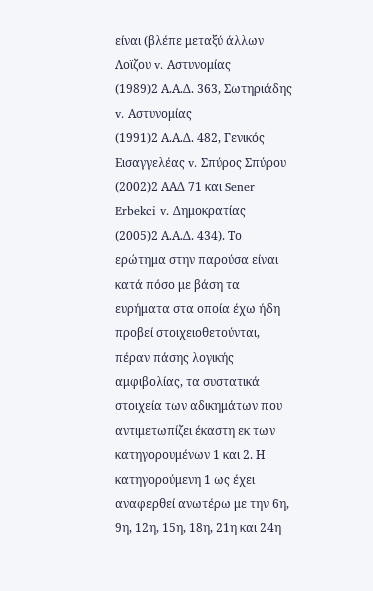είναι (βλέπε μεταξύ άλλων Λοϊζου v. Αστυνομίας
(1989)2 Α.Α.Δ. 363, Σωτηριάδης v. Αστυνομίας
(1991)2 Α.Α.Δ. 482, Γενικός Εισαγγελέας v. Σπύρος Σπύρου
(2002)2 ΑΑΔ 71 και Sener Erbekci v. Δημοκρατίας
(2005)2 Α.Α.Δ. 434). Το ερώτημα στην παρούσα είναι κατά πόσο με βάση τα ευρήματα στα οποία έχω ήδη προβεί στοιχειοθετούνται, πέραν πάσης λογικής αμφιβολίας, τα συστατικά στοιχεία των αδικημάτων που αντιμετωπίζει έκαστη εκ των κατηγορουμένων 1 και 2. Η κατηγορούμενη 1 ως έχει αναφερθεί ανωτέρω με την 6η, 9η, 12η, 15η, 18η, 21η και 24η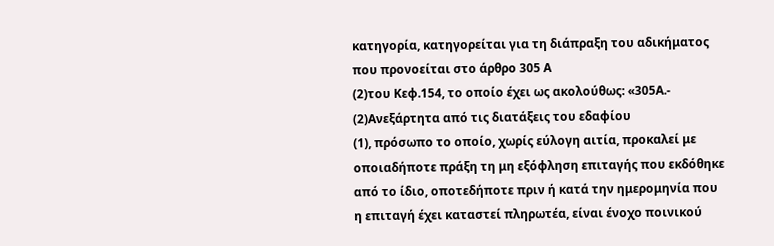κατηγορία, κατηγορείται για τη διάπραξη του αδικήματος που προνοείται στο άρθρο 305 Α
(2)του Κεφ.154, το οποίο έχει ως ακολούθως: «305Α.-
(2)Ανεξάρτητα από τις διατάξεις του εδαφίου
(1), πρόσωπο το οποίο, χωρίς εύλογη αιτία, προκαλεί με οποιαδήποτε πράξη τη μη εξόφληση επιταγής που εκδόθηκε από το ίδιο, οποτεδήποτε πριν ή κατά την ημερομηνία που η επιταγή έχει καταστεί πληρωτέα, είναι ένοχο ποινικού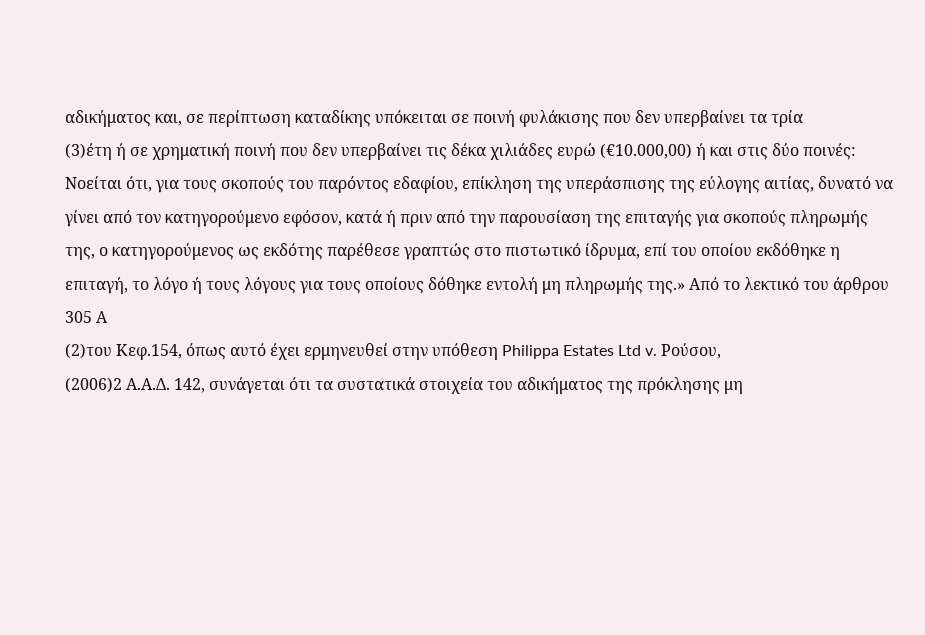αδικήματος και, σε περίπτωση καταδίκης υπόκειται σε ποινή φυλάκισης που δεν υπερβαίνει τα τρία
(3)έτη ή σε χρηματική ποινή που δεν υπερβαίνει τις δέκα χιλιάδες ευρώ (€10.000,00) ή και στις δύο ποινές: Νοείται ότι, για τους σκοπούς του παρόντος εδαφίου, επίκληση της υπεράσπισης της εύλογης αιτίας, δυνατό να γίνει από τον κατηγορούμενο εφόσον, κατά ή πριν από την παρουσίαση της επιταγής για σκοπούς πληρωμής της, ο κατηγορούμενος ως εκδότης παρέθεσε γραπτώς στο πιστωτικό ίδρυμα, επί του οποίου εκδόθηκε η επιταγή, το λόγο ή τους λόγους για τους οποίους δόθηκε εντολή μη πληρωμής της.» Από το λεκτικό του άρθρου 305 Α
(2)του Κεφ.154, όπως αυτό έχει ερμηνευθεί στην υπόθεση Philippa Estates Ltd v. Ρούσου,
(2006)2 Α.Α.Δ. 142, συνάγεται ότι τα συστατικά στοιχεία του αδικήματος της πρόκλησης μη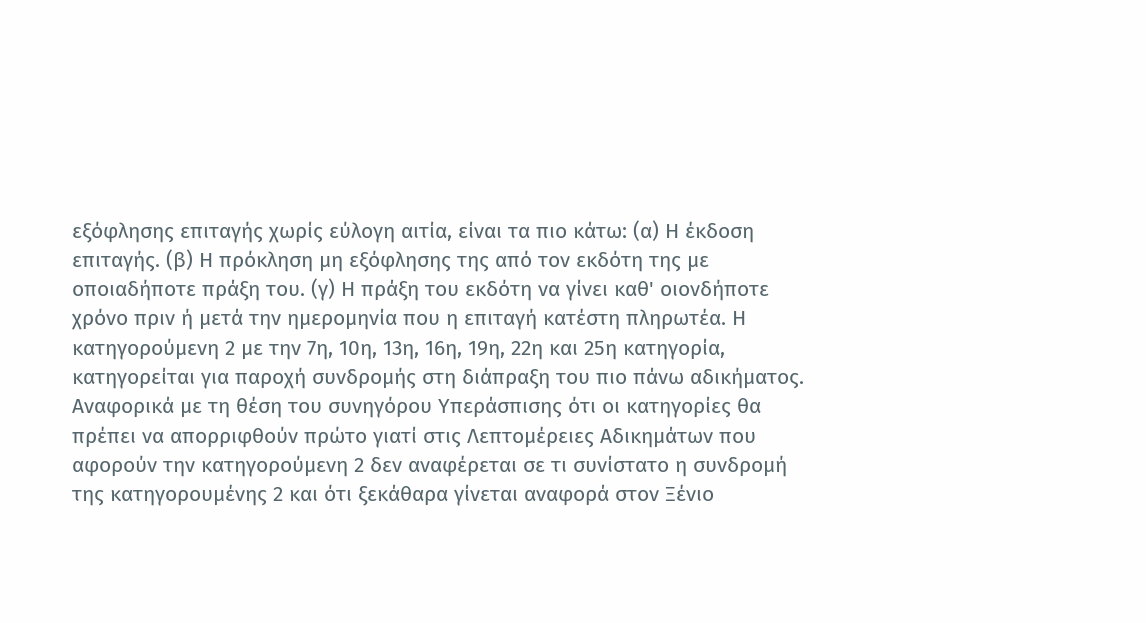εξόφλησης επιταγής χωρίς εύλογη αιτία, είναι τα πιο κάτω: (α) Η έκδοση επιταγής. (β) Η πρόκληση μη εξόφλησης της από τον εκδότη της με οποιαδήποτε πράξη του. (γ) Η πράξη του εκδότη να γίνει καθ' οιονδήποτε χρόνο πριν ή μετά την ημερομηνία που η επιταγή κατέστη πληρωτέα. Η κατηγορούμενη 2 με την 7η, 10η, 13η, 16η, 19η, 22η και 25η κατηγορία, κατηγορείται για παροχή συνδρομής στη διάπραξη του πιο πάνω αδικήματος. Αναφορικά με τη θέση του συνηγόρου Υπεράσπισης ότι οι κατηγορίες θα πρέπει να απορριφθούν πρώτο γιατί στις Λεπτομέρειες Αδικημάτων που αφορούν την κατηγορούμενη 2 δεν αναφέρεται σε τι συνίστατο η συνδρομή της κατηγορουμένης 2 και ότι ξεκάθαρα γίνεται αναφορά στον Ξένιο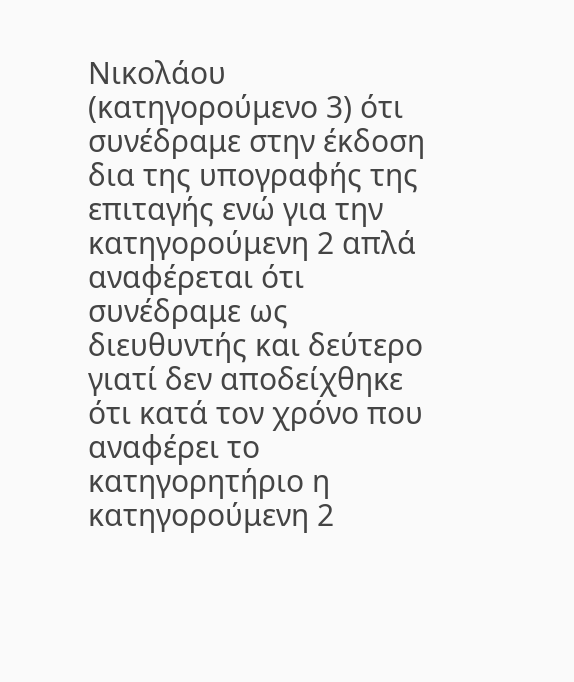Νικολάου (κατηγορούμενο 3) ότι συνέδραμε στην έκδοση δια της υπογραφής της επιταγής ενώ για την κατηγορούμενη 2 απλά αναφέρεται ότι συνέδραμε ως διευθυντής και δεύτερο γιατί δεν αποδείχθηκε ότι κατά τον χρόνο που αναφέρει το κατηγορητήριο η κατηγορούμενη 2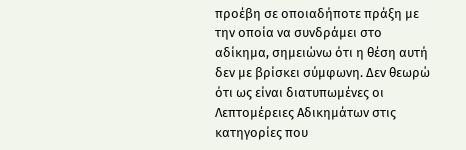προέβη σε οποιαδήποτε πράξη με την οποία να συνδράμει στο αδίκημα, σημειώνω ότι η θέση αυτή δεν με βρίσκει σύμφωνη. Δεν θεωρώ ότι ως είναι διατυπωμένες οι Λεπτομέρειες Αδικημάτων στις κατηγορίες που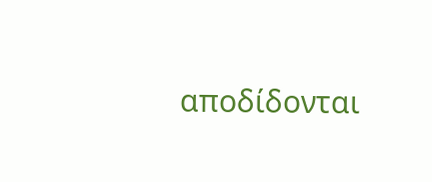αποδίδονται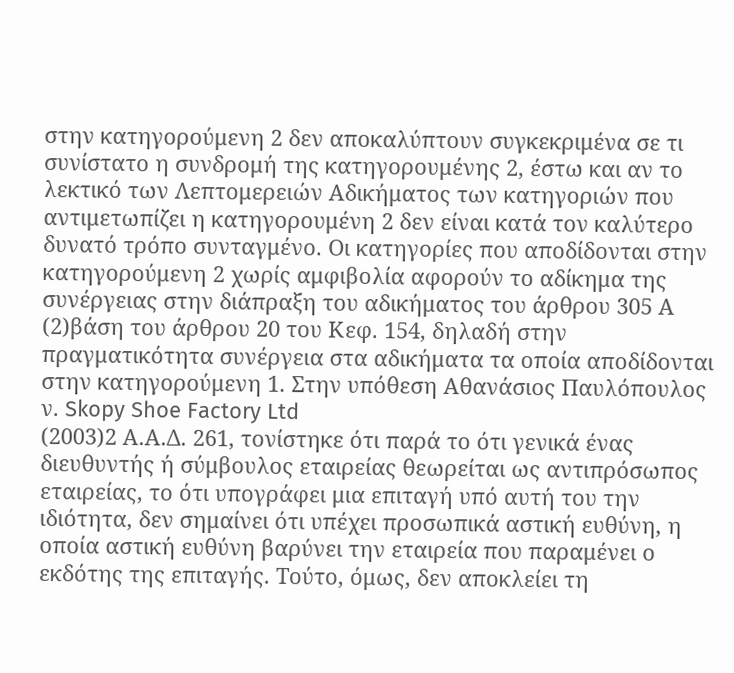στην κατηγορούμενη 2 δεν αποκαλύπτουν συγκεκριμένα σε τι συνίστατο η συνδρομή της κατηγορουμένης 2, έστω και αν το λεκτικό των Λεπτομερειών Αδικήματος των κατηγοριών που αντιμετωπίζει η κατηγορουμένη 2 δεν είναι κατά τον καλύτερο δυνατό τρόπο συνταγμένο. Οι κατηγορίες που αποδίδονται στην κατηγορούμενη 2 χωρίς αμφιβολία αφορούν το αδίκημα της συνέργειας στην διάπραξη του αδικήματος του άρθρου 305 Α
(2)βάση του άρθρου 20 του Κεφ. 154, δηλαδή στην πραγματικότητα συνέργεια στα αδικήματα τα οποία αποδίδονται στην κατηγορούμενη 1. Στην υπόθεση Αθανάσιος Παυλόπουλος ν. Skopy Shoe Factory Ltd
(2003)2 Α.Α.Δ. 261, τονίστηκε ότι παρά το ότι γενικά ένας διευθυντής ή σύμβουλος εταιρείας θεωρείται ως αντιπρόσωπος εταιρείας, το ότι υπογράφει μια επιταγή υπό αυτή του την ιδιότητα, δεν σημαίνει ότι υπέχει προσωπικά αστική ευθύνη, η οποία αστική ευθύνη βαρύνει την εταιρεία που παραμένει ο εκδότης της επιταγής. Τούτο, όμως, δεν αποκλείει τη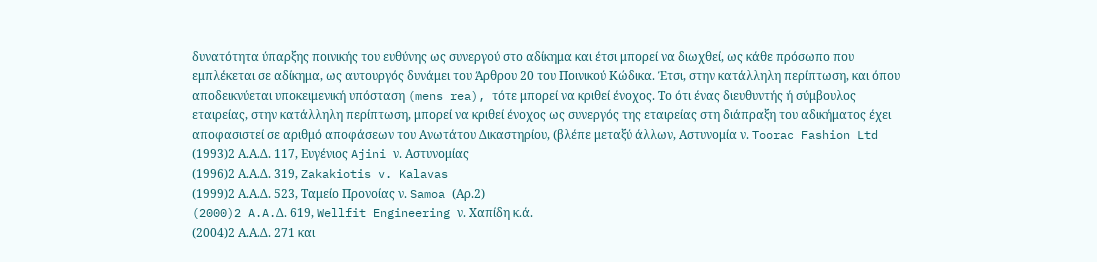δυνατότητα ύπαρξης ποινικής του ευθύνης ως συνεργού στο αδίκημα και έτσι μπορεί να διωχθεί, ως κάθε πρόσωπο που εμπλέκεται σε αδίκημα, ως αυτουργός δυνάμει του Άρθρου 20 του Ποινικού Κώδικα. Έτσι, στην κατάλληλη περίπτωση, και όπου αποδεικνύεται υποκειμενική υπόσταση (mens rea), τότε μπορεί να κριθεί ένοχος. Το ότι ένας διευθυντής ή σύμβουλος εταιρείας, στην κατάλληλη περίπτωση, μπορεί να κριθεί ένοχος ως συνεργός της εταιρείας στη διάπραξη του αδικήματος έχει αποφασιστεί σε αριθμό αποφάσεων του Ανωτάτου Δικαστηρίου, (βλέπε μεταξύ άλλων, Αστυνομία ν. Toorac Fashion Ltd
(1993)2 Α.Α.Δ. 117, Ευγένιος Ajini ν. Αστυνομίας
(1996)2 Α.Α.Δ. 319, Zakakiotis v. Kalavas
(1999)2 Α.Α.Δ. 523, Ταμείο Προνοίας ν. Samoa (Αρ.2)
(2000)2 A.A.Δ. 619, Wellfit Engineering ν. Χαπίδη κ.ά.
(2004)2 Α.Α.Δ. 271 και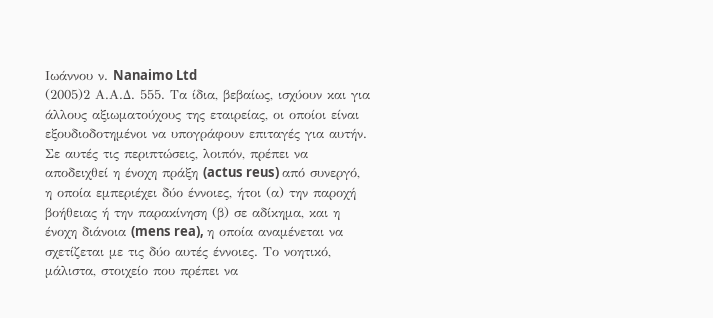Ιωάννου ν. Nanaimo Ltd
(2005)2 Α.Α.Δ. 555. Τα ίδια, βεβαίως, ισχύουν και για άλλους αξιωματούχους της εταιρείας, οι οποίοι είναι εξουδιοδοτημένοι να υπογράφουν επιταγές για αυτήν. Σε αυτές τις περιπτώσεις, λοιπόν, πρέπει να αποδειχθεί η ένοχη πράξη (actus reus) από συνεργό, η οποία εμπεριέχει δύο έννοιες, ήτοι (α) την παροχή βοήθειας ή την παρακίνηση (β) σε αδίκημα, και η ένοχη διάνοια (mens rea), η οποία αναμένεται να σχετίζεται με τις δύο αυτές έννοιες. Το νοητικό, μάλιστα, στοιχείο που πρέπει να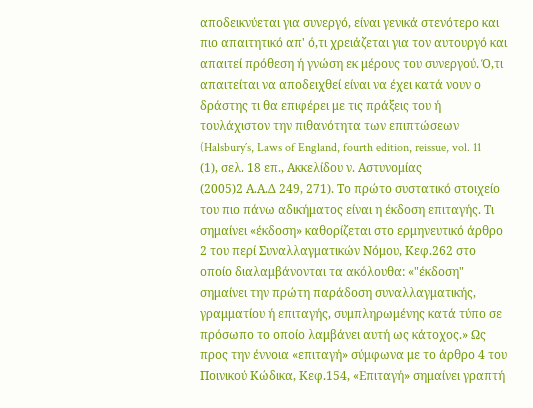αποδεικνύεται για συνεργό, είναι γενικά στενότερο και πιο απαιτητικό απ' ό,τι χρειάζεται για τον αυτουργό και απαιτεί πρόθεση ή γνώση εκ μέρους του συνεργού. Ό,τι απαιτείται να αποδειχθεί είναι να έχει κατά νουν ο δράστης τι θα επιφέρει με τις πράξεις του ή τουλάχιστον την πιθανότητα των επιπτώσεων (Halsbury´s, Laws of England, fourth edition, reissue, vol. 11
(1), σελ. 18 επ., Ακκελίδου ν. Αστυνομίας
(2005)2 Α.Α.Δ 249, 271). Το πρώτο συστατικό στοιχείο του πιο πάνω αδικήματος είναι η έκδοση επιταγής. Τι σημαίνει «έκδοση» καθορίζεται στο ερμηνευτικό άρθρο 2 του περί Συναλλαγματικών Νόμου, Κεφ.262 στο οποίο διαλαμβάνονται τα ακόλουθα: «"έκδοση" σημαίνει την πρώτη παράδοση συναλλαγματικής, γραμματίου ή επιταγής, συμπληρωμένης κατά τύπο σε πρόσωπο το οποίο λαμβάνει αυτή ως κάτοχος.» Ως προς την έννοια «επιταγή» σύμφωνα με το άρθρο 4 του Ποινικού Κώδικα, Κεφ.154, «Επιταγή» σημαίνει γραπτή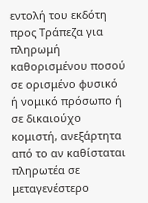εντολή του εκδότη προς Τράπεζα για πληρωμή καθορισμένου ποσού σε ορισμένο φυσικό ή νομικό πρόσωπο ή σε δικαιούχο κομιστή, ανεξάρτητα από το αν καθίσταται πληρωτέα σε μεταγενέστερο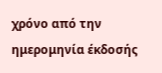χρόνο από την ημερομηνία έκδοσής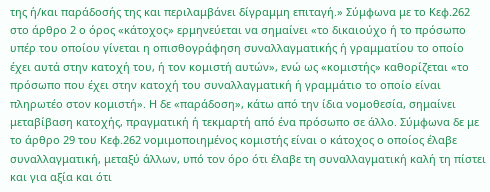της ή/και παράδοσής της και περιλαμβάνει δίγραμμη επιταγή.» Σύμφωνα με το Κεφ.262 στο άρθρο 2 ο όρος «κάτοχος» ερμηνεύεται να σημαίνει «το δικαιούχο ή το πρόσωπο υπέρ του οποίου γίνεται η οπισθογράφηση συναλλαγματικής ή γραμματίου το οποίο έχει αυτά στην κατοχή του, ή τον κομιστή αυτών», ενώ ως «κομιστής» καθορίζεται «το πρόσωπο που έχει στην κατοχή του συναλλαγματική ή γραμμάτιο το οποίο είναι πληρωτέο στον κομιστή». Η δε «παράδοση», κάτω από την ίδια νομοθεσία, σημαίνει μεταβίβαση κατοχής, πραγματική ή τεκμαρτή από ένα πρόσωπο σε άλλο. Σύμφωνα δε με το άρθρο 29 του Κεφ.262 νομιμοποιημένος κομιστής είναι ο κάτοχος ο οποίος έλαβε συναλλαγματική, μεταξύ άλλων, υπό τον όρο ότι έλαβε τη συναλλαγματική καλή τη πίστει και για αξία και ότι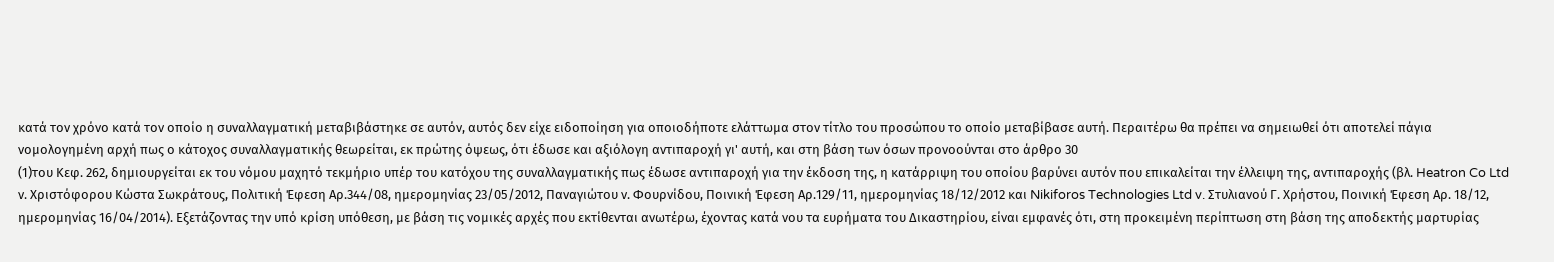κατά τον χρόνο κατά τον οποίο η συναλλαγματική μεταβιβάστηκε σε αυτόν, αυτός δεν είχε ειδοποίηση για οποιοδήποτε ελάττωμα στον τίτλο του προσώπου το οποίο μεταβίβασε αυτή. Περαιτέρω θα πρέπει να σημειωθεί ότι αποτελεί πάγια νομολογημένη αρχή πως ο κάτοχος συναλλαγματικής θεωρείται, εκ πρώτης όψεως, ότι έδωσε και αξιόλογη αντιπαροχή γι' αυτή, και στη βάση των όσων προνοούνται στο άρθρο 30
(1)του Κεφ. 262, δημιουργείται εκ του νόμου μαχητό τεκμήριο υπέρ του κατόχου της συναλλαγματικής πως έδωσε αντιπαροχή για την έκδοση της, η κατάρριψη του οποίου βαρύνει αυτόν που επικαλείται την έλλειψη της, αντιπαροχής (βλ. Heatron Co Ltd ν. Χριστόφορου Κώστα Σωκράτους, Πολιτική Έφεση Αρ.344/08, ημερομηνίας 23/05/2012, Παναγιώτου ν. Φουρνίδου, Ποινική Έφεση Αρ.129/11, ημερομηνίας 18/12/2012 και Nikiforos Technologies Ltd v. Στυλιανού Γ. Χρήστου, Ποινική Έφεση Αρ. 18/12, ημερομηνίας 16/04/2014). Εξετάζοντας την υπό κρίση υπόθεση, με βάση τις νομικές αρχές που εκτίθενται ανωτέρω, έχοντας κατά νου τα ευρήματα του Δικαστηρίου, είναι εμφανές ότι, στη προκειμένη περίπτωση στη βάση της αποδεκτής μαρτυρίας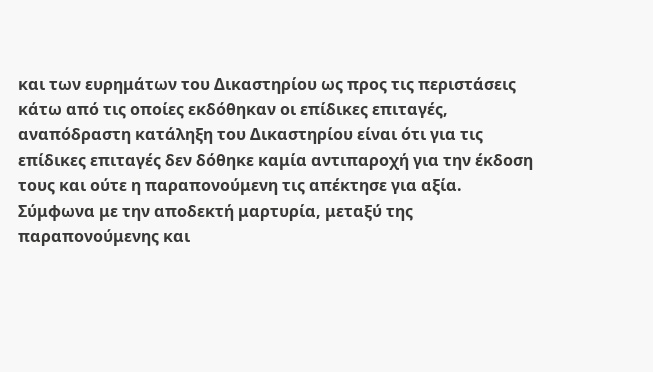και των ευρημάτων του Δικαστηρίου ως προς τις περιστάσεις κάτω από τις οποίες εκδόθηκαν οι επίδικες επιταγές, αναπόδραστη κατάληξη του Δικαστηρίου είναι ότι για τις επίδικες επιταγές δεν δόθηκε καμία αντιπαροχή για την έκδοση τους και ούτε η παραπονούμενη τις απέκτησε για αξία. Σύμφωνα με την αποδεκτή μαρτυρία, μεταξύ της παραπονούμενης και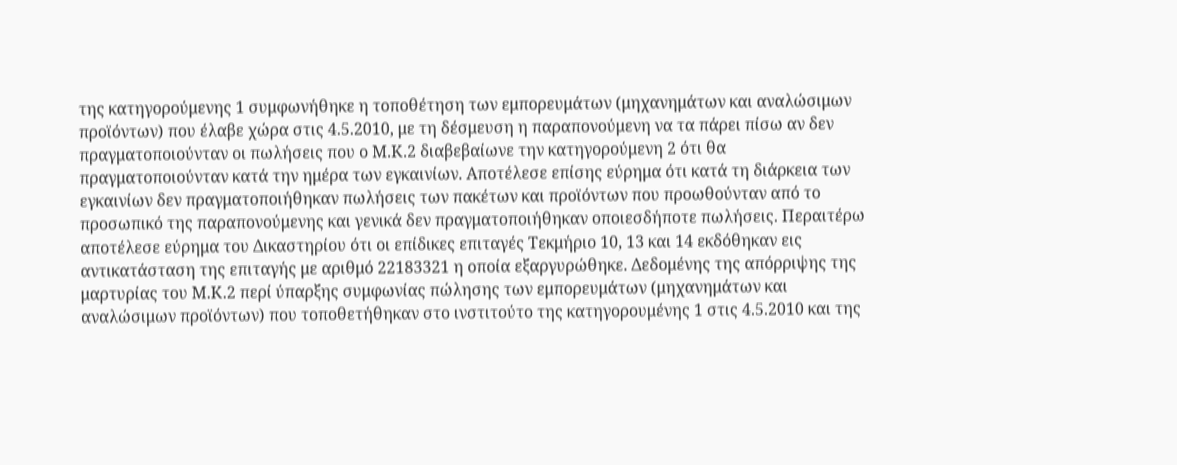της κατηγορούμενης 1 συμφωνήθηκε η τοποθέτηση των εμπορευμάτων (μηχανημάτων και αναλώσιμων προϊόντων) που έλαβε χώρα στις 4.5.2010, με τη δέσμευση η παραπονούμενη να τα πάρει πίσω αν δεν πραγματοποιούνταν οι πωλήσεις που ο Μ.Κ.2 διαβεβαίωνε την κατηγορούμενη 2 ότι θα πραγματοποιούνταν κατά την ημέρα των εγκαινίων. Αποτέλεσε επίσης εύρημα ότι κατά τη διάρκεια των εγκαινίων δεν πραγματοποιήθηκαν πωλήσεις των πακέτων και προϊόντων που προωθούνταν από το προσωπικό της παραπονούμενης και γενικά δεν πραγματοποιήθηκαν οποιεσδήποτε πωλήσεις. Περαιτέρω αποτέλεσε εύρημα του Δικαστηρίου ότι οι επίδικες επιταγές Τεκμήριο 10, 13 και 14 εκδόθηκαν εις αντικατάσταση της επιταγής με αριθμό 22183321 η οποία εξαργυρώθηκε. Δεδομένης της απόρριψης της μαρτυρίας του Μ.Κ.2 περί ύπαρξης συμφωνίας πώλησης των εμπορευμάτων (μηχανημάτων και αναλώσιμων προϊόντων) που τοποθετήθηκαν στο ινστιτούτο της κατηγορουμένης 1 στις 4.5.2010 και της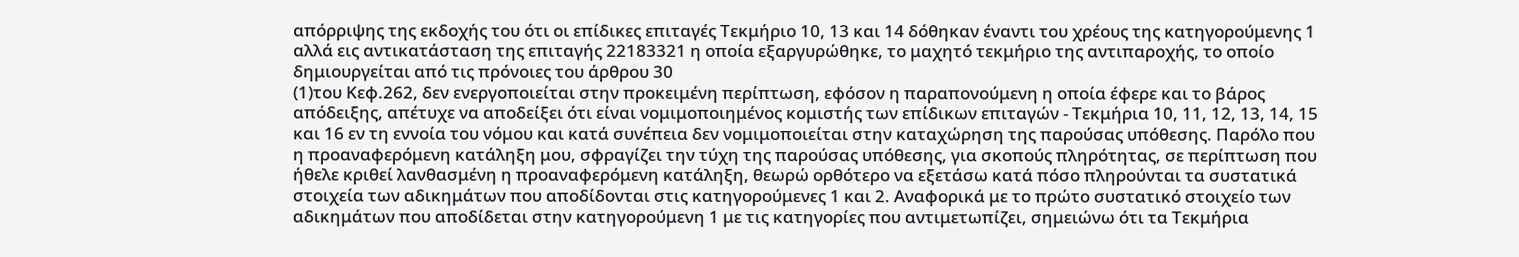απόρριψης της εκδοχής του ότι οι επίδικες επιταγές Τεκμήριο 10, 13 και 14 δόθηκαν έναντι του χρέους της κατηγορούμενης 1 αλλά εις αντικατάσταση της επιταγής 22183321 η οποία εξαργυρώθηκε, το μαχητό τεκμήριο της αντιπαροχής, το οποίο δημιουργείται από τις πρόνοιες του άρθρου 30
(1)του Κεφ.262, δεν ενεργοποιείται στην προκειμένη περίπτωση, εφόσον η παραπονούμενη η οποία έφερε και το βάρος απόδειξης, απέτυχε να αποδείξει ότι είναι νομιμοποιημένος κομιστής των επίδικων επιταγών - Τεκμήρια 10, 11, 12, 13, 14, 15 και 16 εν τη εννοία του νόμου και κατά συνέπεια δεν νομιμοποιείται στην καταχώρηση της παρούσας υπόθεσης. Παρόλο που η προαναφερόμενη κατάληξη μου, σφραγίζει την τύχη της παρούσας υπόθεσης, για σκοπούς πληρότητας, σε περίπτωση που ήθελε κριθεί λανθασμένη η προαναφερόμενη κατάληξη, θεωρώ ορθότερο να εξετάσω κατά πόσο πληρούνται τα συστατικά στοιχεία των αδικημάτων που αποδίδονται στις κατηγορούμενες 1 και 2. Αναφορικά με το πρώτο συστατικό στοιχείο των αδικημάτων που αποδίδεται στην κατηγορούμενη 1 με τις κατηγορίες που αντιμετωπίζει, σημειώνω ότι τα Τεκμήρια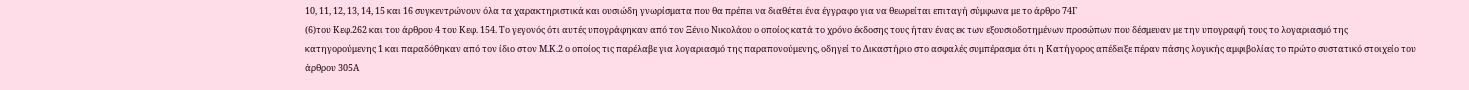10, 11, 12, 13, 14, 15 και 16 συγκεντρώνουν όλα τα χαρακτηριστικά και ουσιώδη γνωρίσματα που θα πρέπει να διαθέτει ένα έγγραφο για να θεωρείται επιταγή σύμφωνα με το άρθρο 74Γ
(6)του Κεφ.262 και του άρθρου 4 του Κεφ. 154. Το γεγονός ότι αυτές υπογράφηκαν από τον Ξένιο Νικολάου ο οποίος κατά το χρόνο έκδοσης τους ήταν ένας εκ των εξουσιοδοτημένων προσώπων που δέσμευαν με την υπογραφή τους το λογαριασμό της κατηγορούμενης 1 και παραδόθηκαν από τον ίδιο στον Μ.Κ.2 ο οποίος τις παρέλαβε για λογαριασμό της παραπονούμενης, οδηγεί το Δικαστήριο στο ασφαλές συμπέρασμα ότι η Κατήγορος απέδειξε πέραν πάσης λογικής αμφιβολίας το πρώτο συστατικό στοιχείο του άρθρου 305Α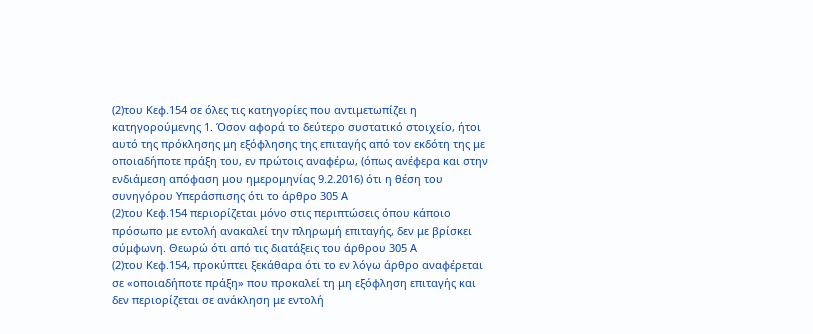(2)του Κεφ.154 σε όλες τις κατηγορίες που αντιμετωπίζει η κατηγορούμενης 1. Όσον αφορά το δεύτερο συστατικό στοιχείο, ήτοι αυτό της πρόκλησης μη εξόφλησης της επιταγής από τον εκδότη της με οποιαδήποτε πράξη του, εν πρώτοις αναφέρω, (όπως ανέφερα και στην ενδιάμεση απόφαση μου ημερομηνίας 9.2.2016) ότι η θέση του συνηγόρου Υπεράσπισης ότι το άρθρο 305 Α
(2)του Κεφ.154 περιορίζεται μόνο στις περιπτώσεις όπου κάποιο πρόσωπο με εντολή ανακαλεί την πληρωμή επιταγής, δεν με βρίσκει σύμφωνη. Θεωρώ ότι από τις διατάξεις του άρθρου 305 Α
(2)του Κεφ.154, προκύπτει ξεκάθαρα ότι το εν λόγω άρθρο αναφέρεται σε «οποιαδήποτε πράξη» που προκαλεί τη μη εξόφληση επιταγής και δεν περιορίζεται σε ανάκληση με εντολή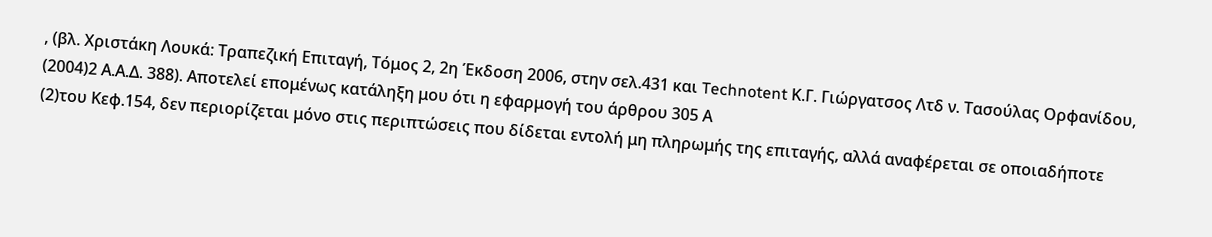, (βλ. Χριστάκη Λουκά: Τραπεζική Επιταγή, Τόμος 2, 2η Έκδοση 2006, στην σελ.431 και Technotent Κ.Γ. Γιώργατσος Λτδ ν. Τασούλας Ορφανίδου,
(2004)2 Α.Α.Δ. 388). Αποτελεί επομένως κατάληξη μου ότι η εφαρμογή του άρθρου 305 Α
(2)του Κεφ.154, δεν περιορίζεται μόνο στις περιπτώσεις που δίδεται εντολή μη πληρωμής της επιταγής, αλλά αναφέρεται σε οποιαδήποτε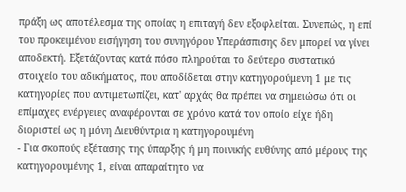πράξη ως αποτέλεσμα της οποίας η επιταγή δεν εξοφλείται. Συνεπώς, η επί του προκειμένου εισήγηση του συνηγόρου Υπεράσπισης δεν μπορεί να γίνει αποδεκτή. Εξετάζοντας κατά πόσο πληρούται το δεύτερο συστατικό στοιχείο του αδικήματος, που αποδίδεται στην κατηγορούμενη 1 με τις κατηγορίες που αντιμετωπίζει, κατ' αρχάς θα πρέπει να σημειώσω ότι οι επίμαχες ενέργειες αναφέρονται σε χρόνο κατά τον οποίο είχε ήδη διοριστεί ως η μόνη Διευθύντρια η κατηγορουμένη
- Για σκοπούς εξέτασης της ύπαρξης ή μη ποινικής ευθύνης από μέρους της κατηγορουμένης 1, είναι απαραίτητο να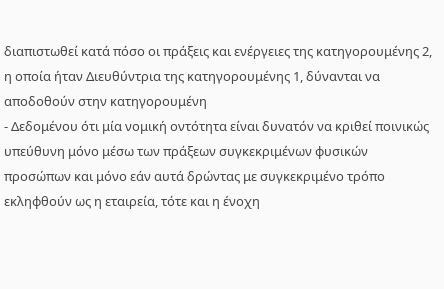διαπιστωθεί κατά πόσο οι πράξεις και ενέργειες της κατηγορουμένης 2, η οποία ήταν Διευθύντρια της κατηγορουμένης 1, δύνανται να αποδοθούν στην κατηγορουμένη
- Δεδομένου ότι μία νομική οντότητα είναι δυνατόν να κριθεί ποινικώς υπεύθυνη μόνο μέσω των πράξεων συγκεκριμένων φυσικών προσώπων και μόνο εάν αυτά δρώντας με συγκεκριμένο τρόπο εκληφθούν ως η εταιρεία, τότε και η ένοχη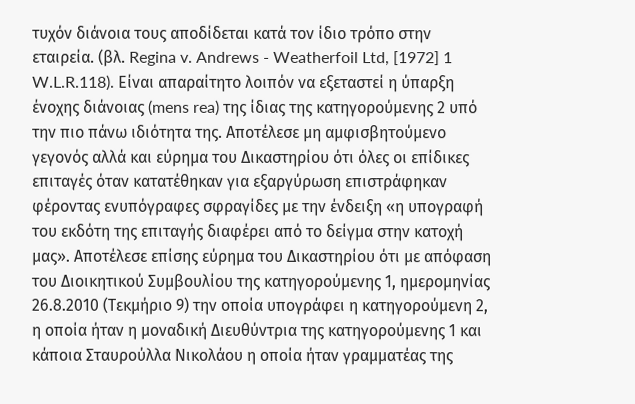τυχόν διάνοια τους αποδίδεται κατά τον ίδιο τρόπο στην εταιρεία. (βλ. Regina v. Andrews - Weatherfoil Ltd, [1972] 1 W.L.R.118). Είναι απαραίτητο λοιπόν να εξεταστεί η ύπαρξη ένοχης διάνοιας (mens rea) της ίδιας της κατηγορούμενης 2 υπό την πιο πάνω ιδιότητα της. Αποτέλεσε μη αμφισβητούμενο γεγονός αλλά και εύρημα του Δικαστηρίου ότι όλες οι επίδικες επιταγές όταν κατατέθηκαν για εξαργύρωση επιστράφηκαν φέροντας ενυπόγραφες σφραγίδες με την ένδειξη «η υπογραφή του εκδότη της επιταγής διαφέρει από το δείγμα στην κατοχή μας». Αποτέλεσε επίσης εύρημα του Δικαστηρίου ότι με απόφαση του Διοικητικού Συμβουλίου της κατηγορούμενης 1, ημερομηνίας 26.8.2010 (Τεκμήριο 9) την οποία υπογράφει η κατηγορούμενη 2, η οποία ήταν η μοναδική Διευθύντρια της κατηγορούμενης 1 και κάποια Σταυρούλλα Νικολάου η οποία ήταν γραμματέας της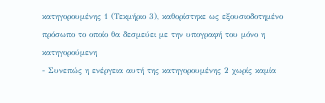κατηγορουμένης 1 (Τεκμήριο 3), καθορίστηκε ως εξουσιοδοτημένο πρόσωπο το οποίο θα δεσμεύει με την υπογραφή του μόνο η κατηγορούμενη
- Συνεπώς η ενέργεια αυτή της κατηγορουμένης 2 χωρίς καμία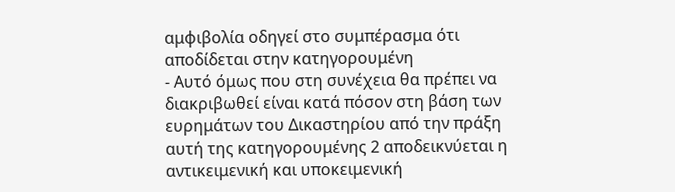αμφιβολία οδηγεί στο συμπέρασμα ότι αποδίδεται στην κατηγορουμένη
- Αυτό όμως που στη συνέχεια θα πρέπει να διακριβωθεί είναι κατά πόσον στη βάση των ευρημάτων του Δικαστηρίου από την πράξη αυτή της κατηγορουμένης 2 αποδεικνύεται η αντικειμενική και υποκειμενική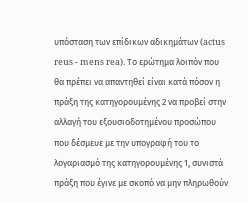υπόσταση των επίδικων αδικημάτων (actus reus - mens rea). Το ερώτημα λοιπόν που θα πρέπει να απαντηθεί είναι κατά πόσον η πράξη της κατηγορουμένης 2 να προβεί στην αλλαγή του εξουσιοδοτημένου προσώπου που δέσμευε με την υπογραφή του το λογαριασμό της κατηγορουμένης 1, συνιστά πράξη που έγινε με σκοπό να μην πληρωθούν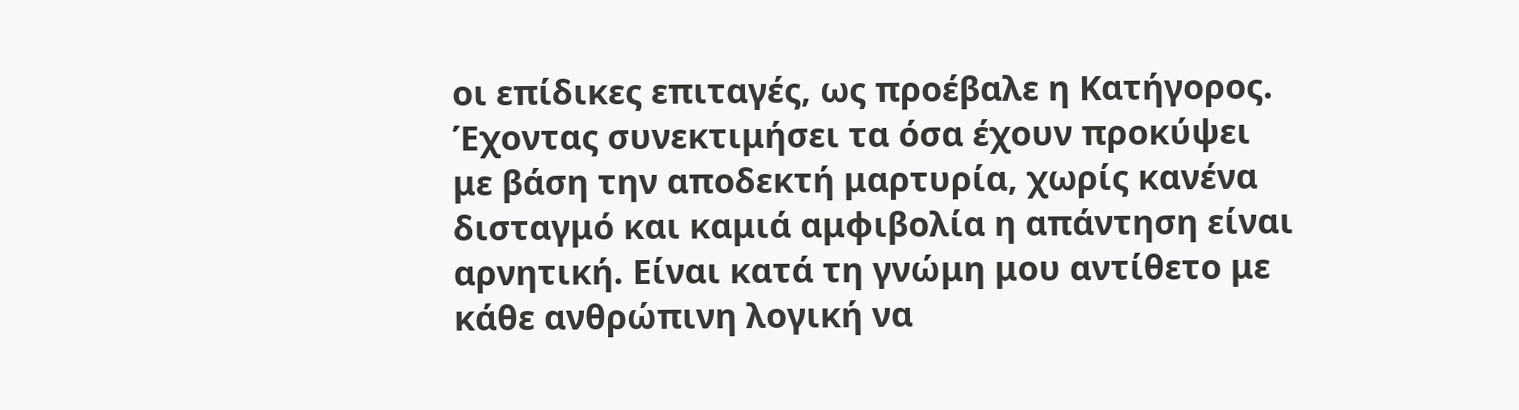οι επίδικες επιταγές, ως προέβαλε η Κατήγορος. Έχοντας συνεκτιμήσει τα όσα έχουν προκύψει με βάση την αποδεκτή μαρτυρία, χωρίς κανένα δισταγμό και καμιά αμφιβολία η απάντηση είναι αρνητική. Είναι κατά τη γνώμη μου αντίθετο με κάθε ανθρώπινη λογική να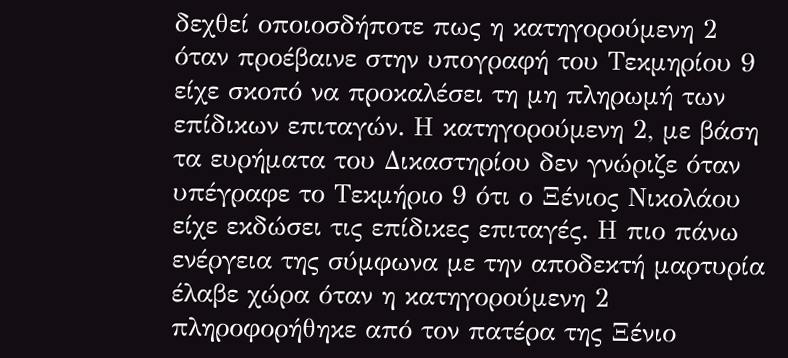δεχθεί οποιοσδήποτε πως η κατηγορούμενη 2 όταν προέβαινε στην υπογραφή του Τεκμηρίου 9 είχε σκοπό να προκαλέσει τη μη πληρωμή των επίδικων επιταγών. Η κατηγορούμενη 2, με βάση τα ευρήματα του Δικαστηρίου δεν γνώριζε όταν υπέγραφε το Τεκμήριο 9 ότι ο Ξένιος Νικολάου είχε εκδώσει τις επίδικες επιταγές. Η πιο πάνω ενέργεια της σύμφωνα με την αποδεκτή μαρτυρία έλαβε χώρα όταν η κατηγορούμενη 2 πληροφορήθηκε από τον πατέρα της Ξένιο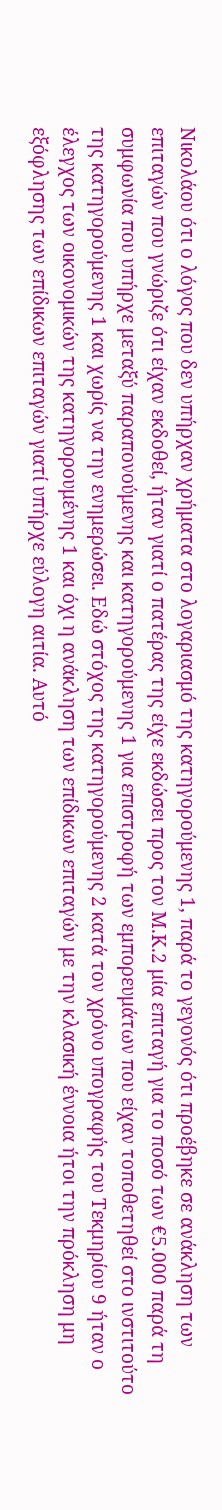Νικολάου ότι ο λόγος που δεν υπήρχαν χρήματα στο λογαριασμό της κατηγορούμενης 1, παρά το γεγονός ότι προέβηκε σε ανάκληση των επιταγών που γνώριζε ότι είχαν εκδοθεί, ήταν γιατί ο πατέρας της είχε εκδώσει προς τον Μ.Κ.2 μία επιταγή για το ποσό των €5.000 παρά τη συμφωνία που υπήρχε μεταξύ παραπονούμενης και κατηγορούμενης 1 για επιστροφή των εμπορευμάτων που είχαν τοποθετηθεί στο ινστιτούτο της κατηγορούμενης 1 και χωρίς να την ενημερώσει. Εδώ στόχος της κατηγορούμενης 2 κατά τον χρόνο υπογραφής του Τεκμηρίου 9 ήταν ο έλεγχος των οικονομικών της κατηγορουμένης 1 και όχι η ανάκληση των επίδικων επιταγών με την κλασική έννοια ήτοι την πρόκληση μη εξόφλησης των επίδικων επιταγών γιατί υπήρχε εύλογη αιτία. Αυτό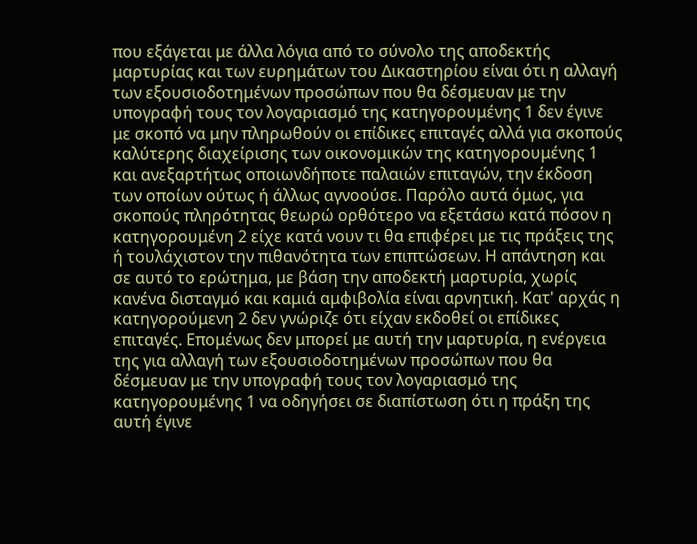που εξάγεται με άλλα λόγια από το σύνολο της αποδεκτής μαρτυρίας και των ευρημάτων του Δικαστηρίου είναι ότι η αλλαγή των εξουσιοδοτημένων προσώπων που θα δέσμευαν με την υπογραφή τους τον λογαριασμό της κατηγορουμένης 1 δεν έγινε με σκοπό να μην πληρωθούν οι επίδικες επιταγές αλλά για σκοπούς καλύτερης διαχείρισης των οικονομικών της κατηγορουμένης 1 και ανεξαρτήτως οποιωνδήποτε παλαιών επιταγών, την έκδοση των οποίων ούτως ή άλλως αγνοούσε. Παρόλο αυτά όμως, για σκοπούς πληρότητας θεωρώ ορθότερο να εξετάσω κατά πόσον η κατηγορουμένη 2 είχε κατά νουν τι θα επιφέρει με τις πράξεις της ή τουλάχιστον την πιθανότητα των επιπτώσεων. Η απάντηση και σε αυτό το ερώτημα, με βάση την αποδεκτή μαρτυρία, χωρίς κανένα δισταγμό και καμιά αμφιβολία είναι αρνητική. Κατ' αρχάς η κατηγορούμενη 2 δεν γνώριζε ότι είχαν εκδοθεί οι επίδικες επιταγές. Επομένως δεν μπορεί με αυτή την μαρτυρία, η ενέργεια της για αλλαγή των εξουσιοδοτημένων προσώπων που θα δέσμευαν με την υπογραφή τους τον λογαριασμό της κατηγορουμένης 1 να οδηγήσει σε διαπίστωση ότι η πράξη της αυτή έγινε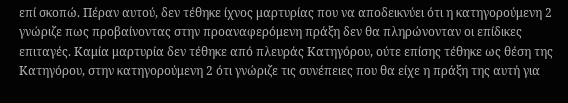επί σκοπώ. Πέραν αυτού, δεν τέθηκε ίχνος μαρτυρίας που να αποδεικνύει ότι η κατηγορούμενη 2 γνώριζε πως προβαίνοντας στην προαναφερόμενη πράξη δεν θα πληρώνονταν οι επίδικες επιταγές. Καμία μαρτυρία δεν τέθηκε από πλευράς Κατηγόρου, ούτε επίσης τέθηκε ως θέση της Κατηγόρου, στην κατηγορούμενη 2 ότι γνώριζε τις συνέπειες που θα είχε η πράξη της αυτή για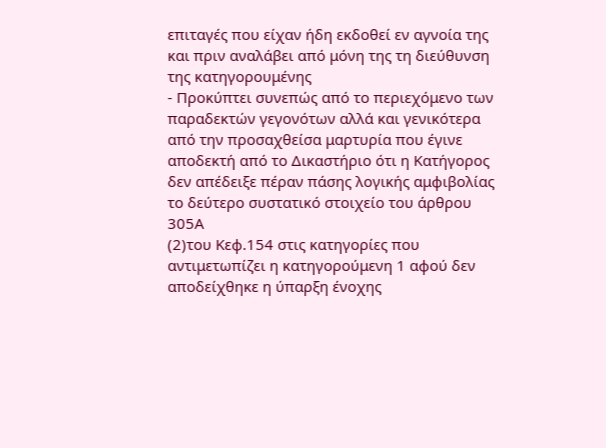επιταγές που είχαν ήδη εκδοθεί εν αγνοία της και πριν αναλάβει από μόνη της τη διεύθυνση της κατηγορουμένης
- Προκύπτει συνεπώς από το περιεχόμενο των παραδεκτών γεγονότων αλλά και γενικότερα από την προσαχθείσα μαρτυρία που έγινε αποδεκτή από το Δικαστήριο ότι η Κατήγορος δεν απέδειξε πέραν πάσης λογικής αμφιβολίας το δεύτερο συστατικό στοιχείο του άρθρου 305Α
(2)του Κεφ.154 στις κατηγορίες που αντιμετωπίζει η κατηγορούμενη 1 αφού δεν αποδείχθηκε η ύπαρξη ένοχης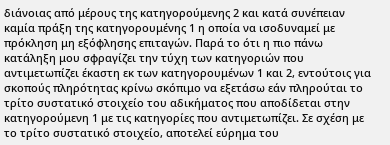διάνοιας από μέρους της κατηγορούμενης 2 και κατά συνέπειαν καμία πράξη της κατηγορουμένης 1 η οποία να ισοδυναμεί με πρόκληση μη εξόφλησης επιταγών. Παρά το ότι η πιο πάνω κατάληξη μου σφραγίζει την τύχη των κατηγοριών που αντιμετωπίζει έκαστη εκ των κατηγορουμένων 1 και 2, εντούτοις για σκοπούς πληρότητας κρίνω σκόπιμο να εξετάσω εάν πληρούται το τρίτο συστατικό στοιχείο του αδικήματος που αποδίδεται στην κατηγορούμενη 1 με τις κατηγορίες που αντιμετωπίζει. Σε σχέση με το τρίτο συστατικό στοιχείο, αποτελεί εύρημα του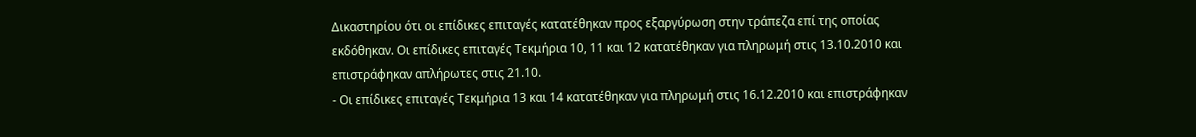Δικαστηρίου ότι οι επίδικες επιταγές κατατέθηκαν προς εξαργύρωση στην τράπεζα επί της οποίας εκδόθηκαν. Οι επίδικες επιταγές Τεκμήρια 10, 11 και 12 κατατέθηκαν για πληρωμή στις 13.10.2010 και επιστράφηκαν απλήρωτες στις 21.10.
- Οι επίδικες επιταγές Τεκμήρια 13 και 14 κατατέθηκαν για πληρωμή στις 16.12.2010 και επιστράφηκαν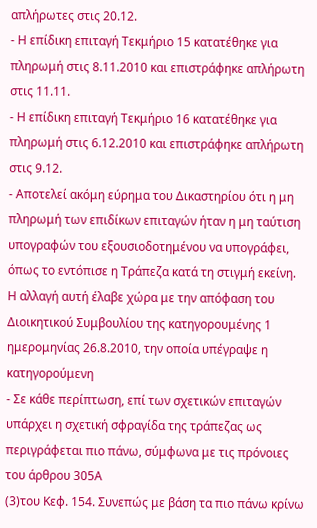απλήρωτες στις 20.12.
- Η επίδικη επιταγή Τεκμήριο 15 κατατέθηκε για πληρωμή στις 8.11.2010 και επιστράφηκε απλήρωτη στις 11.11.
- Η επίδικη επιταγή Τεκμήριο 16 κατατέθηκε για πληρωμή στις 6.12.2010 και επιστράφηκε απλήρωτη στις 9.12.
- Αποτελεί ακόμη εύρημα του Δικαστηρίου ότι η μη πληρωμή των επιδίκων επιταγών ήταν η μη ταύτιση υπογραφών του εξουσιοδοτημένου να υπογράφει, όπως το εντόπισε η Τράπεζα κατά τη στιγμή εκείνη. Η αλλαγή αυτή έλαβε χώρα με την απόφαση του Διοικητικού Συμβουλίου της κατηγορουμένης 1 ημερομηνίας 26.8.2010, την οποία υπέγραψε η κατηγορούμενη
- Σε κάθε περίπτωση, επί των σχετικών επιταγών υπάρχει η σχετική σφραγίδα της τράπεζας ως περιγράφεται πιο πάνω, σύμφωνα με τις πρόνοιες του άρθρου 305Α
(3)του Κεφ. 154. Συνεπώς με βάση τα πιο πάνω κρίνω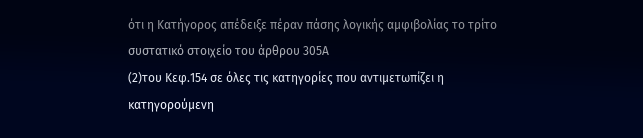ότι η Κατήγορος απέδειξε πέραν πάσης λογικής αμφιβολίας το τρίτο συστατικό στοιχείο του άρθρου 305Α
(2)του Κεφ.154 σε όλες τις κατηγορίες που αντιμετωπίζει η κατηγορούμενη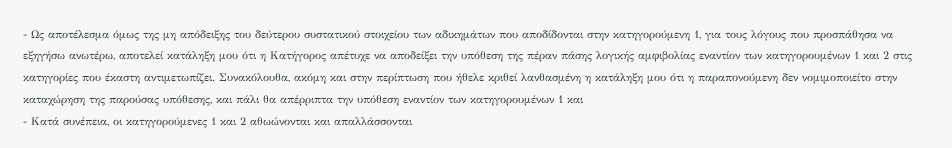- Ως αποτέλεσμα όμως της μη απόδειξης του δεύτερου συστατικού στοιχείου των αδικημάτων που αποδίδονται στην κατηγορούμενη 1, για τους λόγους που προσπάθησα να εξηγήσω ανωτέρω, αποτελεί κατάληξη μου ότι η Κατήγορος απέτυχε να αποδείξει την υπόθεση της πέραν πάσης λογικής αμφιβολίας εναντίον των κατηγορουμένων 1 και 2 στις κατηγορίες που έκαστη αντιμετωπίζει. Συνακόλουθα, ακόμη και στην περίπτωση που ήθελε κριθεί λανθασμένη η κατάληξη μου ότι η παραπονούμενη δεν νομιμοποιείτο στην καταχώρηση της παρούσας υπόθεσης, και πάλι θα απέρριπτα την υπόθεση εναντίον των κατηγορουμένων 1 και
- Κατά συνέπεια, οι κατηγορούμενες 1 και 2 αθωώνονται και απαλλάσσονται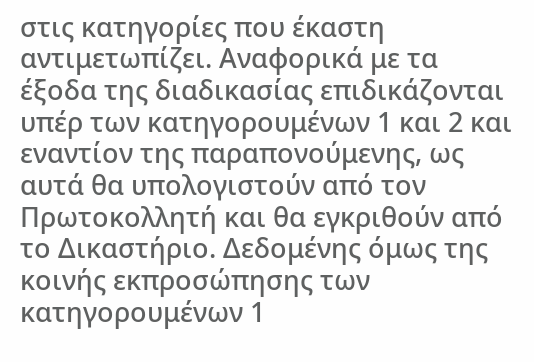στις κατηγορίες που έκαστη αντιμετωπίζει. Αναφορικά με τα έξοδα της διαδικασίας επιδικάζονται υπέρ των κατηγορουμένων 1 και 2 και εναντίον της παραπονούμενης, ως αυτά θα υπολογιστούν από τον Πρωτοκολλητή και θα εγκριθούν από το Δικαστήριο. Δεδομένης όμως της κοινής εκπροσώπησης των κατηγορουμένων 1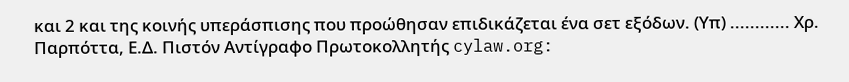και 2 και της κοινής υπεράσπισης που προώθησαν επιδικάζεται ένα σετ εξόδων. (Υπ) ............ Χρ. Παρπόττα, Ε.Δ. Πιστόν Αντίγραφο Πρωτοκολλητής cylaw.org: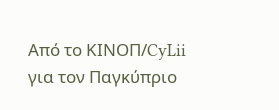Από το ΚΙΝOΠ/CyLii για τον Παγκύπριο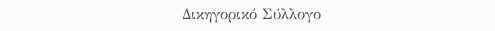Δικηγορικό Σύλλογο